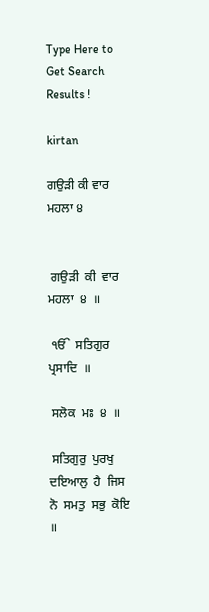Type Here to Get Search Results !

kirtan

ਗਉੜੀ ਕੀ ਵਾਰ ਮਹਲਾ ੪


 ਗਉੜੀ  ਕੀ  ਵਾਰ  ਮਹਲਾ  ੪  ॥

 ੴ  ਸਤਿਗੁਰ  ਪ੍ਰਸਾਦਿ  ॥

 ਸਲੋਕ  ਮਃ  ੪  ॥

 ਸਤਿਗੁਰੁ  ਪੁਰਖੁ  ਦਇਆਲੁ  ਹੈ  ਜਿਸ  ਨੋ  ਸਮਤੁ  ਸਭੁ  ਕੋਇ  ॥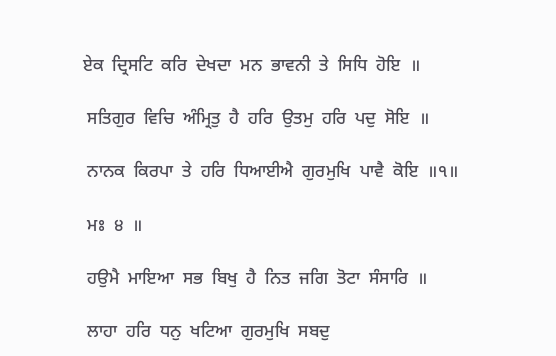ਏਕ  ਦ੍ਰਿਸਟਿ  ਕਰਿ  ਦੇਖਦਾ  ਮਨ  ਭਾਵਨੀ  ਤੇ  ਸਿਧਿ  ਹੋਇ  ॥

 ਸਤਿਗੁਰ  ਵਿਚਿ  ਅੰਮ੍ਰਿਤੁ  ਹੈ  ਹਰਿ  ਉਤਮੁ  ਹਰਿ  ਪਦੁ  ਸੋਇ  ॥

 ਨਾਨਕ  ਕਿਰਪਾ  ਤੇ  ਹਰਿ  ਧਿਆਈਐ  ਗੁਰਮੁਖਿ  ਪਾਵੈ  ਕੋਇ  ॥੧॥

 ਮਃ  ੪  ॥

 ਹਉਮੈ  ਮਾਇਆ  ਸਭ  ਬਿਖੁ  ਹੈ  ਨਿਤ  ਜਗਿ  ਤੋਟਾ  ਸੰਸਾਰਿ  ॥

 ਲਾਹਾ  ਹਰਿ  ਧਨੁ  ਖਟਿਆ  ਗੁਰਮੁਖਿ  ਸਬਦੁ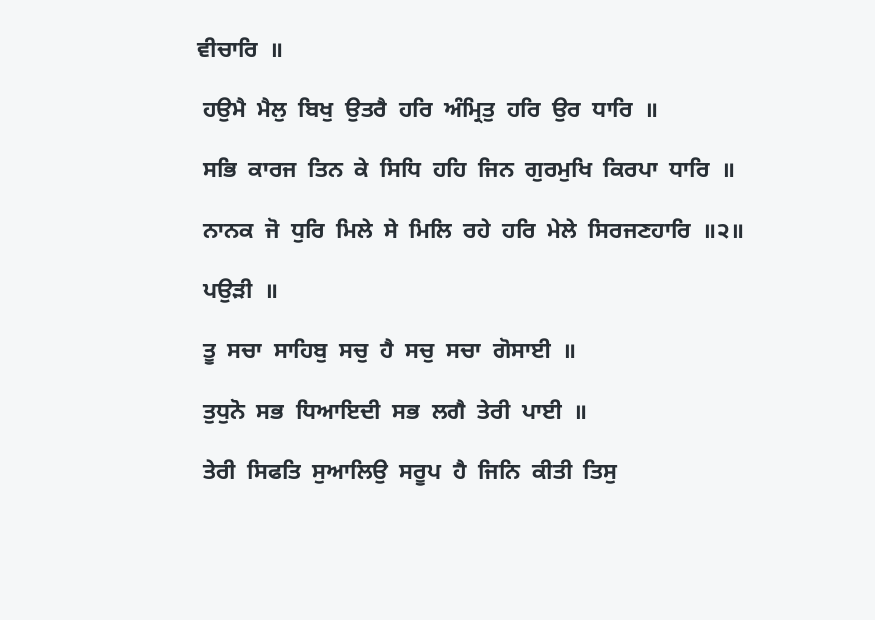ਵੀਚਾਰਿ  ॥

 ਹਉਮੈ  ਮੈਲੁ  ਬਿਖੁ  ਉਤਰੈ  ਹਰਿ  ਅੰਮ੍ਰਿਤੁ  ਹਰਿ  ਉਰ  ਧਾਰਿ  ॥

 ਸਭਿ  ਕਾਰਜ  ਤਿਨ  ਕੇ  ਸਿਧਿ  ਹਹਿ  ਜਿਨ  ਗੁਰਮੁਖਿ  ਕਿਰਪਾ  ਧਾਰਿ  ॥

 ਨਾਨਕ  ਜੋ  ਧੁਰਿ  ਮਿਲੇ  ਸੇ  ਮਿਲਿ  ਰਹੇ  ਹਰਿ  ਮੇਲੇ  ਸਿਰਜਣਹਾਰਿ  ॥੨॥

 ਪਉੜੀ  ॥

 ਤੂ  ਸਚਾ  ਸਾਹਿਬੁ  ਸਚੁ  ਹੈ  ਸਚੁ  ਸਚਾ  ਗੋਸਾਈ  ॥

 ਤੁਧੁਨੋ  ਸਭ  ਧਿਆਇਦੀ  ਸਭ  ਲਗੈ  ਤੇਰੀ  ਪਾਈ  ॥

 ਤੇਰੀ  ਸਿਫਤਿ  ਸੁਆਲਿਉ  ਸਰੂਪ  ਹੈ  ਜਿਨਿ  ਕੀਤੀ  ਤਿਸੁ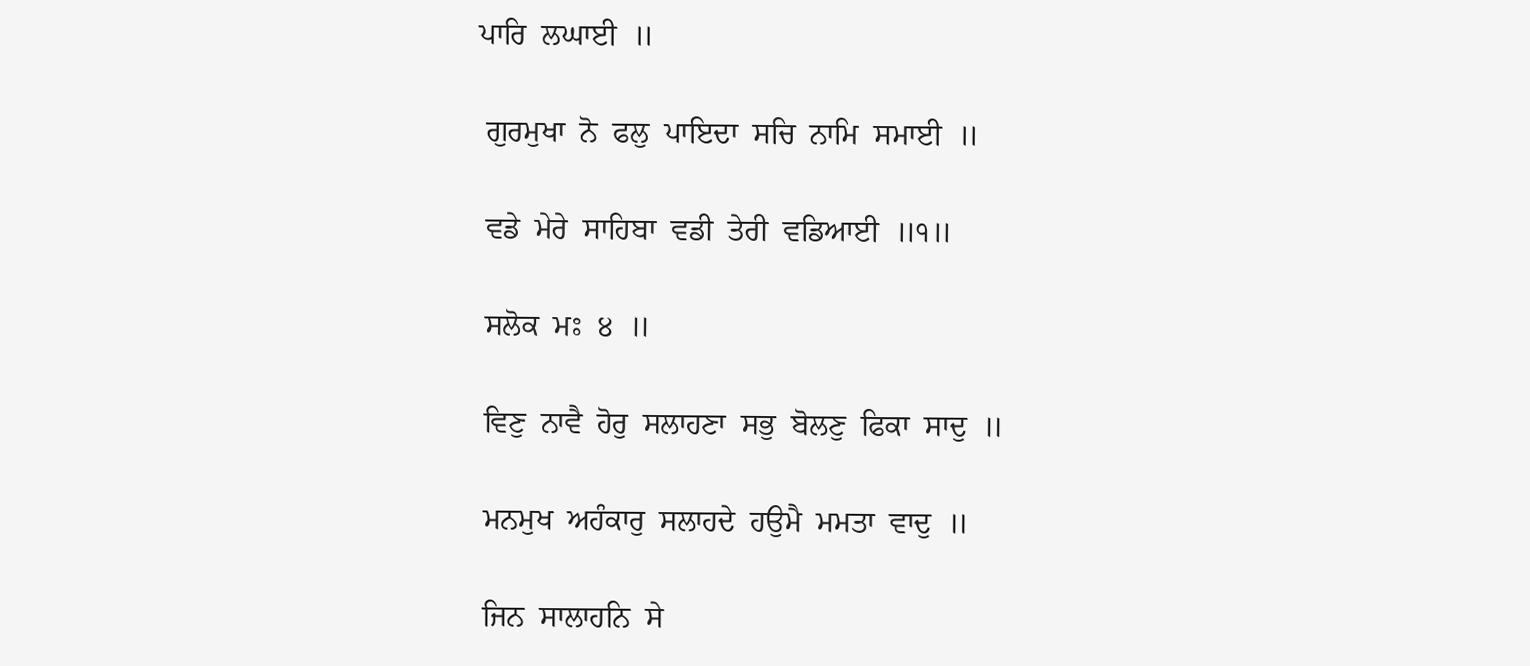ਪਾਰਿ  ਲਘਾਈ  ॥

 ਗੁਰਮੁਖਾ  ਨੋ  ਫਲੁ  ਪਾਇਦਾ  ਸਚਿ  ਨਾਮਿ  ਸਮਾਈ  ॥

 ਵਡੇ  ਮੇਰੇ  ਸਾਹਿਬਾ  ਵਡੀ  ਤੇਰੀ  ਵਡਿਆਈ  ॥੧॥

 ਸਲੋਕ  ਮਃ  ੪  ॥

 ਵਿਣੁ  ਨਾਵੈ  ਹੋਰੁ  ਸਲਾਹਣਾ  ਸਭੁ  ਬੋਲਣੁ  ਫਿਕਾ  ਸਾਦੁ  ॥

 ਮਨਮੁਖ  ਅਹੰਕਾਰੁ  ਸਲਾਹਦੇ  ਹਉਮੈ  ਮਮਤਾ  ਵਾਦੁ  ॥

 ਜਿਨ  ਸਾਲਾਹਨਿ  ਸੇ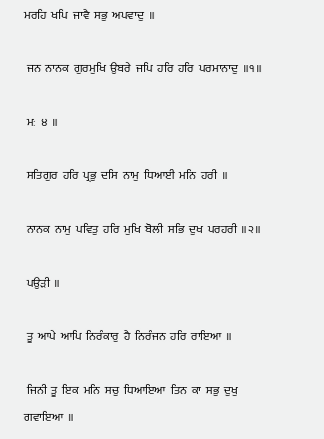ਮਰਹਿ  ਖਪਿ  ਜਾਵੈ  ਸਭੁ  ਅਪਵਾਦੁ  ॥

 ਜਨ  ਨਾਨਕ  ਗੁਰਮੁਖਿ  ਉਬਰੇ  ਜਪਿ  ਹਰਿ  ਹਰਿ  ਪਰਮਾਨਾਦੁ  ॥੧॥

 ਮਃ  ੪  ॥

 ਸਤਿਗੁਰ  ਹਰਿ  ਪ੍ਰਭੁ  ਦਸਿ  ਨਾਮੁ  ਧਿਆਈ  ਮਨਿ  ਹਰੀ  ॥

 ਨਾਨਕ  ਨਾਮੁ  ਪਵਿਤੁ  ਹਰਿ  ਮੁਖਿ  ਬੋਲੀ  ਸਭਿ  ਦੁਖ  ਪਰਹਰੀ  ॥੨॥

 ਪਉੜੀ  ॥

 ਤੂ  ਆਪੇ  ਆਪਿ  ਨਿਰੰਕਾਰੁ  ਹੈ  ਨਿਰੰਜਨ  ਹਰਿ  ਰਾਇਆ  ॥

 ਜਿਨੀ  ਤੂ  ਇਕ  ਮਨਿ  ਸਚੁ  ਧਿਆਇਆ  ਤਿਨ  ਕਾ  ਸਭੁ  ਦੁਖੁ  ਗਵਾਇਆ  ॥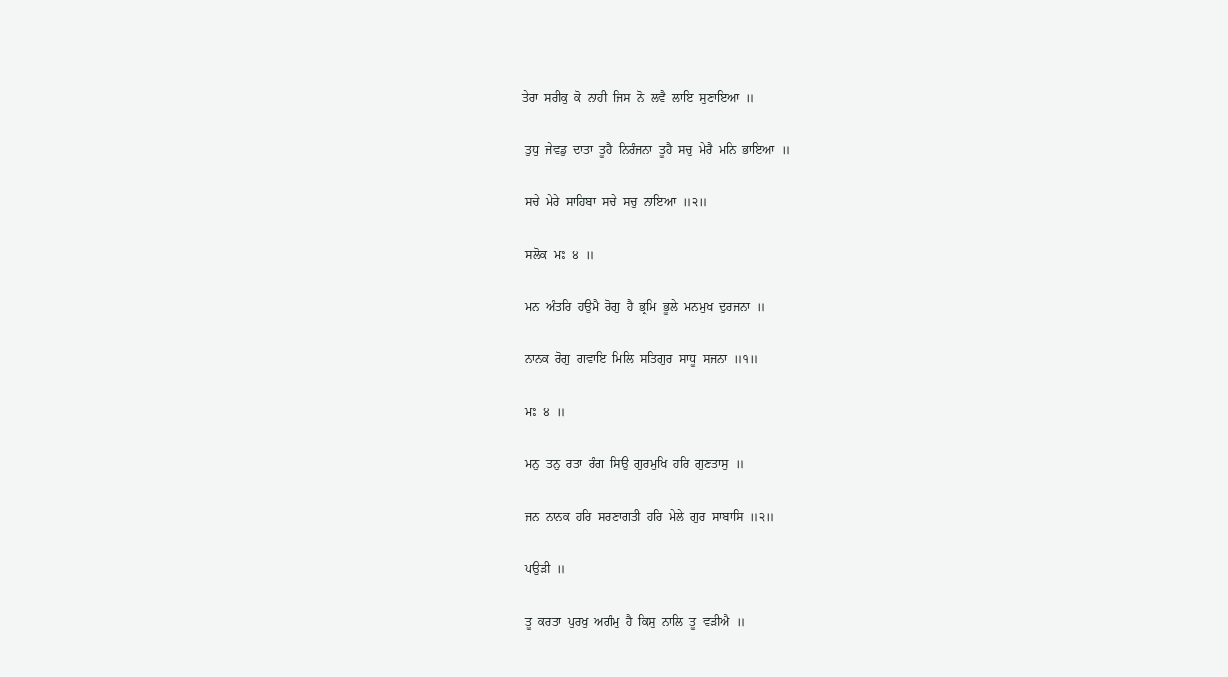ਤੇਰਾ  ਸਰੀਕੁ  ਕੋ  ਨਾਹੀ  ਜਿਸ  ਨੋ  ਲਵੈ  ਲਾਇ  ਸੁਣਾਇਆ  ॥

 ਤੁਧੁ  ਜੇਵਡੁ  ਦਾਤਾ  ਤੂਹੈ  ਨਿਰੰਜਨਾ  ਤੂਹੈ  ਸਚੁ  ਮੇਰੈ  ਮਨਿ  ਭਾਇਆ  ॥

 ਸਚੇ  ਮੇਰੇ  ਸਾਹਿਬਾ  ਸਚੇ  ਸਚੁ  ਨਾਇਆ  ॥੨॥

 ਸਲੋਕ  ਮਃ  ੪  ॥

 ਮਨ  ਅੰਤਰਿ  ਹਉਮੈ  ਰੋਗੁ  ਹੈ  ਭ੍ਰਮਿ  ਭੂਲੇ  ਮਨਮੁਖ  ਦੁਰਜਨਾ  ॥

 ਨਾਨਕ  ਰੋਗੁ  ਗਵਾਇ  ਮਿਲਿ  ਸਤਿਗੁਰ  ਸਾਧੂ  ਸਜਨਾ  ॥੧॥

 ਮਃ  ੪  ॥

 ਮਨੁ  ਤਨੁ  ਰਤਾ  ਰੰਗ  ਸਿਉ  ਗੁਰਮੁਖਿ  ਹਰਿ  ਗੁਣਤਾਸੁ  ॥

 ਜਨ  ਨਾਨਕ  ਹਰਿ  ਸਰਣਾਗਤੀ  ਹਰਿ  ਮੇਲੇ  ਗੁਰ  ਸਾਬਾਸਿ  ॥੨॥

 ਪਉੜੀ  ॥

 ਤੂ  ਕਰਤਾ  ਪੁਰਖੁ  ਅਗੰਮੁ  ਹੈ  ਕਿਸੁ  ਨਾਲਿ  ਤੂ  ਵੜੀਐ  ॥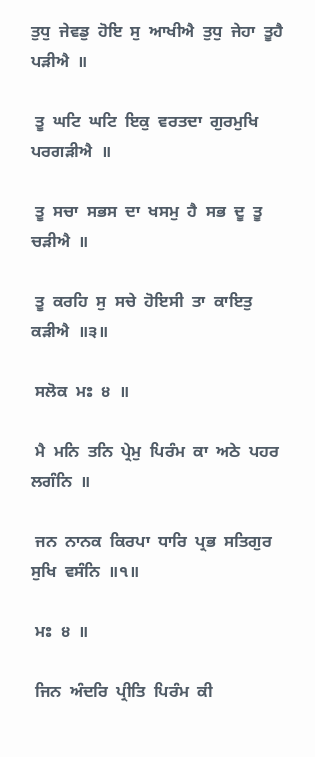ਤੁਧੁ  ਜੇਵਡੁ  ਹੋਇ  ਸੁ  ਆਖੀਐ  ਤੁਧੁ  ਜੇਹਾ  ਤੂਹੈ  ਪੜੀਐ  ॥

 ਤੂ  ਘਟਿ  ਘਟਿ  ਇਕੁ  ਵਰਤਦਾ  ਗੁਰਮੁਖਿ  ਪਰਗੜੀਐ  ॥

 ਤੂ  ਸਚਾ  ਸਭਸ  ਦਾ  ਖਸਮੁ  ਹੈ  ਸਭ  ਦੂ  ਤੂ  ਚੜੀਐ  ॥

 ਤੂ  ਕਰਹਿ  ਸੁ  ਸਚੇ  ਹੋਇਸੀ  ਤਾ  ਕਾਇਤੁ  ਕੜੀਐ  ॥੩॥

 ਸਲੋਕ  ਮਃ  ੪  ॥

 ਮੈ  ਮਨਿ  ਤਨਿ  ਪ੍ਰੇਮੁ  ਪਿਰੰਮ  ਕਾ  ਅਠੇ  ਪਹਰ  ਲਗੰਨਿ  ॥

 ਜਨ  ਨਾਨਕ  ਕਿਰਪਾ  ਧਾਰਿ  ਪ੍ਰਭ  ਸਤਿਗੁਰ  ਸੁਖਿ  ਵਸੰਨਿ  ॥੧॥

 ਮਃ  ੪  ॥

 ਜਿਨ  ਅੰਦਰਿ  ਪ੍ਰੀਤਿ  ਪਿਰੰਮ  ਕੀ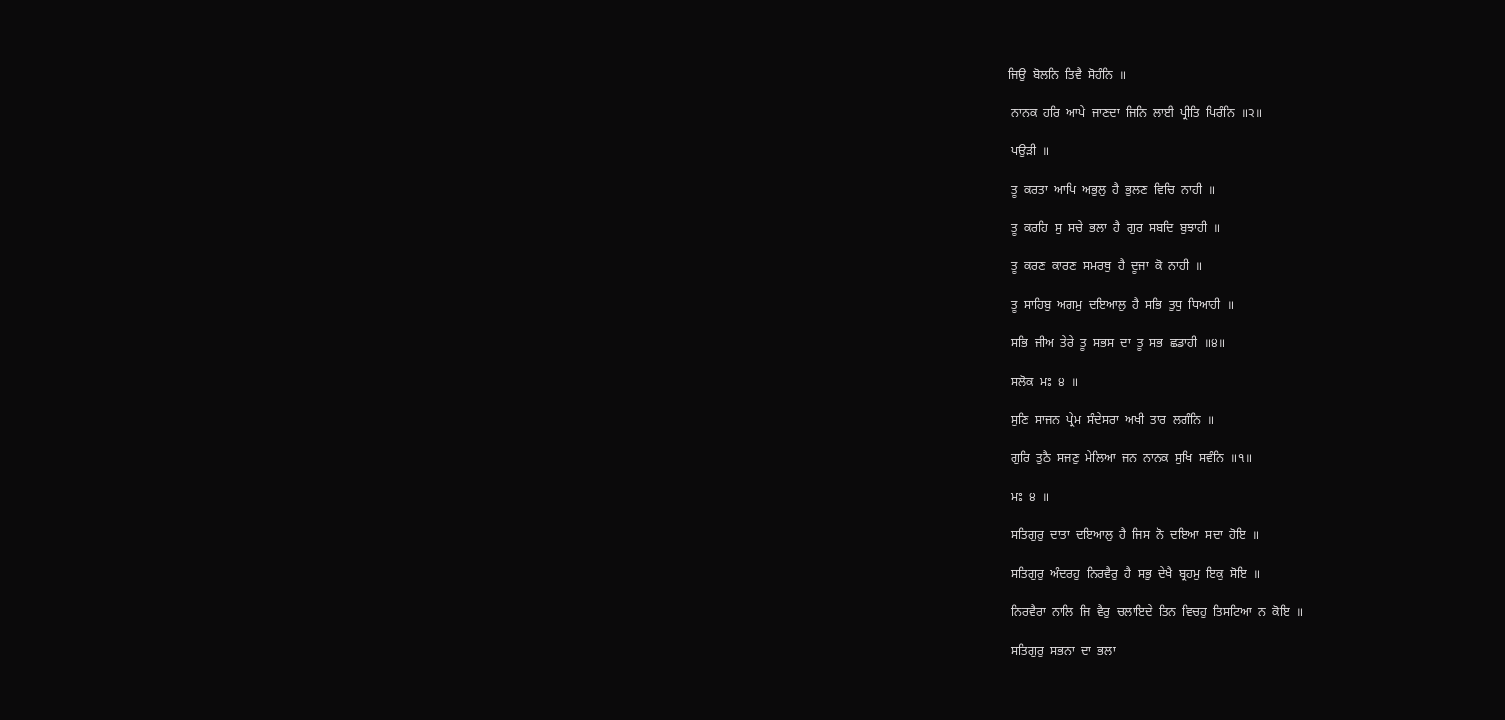ਜਿਉ  ਬੋਲਨਿ  ਤਿਵੈ  ਸੋਹੰਨਿ  ॥

 ਨਾਨਕ  ਹਰਿ  ਆਪੇ  ਜਾਣਦਾ  ਜਿਨਿ  ਲਾਈ  ਪ੍ਰੀਤਿ  ਪਿਰੰਨਿ  ॥੨॥

 ਪਉੜੀ  ॥

 ਤੂ  ਕਰਤਾ  ਆਪਿ  ਅਭੁਲੁ  ਹੈ  ਭੁਲਣ  ਵਿਚਿ  ਨਾਹੀ  ॥

 ਤੂ  ਕਰਹਿ  ਸੁ  ਸਚੇ  ਭਲਾ  ਹੈ  ਗੁਰ  ਸਬਦਿ  ਬੁਝਾਹੀ  ॥

 ਤੂ  ਕਰਣ  ਕਾਰਣ  ਸਮਰਥੁ  ਹੈ  ਦੂਜਾ  ਕੋ  ਨਾਹੀ  ॥

 ਤੂ  ਸਾਹਿਬੁ  ਅਗਮੁ  ਦਇਆਲੁ  ਹੈ  ਸਭਿ  ਤੁਧੁ  ਧਿਆਹੀ  ॥

 ਸਭਿ  ਜੀਅ  ਤੇਰੇ  ਤੂ  ਸਭਸ  ਦਾ  ਤੂ  ਸਭ  ਛਡਾਹੀ  ॥੪॥

 ਸਲੋਕ  ਮਃ  ੪  ॥

 ਸੁਣਿ  ਸਾਜਨ  ਪ੍ਰੇਮ  ਸੰਦੇਸਰਾ  ਅਖੀ  ਤਾਰ  ਲਗੰਨਿ  ॥

 ਗੁਰਿ  ਤੁਠੈ  ਸਜਣੁ  ਮੇਲਿਆ  ਜਨ  ਨਾਨਕ  ਸੁਖਿ  ਸਵੰਨਿ  ॥੧॥

 ਮਃ  ੪  ॥

 ਸਤਿਗੁਰੁ  ਦਾਤਾ  ਦਇਆਲੁ  ਹੈ  ਜਿਸ  ਨੋ  ਦਇਆ  ਸਦਾ  ਹੋਇ  ॥

 ਸਤਿਗੁਰੁ  ਅੰਦਰਹੁ  ਨਿਰਵੈਰੁ  ਹੈ  ਸਭੁ  ਦੇਖੈ  ਬ੍ਰਹਮੁ  ਇਕੁ  ਸੋਇ  ॥

 ਨਿਰਵੈਰਾ  ਨਾਲਿ  ਜਿ  ਵੈਰੁ  ਚਲਾਇਦੇ  ਤਿਨ  ਵਿਚਹੁ  ਤਿਸਟਿਆ  ਨ  ਕੋਇ  ॥

 ਸਤਿਗੁਰੁ  ਸਭਨਾ  ਦਾ  ਭਲਾ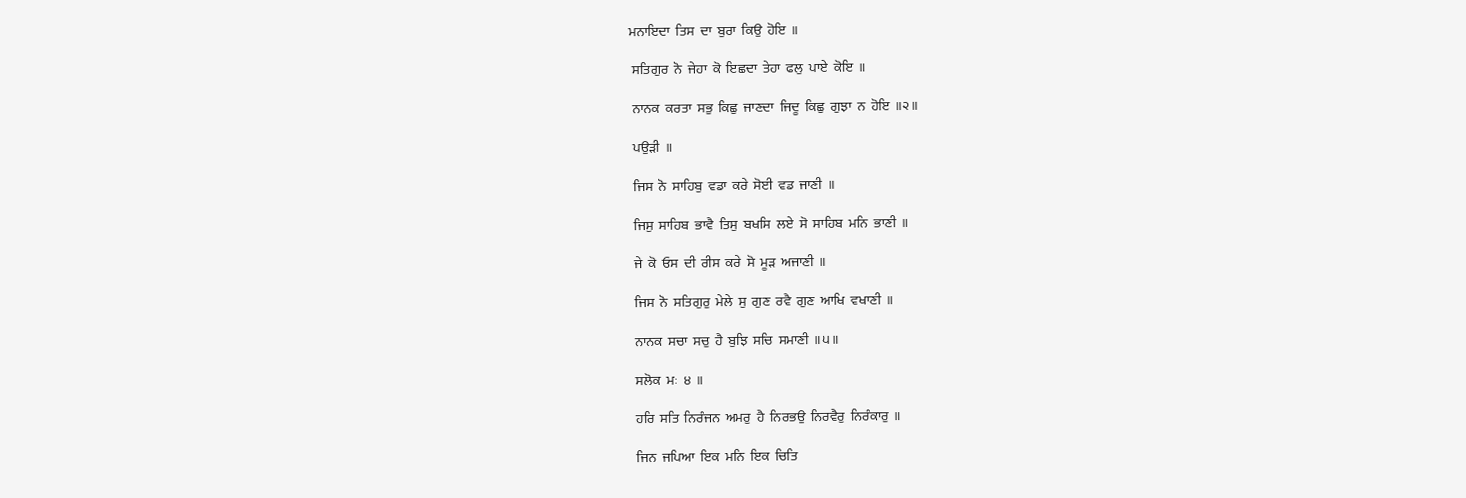ਮਨਾਇਦਾ  ਤਿਸ  ਦਾ  ਬੁਰਾ  ਕਿਉ  ਹੋਇ  ॥

 ਸਤਿਗੁਰ  ਨੋ  ਜੇਹਾ  ਕੋ  ਇਛਦਾ  ਤੇਹਾ  ਫਲੁ  ਪਾਏ  ਕੋਇ  ॥

 ਨਾਨਕ  ਕਰਤਾ  ਸਭੁ  ਕਿਛੁ  ਜਾਣਦਾ  ਜਿਦੂ  ਕਿਛੁ  ਗੁਝਾ  ਨ  ਹੋਇ  ॥੨॥

 ਪਉੜੀ  ॥

 ਜਿਸ  ਨੋ  ਸਾਹਿਬੁ  ਵਡਾ  ਕਰੇ  ਸੋਈ  ਵਡ  ਜਾਣੀ  ॥

 ਜਿਸੁ  ਸਾਹਿਬ  ਭਾਵੈ  ਤਿਸੁ  ਬਖਸਿ  ਲਏ  ਸੋ  ਸਾਹਿਬ  ਮਨਿ  ਭਾਣੀ  ॥

 ਜੇ  ਕੋ  ਓਸ  ਦੀ  ਰੀਸ  ਕਰੇ  ਸੋ  ਮੂੜ  ਅਜਾਣੀ  ॥

 ਜਿਸ  ਨੋ  ਸਤਿਗੁਰੁ  ਮੇਲੇ  ਸੁ  ਗੁਣ  ਰਵੈ  ਗੁਣ  ਆਖਿ  ਵਖਾਣੀ  ॥

 ਨਾਨਕ  ਸਚਾ  ਸਚੁ  ਹੈ  ਬੁਝਿ  ਸਚਿ  ਸਮਾਣੀ  ॥੫॥

 ਸਲੋਕ  ਮਃ  ੪  ॥

 ਹਰਿ  ਸਤਿ  ਨਿਰੰਜਨ  ਅਮਰੁ  ਹੈ  ਨਿਰਭਉ  ਨਿਰਵੈਰੁ  ਨਿਰੰਕਾਰੁ  ॥

 ਜਿਨ  ਜਪਿਆ  ਇਕ  ਮਨਿ  ਇਕ  ਚਿਤਿ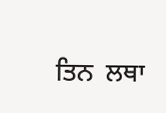ਤਿਨ  ਲਥਾ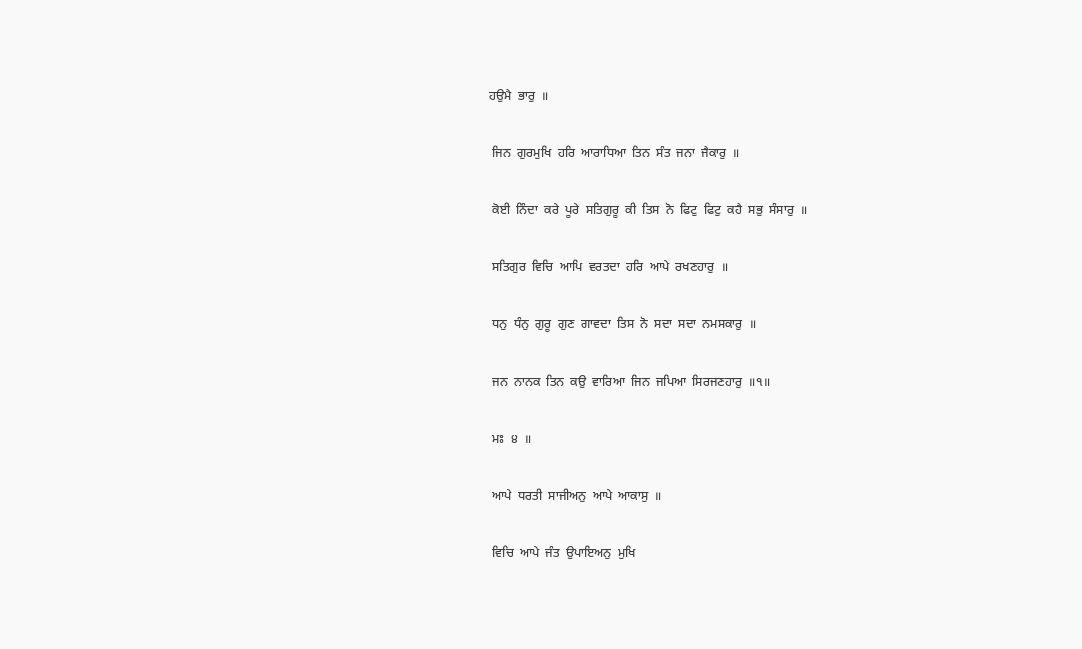ਹਉਮੈ  ਭਾਰੁ  ॥

 ਜਿਨ  ਗੁਰਮੁਖਿ  ਹਰਿ  ਆਰਾਧਿਆ  ਤਿਨ  ਸੰਤ  ਜਨਾ  ਜੈਕਾਰੁ  ॥

 ਕੋਈ  ਨਿੰਦਾ  ਕਰੇ  ਪੂਰੇ  ਸਤਿਗੁਰੂ  ਕੀ  ਤਿਸ  ਨੋ  ਫਿਟੁ  ਫਿਟੁ  ਕਹੈ  ਸਭੁ  ਸੰਸਾਰੁ  ॥

 ਸਤਿਗੁਰ  ਵਿਚਿ  ਆਪਿ  ਵਰਤਦਾ  ਹਰਿ  ਆਪੇ  ਰਖਣਹਾਰੁ  ॥

 ਧਨੁ  ਧੰਨੁ  ਗੁਰੂ  ਗੁਣ  ਗਾਵਦਾ  ਤਿਸ  ਨੋ  ਸਦਾ  ਸਦਾ  ਨਮਸਕਾਰੁ  ॥

 ਜਨ  ਨਾਨਕ  ਤਿਨ  ਕਉ  ਵਾਰਿਆ  ਜਿਨ  ਜਪਿਆ  ਸਿਰਜਣਹਾਰੁ  ॥੧॥

 ਮਃ  ੪  ॥

 ਆਪੇ  ਧਰਤੀ  ਸਾਜੀਅਨੁ  ਆਪੇ  ਆਕਾਸੁ  ॥

 ਵਿਚਿ  ਆਪੇ  ਜੰਤ  ਉਪਾਇਅਨੁ  ਮੁਖਿ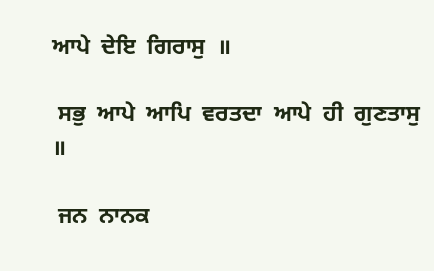ਆਪੇ  ਦੇਇ  ਗਿਰਾਸੁ  ॥

 ਸਭੁ  ਆਪੇ  ਆਪਿ  ਵਰਤਦਾ  ਆਪੇ  ਹੀ  ਗੁਣਤਾਸੁ  ॥

 ਜਨ  ਨਾਨਕ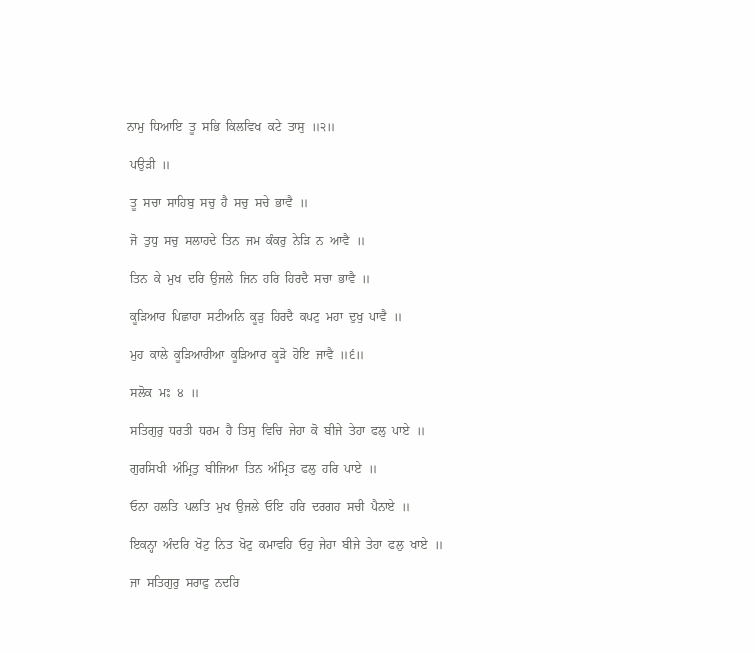ਨਾਮੁ  ਧਿਆਇ  ਤੂ  ਸਭਿ  ਕਿਲਵਿਖ  ਕਟੇ  ਤਾਸੁ  ॥੨॥

 ਪਉੜੀ  ॥

 ਤੂ  ਸਚਾ  ਸਾਹਿਬੁ  ਸਚੁ  ਹੈ  ਸਚੁ  ਸਚੇ  ਭਾਵੈ  ॥

 ਜੋ  ਤੁਧੁ  ਸਚੁ  ਸਲਾਹਦੇ  ਤਿਨ  ਜਮ  ਕੰਕਰੁ  ਨੇੜਿ  ਨ  ਆਵੈ  ॥

 ਤਿਨ  ਕੇ  ਮੁਖ  ਦਰਿ  ਉਜਲੇ  ਜਿਨ  ਹਰਿ  ਹਿਰਦੈ  ਸਚਾ  ਭਾਵੈ  ॥

 ਕੂੜਿਆਰ  ਪਿਛਾਹਾ  ਸਟੀਅਨਿ  ਕੂੜੁ  ਹਿਰਦੈ  ਕਪਟੁ  ਮਹਾ  ਦੁਖੁ  ਪਾਵੈ  ॥

 ਮੁਹ  ਕਾਲੇ  ਕੂੜਿਆਰੀਆ  ਕੂੜਿਆਰ  ਕੂੜੋ  ਹੋਇ  ਜਾਵੈ  ॥੬॥

 ਸਲੋਕ  ਮਃ  ੪  ॥

 ਸਤਿਗੁਰੁ  ਧਰਤੀ  ਧਰਮ  ਹੈ  ਤਿਸੁ  ਵਿਚਿ  ਜੇਹਾ  ਕੋ  ਬੀਜੇ  ਤੇਹਾ  ਫਲੁ  ਪਾਏ  ॥

 ਗੁਰਸਿਖੀ  ਅੰਮ੍ਰਿਤੁ  ਬੀਜਿਆ  ਤਿਨ  ਅੰਮ੍ਰਿਤ  ਫਲੁ  ਹਰਿ  ਪਾਏ  ॥

 ਓਨਾ  ਹਲਤਿ  ਪਲਤਿ  ਮੁਖ  ਉਜਲੇ  ਓਇ  ਹਰਿ  ਦਰਗਹ  ਸਚੀ  ਪੈਨਾਏ  ॥

 ਇਕਨ੍ਹਾ  ਅੰਦਰਿ  ਖੋਟੁ  ਨਿਤ  ਖੋਟੁ  ਕਮਾਵਹਿ  ਓਹੁ  ਜੇਹਾ  ਬੀਜੇ  ਤੇਹਾ  ਫਲੁ  ਖਾਏ  ॥

 ਜਾ  ਸਤਿਗੁਰੁ  ਸਰਾਫੁ  ਨਦਰਿ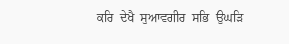ਕਰਿ  ਦੇਖੈ  ਸੁਆਵਗੀਰ  ਸਭਿ  ਉਘੜਿ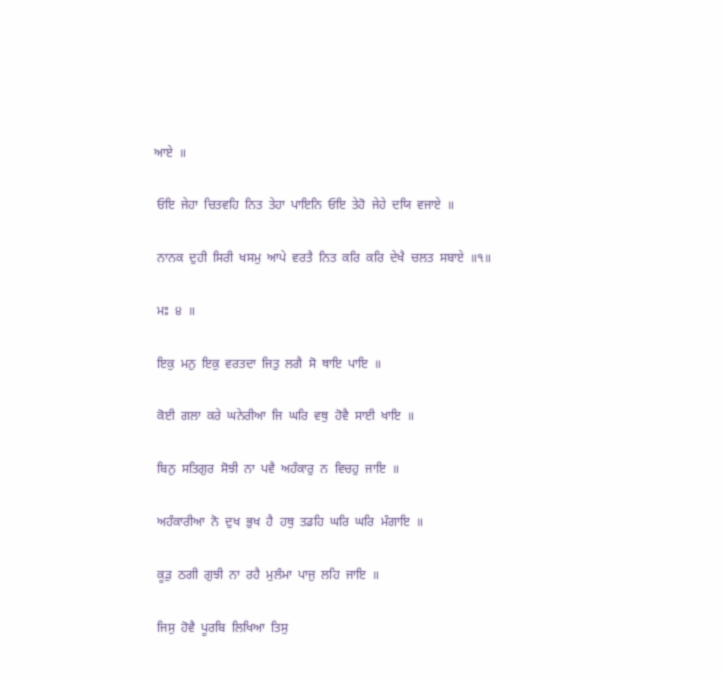ਆਏ  ॥

 ਓਇ  ਜੇਹਾ  ਚਿਤਵਹਿ  ਨਿਤ  ਤੇਹਾ  ਪਾਇਨਿ  ਓਇ  ਤੇਹੋ  ਜੇਹੇ  ਦਯਿ  ਵਜਾਏ  ॥

 ਨਾਨਕ  ਦੁਹੀ  ਸਿਰੀ  ਖਸਮੁ  ਆਪੇ  ਵਰਤੈ  ਨਿਤ  ਕਰਿ  ਕਰਿ  ਦੇਖੈ  ਚਲਤ  ਸਬਾਏ  ॥੧॥

 ਮਃ  ੪  ॥

 ਇਕੁ  ਮਨੁ  ਇਕੁ  ਵਰਤਦਾ  ਜਿਤੁ  ਲਗੈ  ਸੋ  ਥਾਇ  ਪਾਇ  ॥

 ਕੋਈ  ਗਲਾ  ਕਰੇ  ਘਨੇਰੀਆ  ਜਿ  ਘਰਿ  ਵਥੁ  ਹੋਵੈ  ਸਾਈ  ਖਾਇ  ॥

 ਬਿਨੁ  ਸਤਿਗੁਰ  ਸੋਝੀ  ਨਾ  ਪਵੈ  ਅਹੰਕਾਰੁ  ਨ  ਵਿਚਹੁ  ਜਾਇ  ॥

 ਅਹੰਕਾਰੀਆ  ਨੋ  ਦੁਖ  ਭੁਖ  ਹੈ  ਹਥੁ  ਤਡਹਿ  ਘਰਿ  ਘਰਿ  ਮੰਗਾਇ  ॥

 ਕੂੜੁ  ਠਗੀ  ਗੁਝੀ  ਨਾ  ਰਹੈ  ਮੁਲੰਮਾ  ਪਾਜੁ  ਲਹਿ  ਜਾਇ  ॥

 ਜਿਸੁ  ਹੋਵੈ  ਪੂਰਬਿ  ਲਿਖਿਆ  ਤਿਸੁ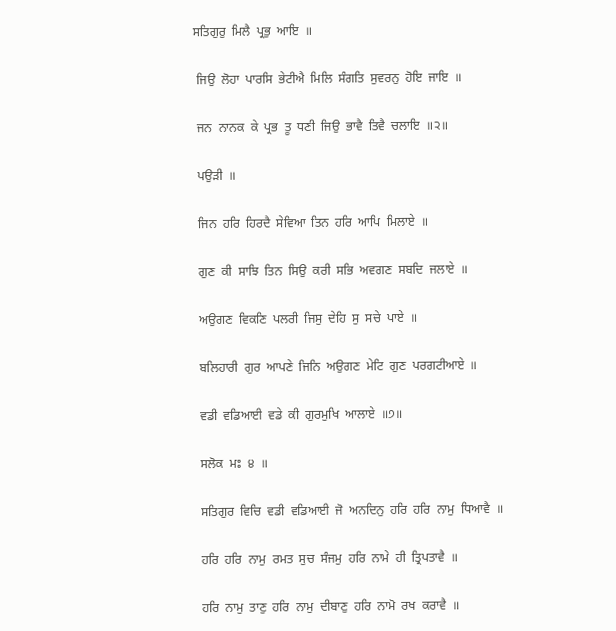ਸਤਿਗੁਰੁ  ਮਿਲੈ  ਪ੍ਰਭੁ  ਆਇ  ॥

 ਜਿਉ  ਲੋਹਾ  ਪਾਰਸਿ  ਭੇਟੀਐ  ਮਿਲਿ  ਸੰਗਤਿ  ਸੁਵਰਨੁ  ਹੋਇ  ਜਾਇ  ॥

 ਜਨ  ਨਾਨਕ  ਕੇ  ਪ੍ਰਭ  ਤੂ  ਧਣੀ  ਜਿਉ  ਭਾਵੈ  ਤਿਵੈ  ਚਲਾਇ  ॥੨॥

 ਪਉੜੀ  ॥

 ਜਿਨ  ਹਰਿ  ਹਿਰਦੈ  ਸੇਵਿਆ  ਤਿਨ  ਹਰਿ  ਆਪਿ  ਮਿਲਾਏ  ॥

 ਗੁਣ  ਕੀ  ਸਾਝਿ  ਤਿਨ  ਸਿਉ  ਕਰੀ  ਸਭਿ  ਅਵਗਣ  ਸਬਦਿ  ਜਲਾਏ  ॥

 ਅਉਗਣ  ਵਿਕਣਿ  ਪਲਰੀ  ਜਿਸੁ  ਦੇਹਿ  ਸੁ  ਸਚੇ  ਪਾਏ  ॥

 ਬਲਿਹਾਰੀ  ਗੁਰ  ਆਪਣੇ  ਜਿਨਿ  ਅਉਗਣ  ਮੇਟਿ  ਗੁਣ  ਪਰਗਟੀਆਏ  ॥

 ਵਡੀ  ਵਡਿਆਈ  ਵਡੇ  ਕੀ  ਗੁਰਮੁਖਿ  ਆਲਾਏ  ॥੭॥

 ਸਲੋਕ  ਮਃ  ੪  ॥

 ਸਤਿਗੁਰ  ਵਿਚਿ  ਵਡੀ  ਵਡਿਆਈ  ਜੋ  ਅਨਦਿਨੁ  ਹਰਿ  ਹਰਿ  ਨਾਮੁ  ਧਿਆਵੈ  ॥

 ਹਰਿ  ਹਰਿ  ਨਾਮੁ  ਰਮਤ  ਸੁਚ  ਸੰਜਮੁ  ਹਰਿ  ਨਾਮੇ  ਹੀ  ਤ੍ਰਿਪਤਾਵੈ  ॥

 ਹਰਿ  ਨਾਮੁ  ਤਾਣੁ  ਹਰਿ  ਨਾਮੁ  ਦੀਬਾਣੁ  ਹਰਿ  ਨਾਮੋ  ਰਖ  ਕਰਾਵੈ  ॥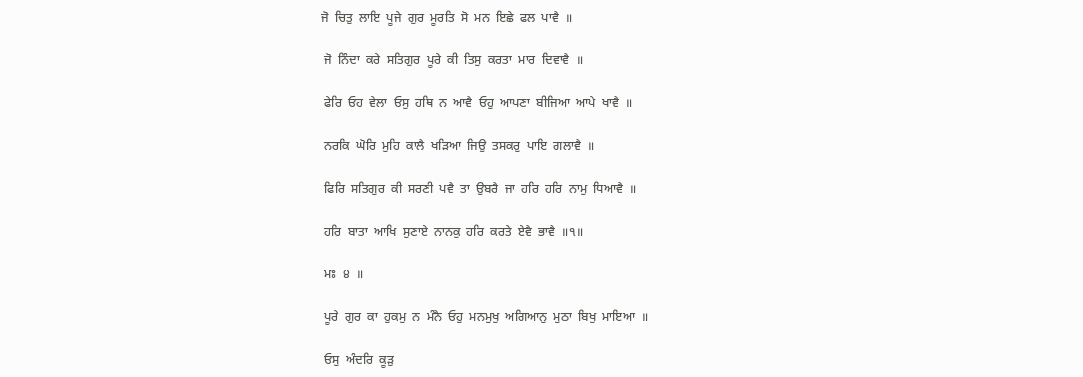ਜੋ  ਚਿਤੁ  ਲਾਇ  ਪੂਜੇ  ਗੁਰ  ਮੂਰਤਿ  ਸੋ  ਮਨ  ਇਛੇ  ਫਲ  ਪਾਵੈ  ॥

 ਜੋ  ਨਿੰਦਾ  ਕਰੇ  ਸਤਿਗੁਰ  ਪੂਰੇ  ਕੀ  ਤਿਸੁ  ਕਰਤਾ  ਮਾਰ  ਦਿਵਾਵੈ  ॥

 ਫੇਰਿ  ਓਹ  ਵੇਲਾ  ਓਸੁ  ਹਥਿ  ਨ  ਆਵੈ  ਓਹੁ  ਆਪਣਾ  ਬੀਜਿਆ  ਆਪੇ  ਖਾਵੈ  ॥

 ਨਰਕਿ  ਘੋਰਿ  ਮੁਹਿ  ਕਾਲੈ  ਖੜਿਆ  ਜਿਉ  ਤਸਕਰੁ  ਪਾਇ  ਗਲਾਵੈ  ॥

 ਫਿਰਿ  ਸਤਿਗੁਰ  ਕੀ  ਸਰਣੀ  ਪਵੈ  ਤਾ  ਉਬਰੈ  ਜਾ  ਹਰਿ  ਹਰਿ  ਨਾਮੁ  ਧਿਆਵੈ  ॥

 ਹਰਿ  ਬਾਤਾ  ਆਖਿ  ਸੁਣਾਏ  ਨਾਨਕੁ  ਹਰਿ  ਕਰਤੇ  ਏਵੈ  ਭਾਵੈ  ॥੧॥

 ਮਃ  ੪  ॥

 ਪੂਰੇ  ਗੁਰ  ਕਾ  ਹੁਕਮੁ  ਨ  ਮੰਨੈ  ਓਹੁ  ਮਨਮੁਖੁ  ਅਗਿਆਨੁ  ਮੁਠਾ  ਬਿਖੁ  ਮਾਇਆ  ॥

 ਓਸੁ  ਅੰਦਰਿ  ਕੂੜੁ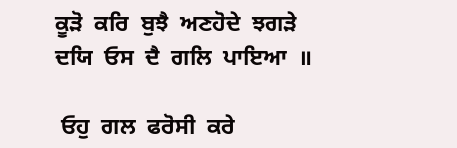ਕੂੜੋ  ਕਰਿ  ਬੁਝੈ  ਅਣਹੋਦੇ  ਝਗੜੇ  ਦਯਿ  ਓਸ  ਦੈ  ਗਲਿ  ਪਾਇਆ  ॥

 ਓਹੁ  ਗਲ  ਫਰੋਸੀ  ਕਰੇ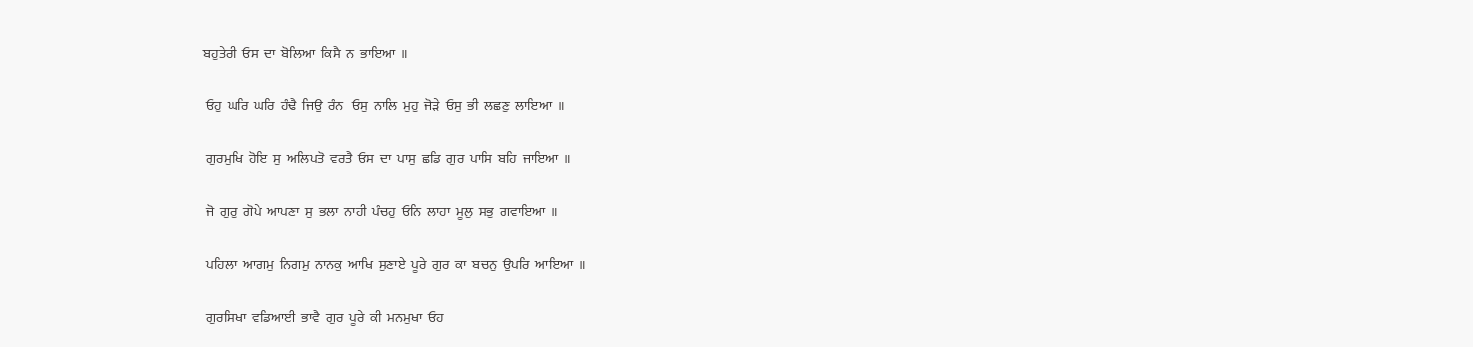ਬਹੁਤੇਰੀ  ਓਸ  ਦਾ  ਬੋਲਿਆ  ਕਿਸੈ  ਨ  ਭਾਇਆ  ॥

 ਓਹੁ  ਘਰਿ  ਘਰਿ  ਹੰਢੈ  ਜਿਉ  ਰੰਨ   ਓਸੁ  ਨਾਲਿ  ਮੁਹੁ  ਜੋੜੇ  ਓਸੁ  ਭੀ  ਲਛਣੁ  ਲਾਇਆ  ॥

 ਗੁਰਮੁਖਿ  ਹੋਇ  ਸੁ  ਅਲਿਪਤੋ  ਵਰਤੈ  ਓਸ  ਦਾ  ਪਾਸੁ  ਛਡਿ  ਗੁਰ  ਪਾਸਿ  ਬਹਿ  ਜਾਇਆ  ॥

 ਜੋ  ਗੁਰੁ  ਗੋਪੇ  ਆਪਣਾ  ਸੁ  ਭਲਾ  ਨਾਹੀ  ਪੰਚਹੁ  ਓਨਿ  ਲਾਹਾ  ਮੂਲੁ  ਸਭੁ  ਗਵਾਇਆ  ॥

 ਪਹਿਲਾ  ਆਗਮੁ  ਨਿਗਮੁ  ਨਾਨਕੁ  ਆਖਿ  ਸੁਣਾਏ  ਪੂਰੇ  ਗੁਰ  ਕਾ  ਬਚਨੁ  ਉਪਰਿ  ਆਇਆ  ॥

 ਗੁਰਸਿਖਾ  ਵਡਿਆਈ  ਭਾਵੈ  ਗੁਰ  ਪੂਰੇ  ਕੀ  ਮਨਮੁਖਾ  ਓਹ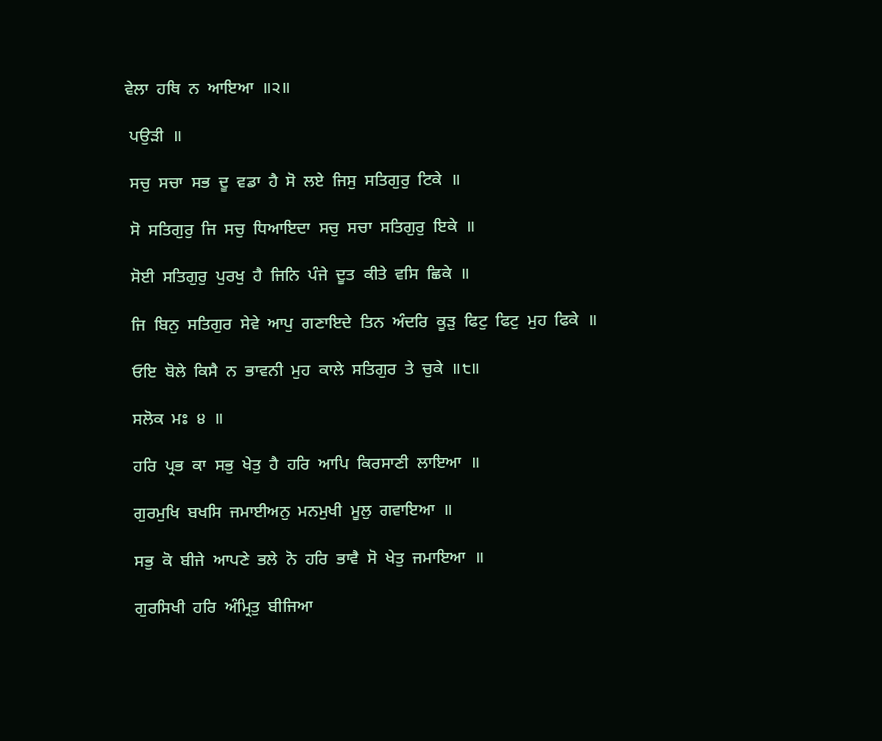ਵੇਲਾ  ਹਥਿ  ਨ  ਆਇਆ  ॥੨॥

 ਪਉੜੀ  ॥

 ਸਚੁ  ਸਚਾ  ਸਭ  ਦੂ  ਵਡਾ  ਹੈ  ਸੋ  ਲਏ  ਜਿਸੁ  ਸਤਿਗੁਰੁ  ਟਿਕੇ  ॥

 ਸੋ  ਸਤਿਗੁਰੁ  ਜਿ  ਸਚੁ  ਧਿਆਇਦਾ  ਸਚੁ  ਸਚਾ  ਸਤਿਗੁਰੁ  ਇਕੇ  ॥

 ਸੋਈ  ਸਤਿਗੁਰੁ  ਪੁਰਖੁ  ਹੈ  ਜਿਨਿ  ਪੰਜੇ  ਦੂਤ  ਕੀਤੇ  ਵਸਿ  ਛਿਕੇ  ॥

 ਜਿ  ਬਿਨੁ  ਸਤਿਗੁਰ  ਸੇਵੇ  ਆਪੁ  ਗਣਾਇਦੇ  ਤਿਨ  ਅੰਦਰਿ  ਕੂੜੁ  ਫਿਟੁ  ਫਿਟੁ  ਮੁਹ  ਫਿਕੇ  ॥

 ਓਇ  ਬੋਲੇ  ਕਿਸੈ  ਨ  ਭਾਵਨੀ  ਮੁਹ  ਕਾਲੇ  ਸਤਿਗੁਰ  ਤੇ  ਚੁਕੇ  ॥੮॥

 ਸਲੋਕ  ਮਃ  ੪  ॥

 ਹਰਿ  ਪ੍ਰਭ  ਕਾ  ਸਭੁ  ਖੇਤੁ  ਹੈ  ਹਰਿ  ਆਪਿ  ਕਿਰਸਾਣੀ  ਲਾਇਆ  ॥

 ਗੁਰਮੁਖਿ  ਬਖਸਿ  ਜਮਾਈਅਨੁ  ਮਨਮੁਖੀ  ਮੂਲੁ  ਗਵਾਇਆ  ॥

 ਸਭੁ  ਕੋ  ਬੀਜੇ  ਆਪਣੇ  ਭਲੇ  ਨੋ  ਹਰਿ  ਭਾਵੈ  ਸੋ  ਖੇਤੁ  ਜਮਾਇਆ  ॥

 ਗੁਰਸਿਖੀ  ਹਰਿ  ਅੰਮ੍ਰਿਤੁ  ਬੀਜਿਆ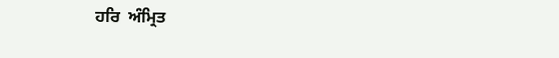ਹਰਿ  ਅੰਮ੍ਰਿਤ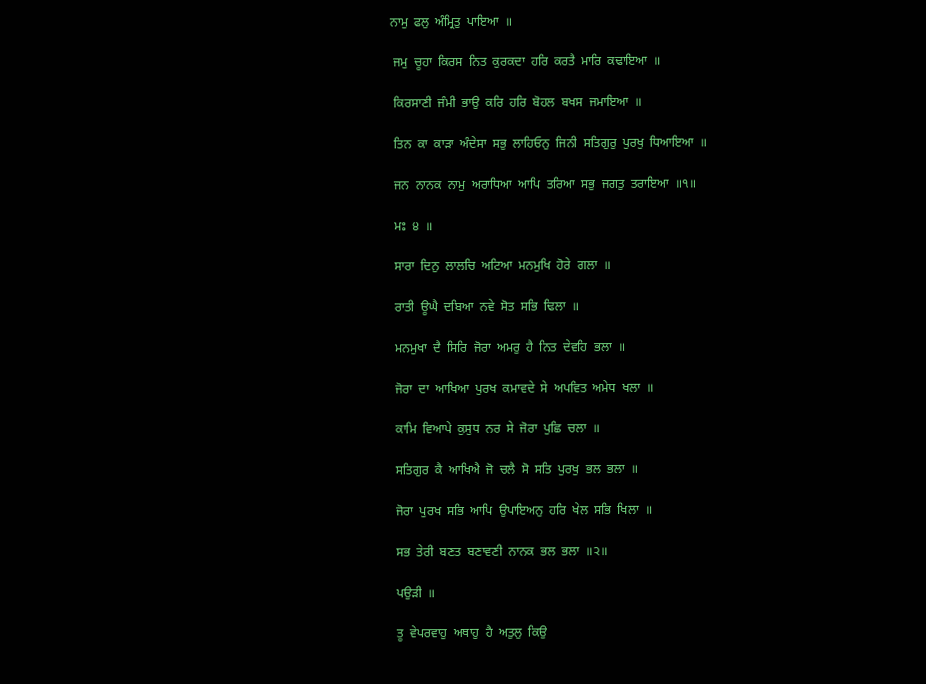ਨਾਮੁ  ਫਲੁ  ਅੰਮ੍ਰਿਤੁ  ਪਾਇਆ  ॥

 ਜਮੁ  ਚੂਹਾ  ਕਿਰਸ  ਨਿਤ  ਕੁਰਕਦਾ  ਹਰਿ  ਕਰਤੈ  ਮਾਰਿ  ਕਢਾਇਆ  ॥

 ਕਿਰਸਾਣੀ  ਜੰਮੀ  ਭਾਉ  ਕਰਿ  ਹਰਿ  ਬੋਹਲ  ਬਖਸ  ਜਮਾਇਆ  ॥

 ਤਿਨ  ਕਾ  ਕਾੜਾ  ਅੰਦੇਸਾ  ਸਭੁ  ਲਾਹਿਓਨੁ  ਜਿਨੀ  ਸਤਿਗੁਰੁ  ਪੁਰਖੁ  ਧਿਆਇਆ  ॥

 ਜਨ  ਨਾਨਕ  ਨਾਮੁ  ਅਰਾਧਿਆ  ਆਪਿ  ਤਰਿਆ  ਸਭੁ  ਜਗਤੁ  ਤਰਾਇਆ  ॥੧॥

 ਮਃ  ੪  ॥

 ਸਾਰਾ  ਦਿਨੁ  ਲਾਲਚਿ  ਅਟਿਆ  ਮਨਮੁਖਿ  ਹੋਰੇ  ਗਲਾ  ॥

 ਰਾਤੀ  ਊਘੈ  ਦਬਿਆ  ਨਵੇ  ਸੋਤ  ਸਭਿ  ਢਿਲਾ  ॥

 ਮਨਮੁਖਾ  ਦੈ  ਸਿਰਿ  ਜੋਰਾ  ਅਮਰੁ  ਹੈ  ਨਿਤ  ਦੇਵਹਿ  ਭਲਾ  ॥

 ਜੋਰਾ  ਦਾ  ਆਖਿਆ  ਪੁਰਖ  ਕਮਾਵਦੇ  ਸੇ  ਅਪਵਿਤ  ਅਮੇਧ  ਖਲਾ  ॥

 ਕਾਮਿ  ਵਿਆਪੇ  ਕੁਸੁਧ  ਨਰ  ਸੇ  ਜੋਰਾ  ਪੁਛਿ  ਚਲਾ  ॥

 ਸਤਿਗੁਰ  ਕੈ  ਆਖਿਐ  ਜੋ  ਚਲੈ  ਸੋ  ਸਤਿ  ਪੁਰਖੁ  ਭਲ  ਭਲਾ  ॥

 ਜੋਰਾ  ਪੁਰਖ  ਸਭਿ  ਆਪਿ  ਉਪਾਇਅਨੁ  ਹਰਿ  ਖੇਲ  ਸਭਿ  ਖਿਲਾ  ॥

 ਸਭ  ਤੇਰੀ  ਬਣਤ  ਬਣਾਵਣੀ  ਨਾਨਕ  ਭਲ  ਭਲਾ  ॥੨॥

 ਪਉੜੀ  ॥

 ਤੂ  ਵੇਪਰਵਾਹੁ  ਅਥਾਹੁ  ਹੈ  ਅਤੁਲੁ  ਕਿਉ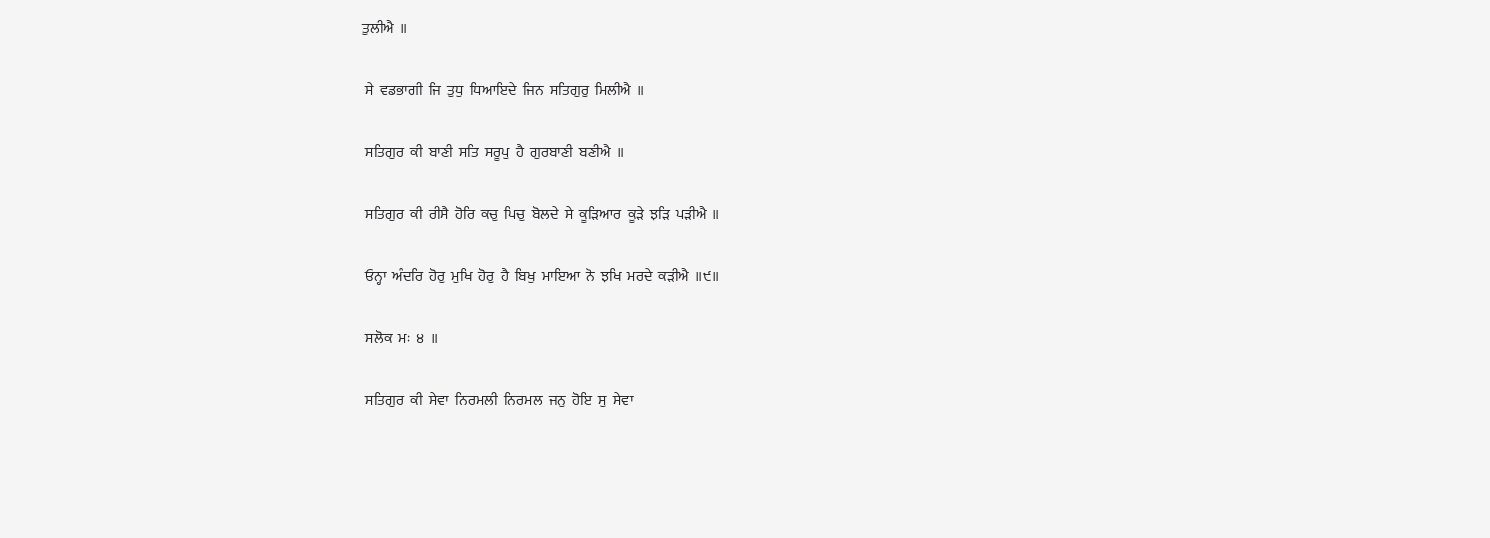ਤੁਲੀਐ  ॥

 ਸੇ  ਵਡਭਾਗੀ  ਜਿ  ਤੁਧੁ  ਧਿਆਇਦੇ  ਜਿਨ  ਸਤਿਗੁਰੁ  ਮਿਲੀਐ  ॥

 ਸਤਿਗੁਰ  ਕੀ  ਬਾਣੀ  ਸਤਿ  ਸਰੂਪੁ  ਹੈ  ਗੁਰਬਾਣੀ  ਬਣੀਐ  ॥

 ਸਤਿਗੁਰ  ਕੀ  ਰੀਸੈ  ਹੋਰਿ  ਕਚੁ  ਪਿਚੁ  ਬੋਲਦੇ  ਸੇ  ਕੂੜਿਆਰ  ਕੂੜੇ  ਝੜਿ  ਪੜੀਐ  ॥

 ਓਨ੍ਹਾ  ਅੰਦਰਿ  ਹੋਰੁ  ਮੁਖਿ  ਹੋਰੁ  ਹੈ  ਬਿਖੁ  ਮਾਇਆ  ਨੋ  ਝਖਿ  ਮਰਦੇ  ਕੜੀਐ  ॥੯॥

 ਸਲੋਕ  ਮਃ  ੪  ॥

 ਸਤਿਗੁਰ  ਕੀ  ਸੇਵਾ  ਨਿਰਮਲੀ  ਨਿਰਮਲ  ਜਨੁ  ਹੋਇ  ਸੁ  ਸੇਵਾ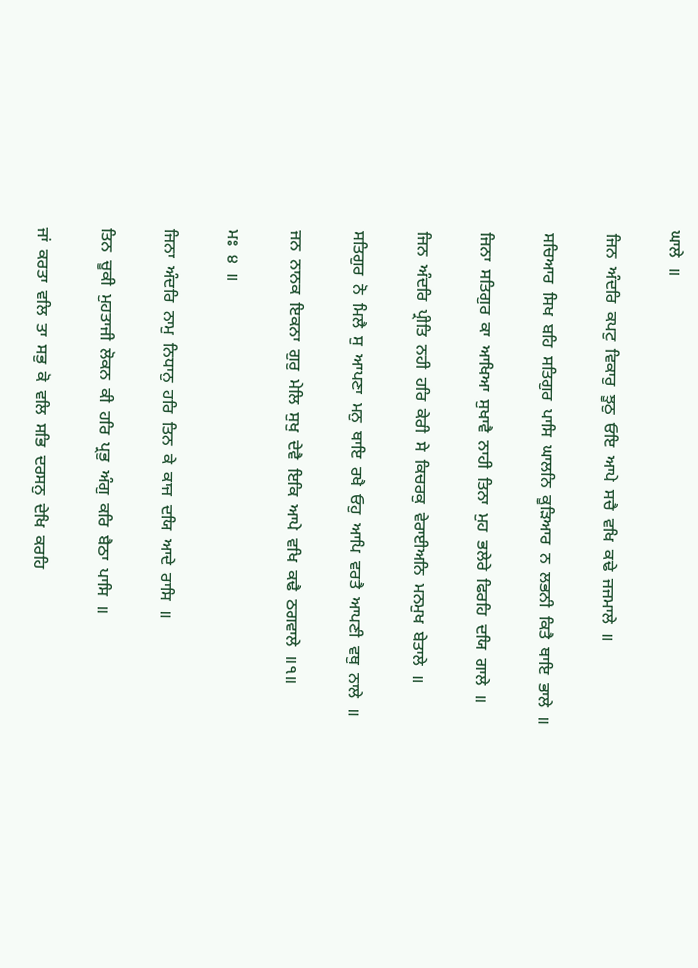ਘਾਲੇ  ॥

 ਜਿਨ  ਅੰਦਰਿ  ਕਪਟੁ  ਵਿਕਾਰੁ  ਝੂਠੁ  ਓਇ  ਆਪੇ  ਸਚੈ  ਵਖਿ  ਕਢੇ  ਜਜਮਾਲੇ  ॥

 ਸਚਿਆਰ  ਸਿਖ  ਬਹਿ  ਸਤਿਗੁਰ  ਪਾਸਿ  ਘਾਲਨਿ  ਕੂੜਿਆਰ  ਨ  ਲਭਨੀ  ਕਿਤੈ  ਥਾਇ  ਭਾਲੇ  ॥

 ਜਿਨਾ  ਸਤਿਗੁਰ  ਕਾ  ਆਖਿਆ  ਸੁਖਾਵੈ  ਨਾਹੀ  ਤਿਨਾ  ਮੁਹ  ਭਲੇਰੇ  ਫਿਰਹਿ  ਦਯਿ  ਗਾਲੇ  ॥

 ਜਿਨ  ਅੰਦਰਿ  ਪ੍ਰੀਤਿ  ਨਹੀ  ਹਰਿ  ਕੇਰੀ  ਸੇ  ਕਿਚਰਕੁ  ਵੇਰਾਈਅਨਿ  ਮਨਮੁਖ  ਬੇਤਾਲੇ  ॥

 ਸਤਿਗੁਰ  ਨੋ  ਮਿਲੈ  ਸੁ  ਆਪਣਾ  ਮਨੁ  ਥਾਇ  ਰਖੈ  ਓਹੁ  ਆਪਿ  ਵਰਤੈ  ਆਪਣੀ  ਵਥੁ  ਨਾਲੇ  ॥

 ਜਨ  ਨਾਨਕ  ਇਕਨਾ  ਗੁਰੁ  ਮੇਲਿ  ਸੁਖੁ  ਦੇਵੈ  ਇਕਿ  ਆਪੇ  ਵਖਿ  ਕਢੈ  ਠਗਵਾਲੇ  ॥੧॥

 ਮਃ  ੪  ॥

 ਜਿਨਾ  ਅੰਦਰਿ  ਨਾਮੁ  ਨਿਧਾਨੁ  ਹਰਿ  ਤਿਨ  ਕੇ  ਕਾਜ  ਦਯਿ  ਆਦੇ  ਰਾਸਿ  ॥

 ਤਿਨ  ਚੂਕੀ  ਮੁਹਤਾਜੀ  ਲੋਕਨ  ਕੀ  ਹਰਿ  ਪ੍ਰਭੁ  ਅੰਗੁ  ਕਰਿ  ਬੈਠਾ  ਪਾਸਿ  ॥

 ਜਾਂ  ਕਰਤਾ  ਵਲਿ  ਤਾ  ਸਭੁ  ਕੋ  ਵਲਿ  ਸਭਿ  ਦਰਸਨੁ  ਦੇਖਿ  ਕਰਹਿ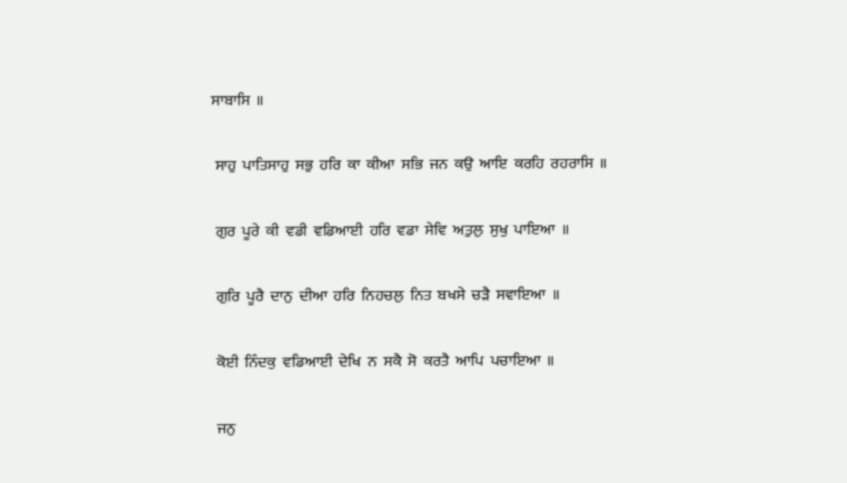ਸਾਬਾਸਿ  ॥

 ਸਾਹੁ  ਪਾਤਿਸਾਹੁ  ਸਭੁ  ਹਰਿ  ਕਾ  ਕੀਆ  ਸਭਿ  ਜਨ  ਕਉ  ਆਇ  ਕਰਹਿ  ਰਹਰਾਸਿ  ॥

 ਗੁਰ  ਪੂਰੇ  ਕੀ  ਵਡੀ  ਵਡਿਆਈ  ਹਰਿ  ਵਡਾ  ਸੇਵਿ  ਅਤੁਲੁ  ਸੁਖੁ  ਪਾਇਆ  ॥

 ਗੁਰਿ  ਪੂਰੈ  ਦਾਨੁ  ਦੀਆ  ਹਰਿ  ਨਿਹਚਲੁ  ਨਿਤ  ਬਖਸੇ  ਚੜੈ  ਸਵਾਇਆ  ॥

 ਕੋਈ  ਨਿੰਦਕੁ  ਵਡਿਆਈ  ਦੇਖਿ  ਨ  ਸਕੈ  ਸੋ  ਕਰਤੈ  ਆਪਿ  ਪਚਾਇਆ  ॥

 ਜਨੁ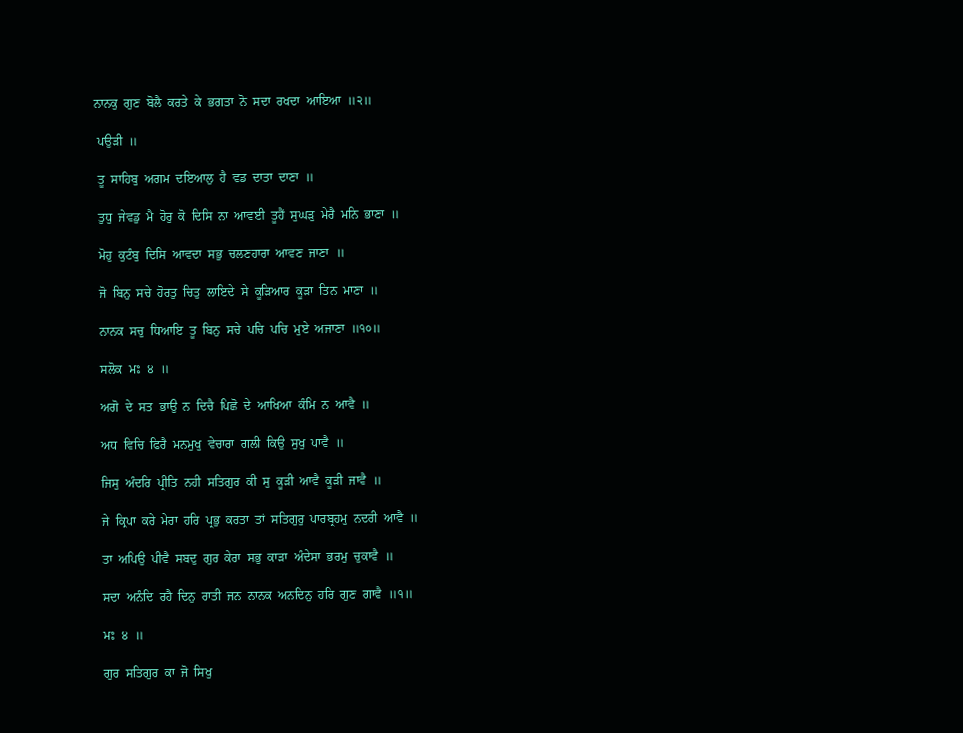ਨਾਨਕੁ  ਗੁਣ  ਬੋਲੈ  ਕਰਤੇ  ਕੇ  ਭਗਤਾ  ਨੋ  ਸਦਾ  ਰਖਦਾ  ਆਇਆ  ॥੨॥

 ਪਉੜੀ  ॥

 ਤੂ  ਸਾਹਿਬੁ  ਅਗਮ  ਦਇਆਲੁ  ਹੈ  ਵਡ  ਦਾਤਾ  ਦਾਣਾ  ॥

 ਤੁਧੁ  ਜੇਵਡੁ  ਮੈ  ਹੋਰੁ  ਕੋ  ਦਿਸਿ  ਨਾ  ਆਵਈ  ਤੂਹੈਂ  ਸੁਘੜੁ  ਮੇਰੈ  ਮਨਿ  ਭਾਣਾ  ॥

 ਮੋਹੁ  ਕੁਟੰਬੁ  ਦਿਸਿ  ਆਵਦਾ  ਸਭੁ  ਚਲਣਹਾਰਾ  ਆਵਣ  ਜਾਣਾ  ॥

 ਜੋ  ਬਿਨੁ  ਸਚੇ  ਹੋਰਤੁ  ਚਿਤੁ  ਲਾਇਦੇ  ਸੇ  ਕੂੜਿਆਰ  ਕੂੜਾ  ਤਿਨ  ਮਾਣਾ  ॥

 ਨਾਨਕ  ਸਚੁ  ਧਿਆਇ  ਤੂ  ਬਿਨੁ  ਸਚੇ  ਪਚਿ  ਪਚਿ  ਮੁਏ  ਅਜਾਣਾ  ॥੧੦॥

 ਸਲੋਕ  ਮਃ  ੪  ॥

 ਅਗੋ  ਦੇ  ਸਤ  ਭਾਉ  ਨ  ਦਿਚੈ  ਪਿਛੋ  ਦੇ  ਆਖਿਆ  ਕੰਮਿ  ਨ  ਆਵੈ  ॥

 ਅਧ  ਵਿਚਿ  ਫਿਰੈ  ਮਨਮੁਖੁ  ਵੇਚਾਰਾ  ਗਲੀ  ਕਿਉ  ਸੁਖੁ  ਪਾਵੈ  ॥

 ਜਿਸੁ  ਅੰਦਰਿ  ਪ੍ਰੀਤਿ  ਨਹੀ  ਸਤਿਗੁਰ  ਕੀ  ਸੁ  ਕੂੜੀ  ਆਵੈ  ਕੂੜੀ  ਜਾਵੈ  ॥

 ਜੇ  ਕ੍ਰਿਪਾ  ਕਰੇ  ਮੇਰਾ  ਹਰਿ  ਪ੍ਰਭੁ  ਕਰਤਾ  ਤਾਂ  ਸਤਿਗੁਰੁ  ਪਾਰਬ੍ਰਹਮੁ  ਨਦਰੀ  ਆਵੈ  ॥

 ਤਾ  ਅਪਿਉ  ਪੀਵੈ  ਸਬਦੁ  ਗੁਰ  ਕੇਰਾ  ਸਭੁ  ਕਾੜਾ  ਅੰਦੇਸਾ  ਭਰਮੁ  ਚੁਕਾਵੈ  ॥

 ਸਦਾ  ਅਨੰਦਿ  ਰਹੈ  ਦਿਨੁ  ਰਾਤੀ  ਜਨ  ਨਾਨਕ  ਅਨਦਿਨੁ  ਹਰਿ  ਗੁਣ  ਗਾਵੈ  ॥੧॥

 ਮਃ  ੪  ॥

 ਗੁਰ  ਸਤਿਗੁਰ  ਕਾ  ਜੋ  ਸਿਖੁ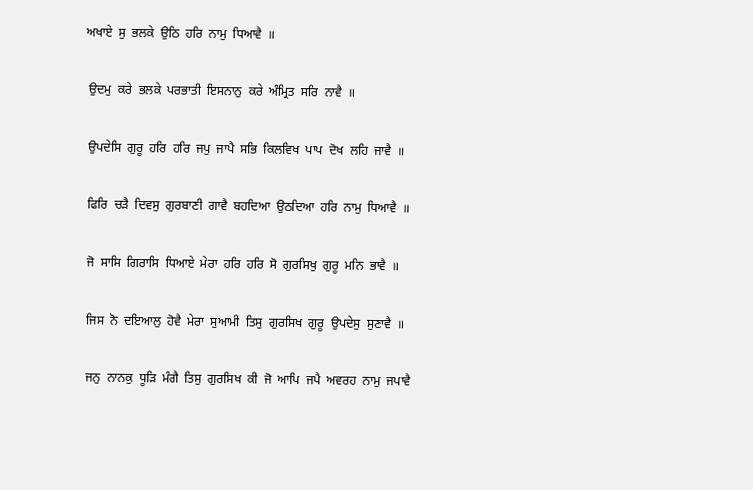ਅਖਾਏ  ਸੁ  ਭਲਕੇ  ਉਠਿ  ਹਰਿ  ਨਾਮੁ  ਧਿਆਵੈ  ॥

 ਉਦਮੁ  ਕਰੇ  ਭਲਕੇ  ਪਰਭਾਤੀ  ਇਸਨਾਨੁ  ਕਰੇ  ਅੰਮ੍ਰਿਤ  ਸਰਿ  ਨਾਵੈ  ॥

 ਉਪਦੇਸਿ  ਗੁਰੂ  ਹਰਿ  ਹਰਿ  ਜਪੁ  ਜਾਪੈ  ਸਭਿ  ਕਿਲਵਿਖ  ਪਾਪ  ਦੋਖ  ਲਹਿ  ਜਾਵੈ  ॥

 ਫਿਰਿ  ਚੜੈ  ਦਿਵਸੁ  ਗੁਰਬਾਣੀ  ਗਾਵੈ  ਬਹਦਿਆ  ਉਠਦਿਆ  ਹਰਿ  ਨਾਮੁ  ਧਿਆਵੈ  ॥

 ਜੋ  ਸਾਸਿ  ਗਿਰਾਸਿ  ਧਿਆਏ  ਮੇਰਾ  ਹਰਿ  ਹਰਿ  ਸੋ  ਗੁਰਸਿਖੁ  ਗੁਰੂ  ਮਨਿ  ਭਾਵੈ  ॥

 ਜਿਸ  ਨੋ  ਦਇਆਲੁ  ਹੋਵੈ  ਮੇਰਾ  ਸੁਆਮੀ  ਤਿਸੁ  ਗੁਰਸਿਖ  ਗੁਰੂ  ਉਪਦੇਸੁ  ਸੁਣਾਵੈ  ॥

 ਜਨੁ  ਨਾਨਕੁ  ਧੂੜਿ  ਮੰਗੈ  ਤਿਸੁ  ਗੁਰਸਿਖ  ਕੀ  ਜੋ  ਆਪਿ  ਜਪੈ  ਅਵਰਹ  ਨਾਮੁ  ਜਪਾਵੈ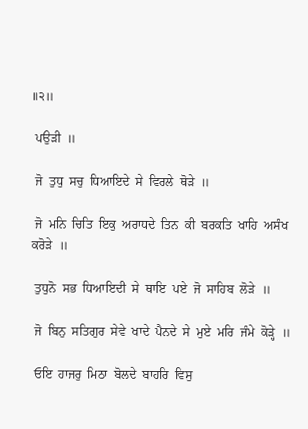॥੨॥

 ਪਉੜੀ  ॥

 ਜੋ  ਤੁਧੁ  ਸਚੁ  ਧਿਆਇਦੇ  ਸੇ  ਵਿਰਲੇ  ਥੋੜੇ  ॥

 ਜੋ  ਮਨਿ  ਚਿਤਿ  ਇਕੁ  ਅਰਾਧਦੇ  ਤਿਨ  ਕੀ  ਬਰਕਤਿ  ਖਾਹਿ  ਅਸੰਖ  ਕਰੋੜੇ  ॥

 ਤੁਧੁਨੋ  ਸਭ  ਧਿਆਇਦੀ  ਸੇ  ਥਾਇ  ਪਏ  ਜੋ  ਸਾਹਿਬ  ਲੋੜੇ  ॥

 ਜੋ  ਬਿਨੁ  ਸਤਿਗੁਰ  ਸੇਵੇ  ਖਾਦੇ  ਪੈਨਦੇ  ਸੇ  ਮੁਏ  ਮਰਿ  ਜੰਮੇ  ਕੋੜ੍ਹੇ  ॥

 ਓਇ  ਹਾਜਰੁ  ਮਿਠਾ  ਬੋਲਦੇ  ਬਾਹਰਿ  ਵਿਸੁ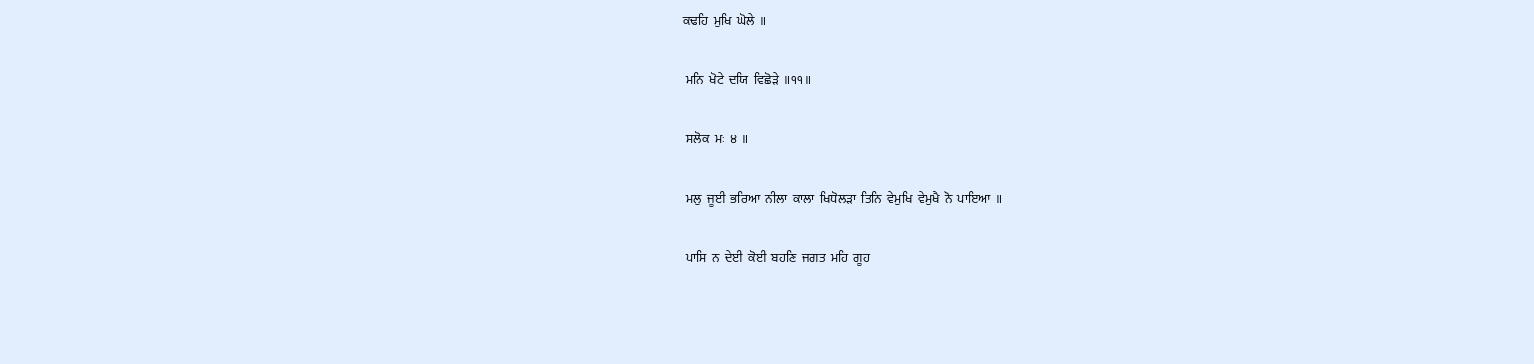ਕਢਹਿ  ਮੁਖਿ  ਘੋਲੇ  ॥

 ਮਨਿ  ਖੋਟੇ  ਦਯਿ  ਵਿਛੋੜੇ  ॥੧੧॥

 ਸਲੋਕ  ਮਃ  ੪  ॥

 ਮਲੁ  ਜੂਈ  ਭਰਿਆ  ਨੀਲਾ  ਕਾਲਾ  ਖਿਧੋਲੜਾ  ਤਿਨਿ  ਵੇਮੁਖਿ  ਵੇਮੁਖੈ  ਨੋ  ਪਾਇਆ  ॥

 ਪਾਸਿ  ਨ  ਦੇਈ  ਕੋਈ  ਬਹਣਿ  ਜਗਤ  ਮਹਿ  ਗੂਹ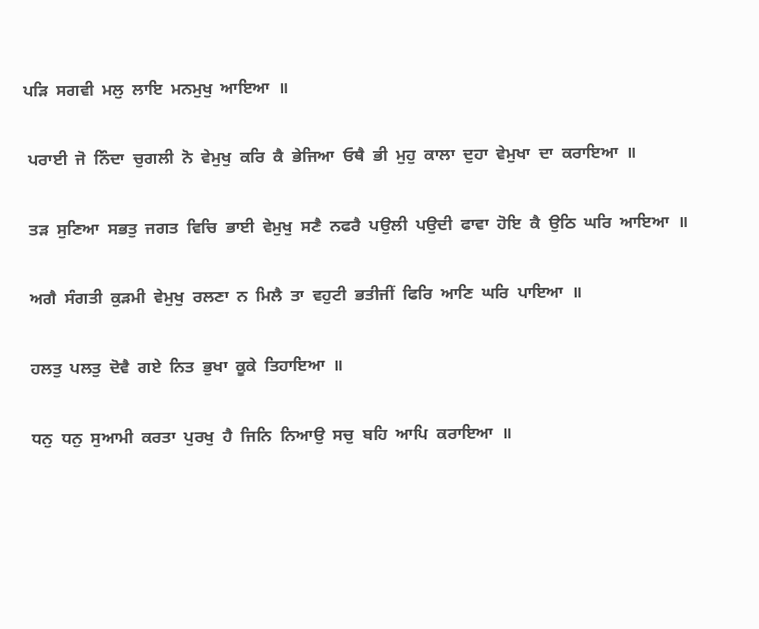ਪੜਿ  ਸਗਵੀ  ਮਲੁ  ਲਾਇ  ਮਨਮੁਖੁ  ਆਇਆ  ॥

 ਪਰਾਈ  ਜੋ  ਨਿੰਦਾ  ਚੁਗਲੀ  ਨੋ  ਵੇਮੁਖੁ  ਕਰਿ  ਕੈ  ਭੇਜਿਆ  ਓਥੈ  ਭੀ  ਮੁਹੁ  ਕਾਲਾ  ਦੁਹਾ  ਵੇਮੁਖਾ  ਦਾ  ਕਰਾਇਆ  ॥

 ਤੜ  ਸੁਣਿਆ  ਸਭਤੁ  ਜਗਤ  ਵਿਚਿ  ਭਾਈ  ਵੇਮੁਖੁ  ਸਣੈ  ਨਫਰੈ  ਪਉਲੀ  ਪਉਦੀ  ਫਾਵਾ  ਹੋਇ  ਕੈ  ਉਠਿ  ਘਰਿ  ਆਇਆ  ॥

 ਅਗੈ  ਸੰਗਤੀ  ਕੁੜਮੀ  ਵੇਮੁਖੁ  ਰਲਣਾ  ਨ  ਮਿਲੈ  ਤਾ  ਵਹੁਟੀ  ਭਤੀਜੀਂ  ਫਿਰਿ  ਆਣਿ  ਘਰਿ  ਪਾਇਆ  ॥

 ਹਲਤੁ  ਪਲਤੁ  ਦੋਵੈ  ਗਏ  ਨਿਤ  ਭੁਖਾ  ਕੂਕੇ  ਤਿਹਾਇਆ  ॥

 ਧਨੁ  ਧਨੁ  ਸੁਆਮੀ  ਕਰਤਾ  ਪੁਰਖੁ  ਹੈ  ਜਿਨਿ  ਨਿਆਉ  ਸਚੁ  ਬਹਿ  ਆਪਿ  ਕਰਾਇਆ  ॥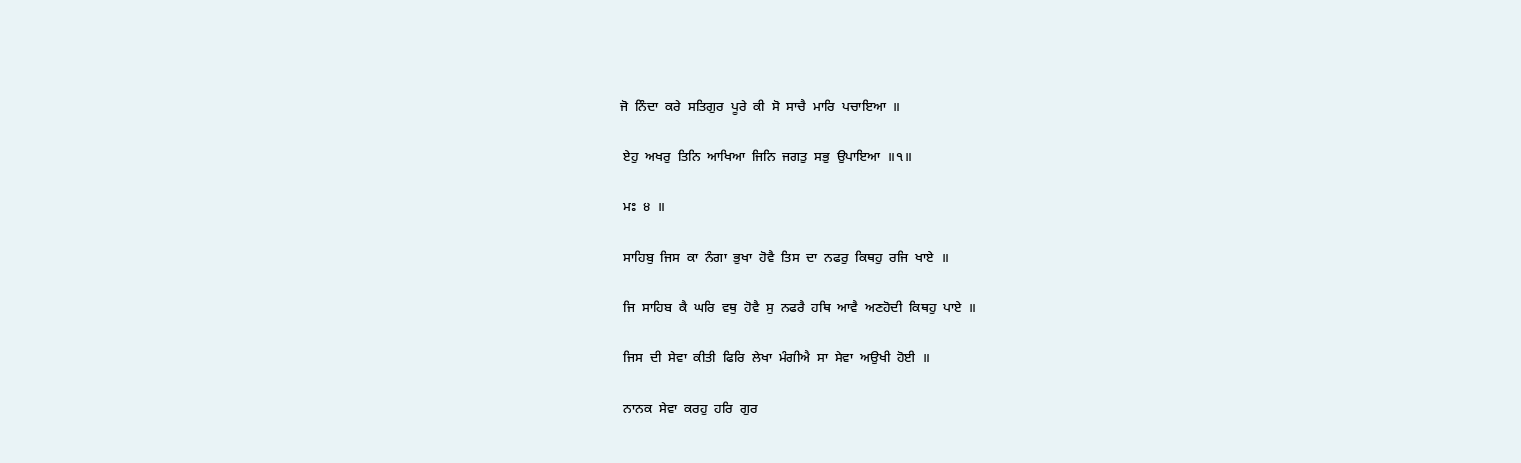ਜੋ  ਨਿੰਦਾ  ਕਰੇ  ਸਤਿਗੁਰ  ਪੂਰੇ  ਕੀ  ਸੋ  ਸਾਚੈ  ਮਾਰਿ  ਪਚਾਇਆ  ॥

 ਏਹੁ  ਅਖਰੁ  ਤਿਨਿ  ਆਖਿਆ  ਜਿਨਿ  ਜਗਤੁ  ਸਭੁ  ਉਪਾਇਆ  ॥੧॥

 ਮਃ  ੪  ॥

 ਸਾਹਿਬੁ  ਜਿਸ  ਕਾ  ਨੰਗਾ  ਭੁਖਾ  ਹੋਵੈ  ਤਿਸ  ਦਾ  ਨਫਰੁ  ਕਿਥਹੁ  ਰਜਿ  ਖਾਏ  ॥

 ਜਿ  ਸਾਹਿਬ  ਕੈ  ਘਰਿ  ਵਥੁ  ਹੋਵੈ  ਸੁ  ਨਫਰੈ  ਹਥਿ  ਆਵੈ  ਅਣਹੋਦੀ  ਕਿਥਹੁ  ਪਾਏ  ॥

 ਜਿਸ  ਦੀ  ਸੇਵਾ  ਕੀਤੀ  ਫਿਰਿ  ਲੇਖਾ  ਮੰਗੀਐ  ਸਾ  ਸੇਵਾ  ਅਉਖੀ  ਹੋਈ  ॥

 ਨਾਨਕ  ਸੇਵਾ  ਕਰਹੁ  ਹਰਿ  ਗੁਰ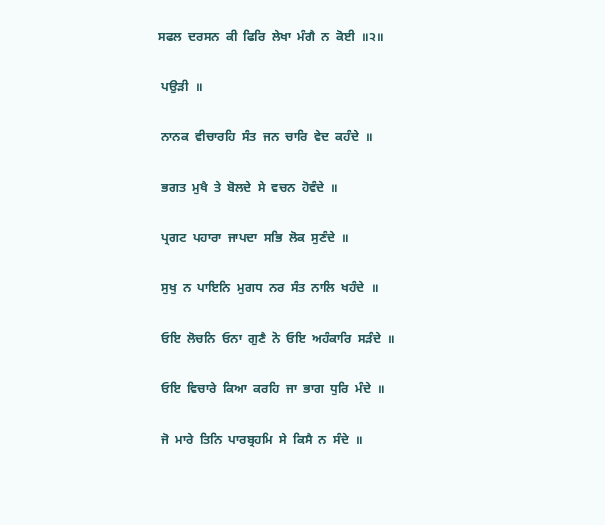ਸਫਲ  ਦਰਸਨ  ਕੀ  ਫਿਰਿ  ਲੇਖਾ  ਮੰਗੈ  ਨ  ਕੋਈ  ॥੨॥

 ਪਉੜੀ  ॥

 ਨਾਨਕ  ਵੀਚਾਰਹਿ  ਸੰਤ  ਜਨ  ਚਾਰਿ  ਵੇਦ  ਕਹੰਦੇ  ॥

 ਭਗਤ  ਮੁਖੈ  ਤੇ  ਬੋਲਦੇ  ਸੇ  ਵਚਨ  ਹੋਵੰਦੇ  ॥

 ਪ੍ਰਗਟ  ਪਹਾਰਾ  ਜਾਪਦਾ  ਸਭਿ  ਲੋਕ  ਸੁਣੰਦੇ  ॥

 ਸੁਖੁ  ਨ  ਪਾਇਨਿ  ਮੁਗਧ  ਨਰ  ਸੰਤ  ਨਾਲਿ  ਖਹੰਦੇ  ॥

 ਓਇ  ਲੋਚਨਿ  ਓਨਾ  ਗੁਣੈ  ਨੋ  ਓਇ  ਅਹੰਕਾਰਿ  ਸੜੰਦੇ  ॥

 ਓਇ  ਵਿਚਾਰੇ  ਕਿਆ  ਕਰਹਿ  ਜਾ  ਭਾਗ  ਧੁਰਿ  ਮੰਦੇ  ॥

 ਜੋ  ਮਾਰੇ  ਤਿਨਿ  ਪਾਰਬ੍ਰਹਮਿ  ਸੇ  ਕਿਸੈ  ਨ  ਸੰਦੇ  ॥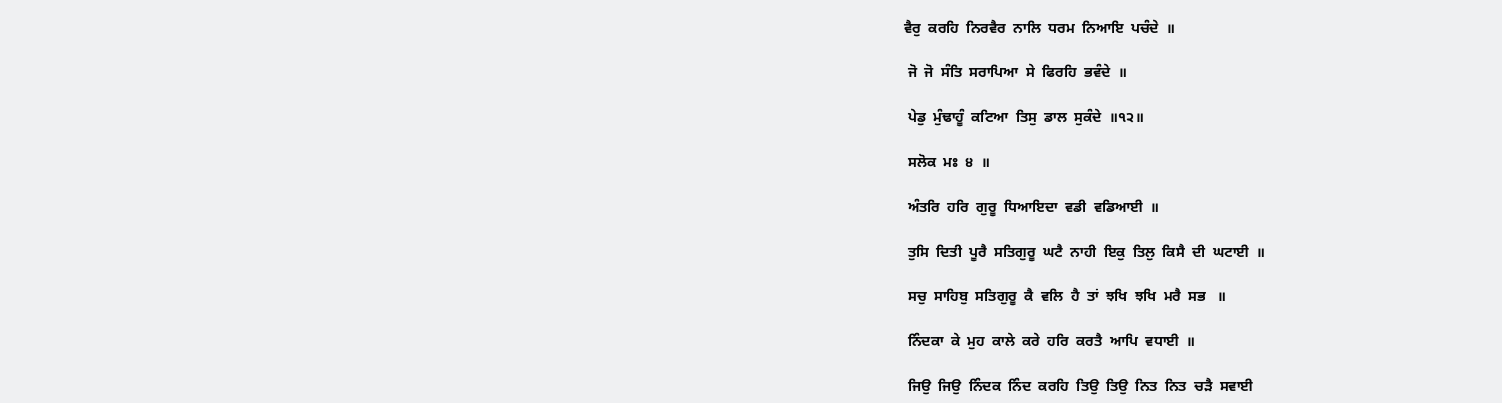ਵੈਰੁ  ਕਰਹਿ  ਨਿਰਵੈਰ  ਨਾਲਿ  ਧਰਮ  ਨਿਆਇ  ਪਚੰਦੇ  ॥

 ਜੋ  ਜੋ  ਸੰਤਿ  ਸਰਾਪਿਆ  ਸੇ  ਫਿਰਹਿ  ਭਵੰਦੇ  ॥

 ਪੇਡੁ  ਮੁੰਢਾਹੂੰ  ਕਟਿਆ  ਤਿਸੁ  ਡਾਲ  ਸੁਕੰਦੇ  ॥੧੨॥

 ਸਲੋਕ  ਮਃ  ੪  ॥

 ਅੰਤਰਿ  ਹਰਿ  ਗੁਰੂ  ਧਿਆਇਦਾ  ਵਡੀ  ਵਡਿਆਈ  ॥

 ਤੁਸਿ  ਦਿਤੀ  ਪੂਰੈ  ਸਤਿਗੁਰੂ  ਘਟੈ  ਨਾਹੀ  ਇਕੁ  ਤਿਲੁ  ਕਿਸੈ  ਦੀ  ਘਟਾਈ  ॥

 ਸਚੁ  ਸਾਹਿਬੁ  ਸਤਿਗੁਰੂ  ਕੈ  ਵਲਿ  ਹੈ  ਤਾਂ  ਝਖਿ  ਝਖਿ  ਮਰੈ  ਸਭ   ॥

 ਨਿੰਦਕਾ  ਕੇ  ਮੁਹ  ਕਾਲੇ  ਕਰੇ  ਹਰਿ  ਕਰਤੈ  ਆਪਿ  ਵਧਾਈ  ॥

 ਜਿਉ  ਜਿਉ  ਨਿੰਦਕ  ਨਿੰਦ  ਕਰਹਿ  ਤਿਉ  ਤਿਉ  ਨਿਤ  ਨਿਤ  ਚੜੈ  ਸਵਾਈ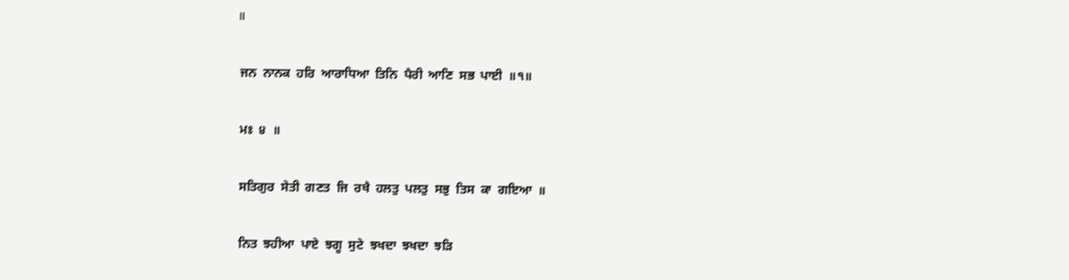॥

 ਜਨ  ਨਾਨਕ  ਹਰਿ  ਆਰਾਧਿਆ  ਤਿਨਿ  ਪੈਰੀ  ਆਣਿ  ਸਭ  ਪਾਈ  ॥੧॥

 ਮਃ  ੪  ॥

 ਸਤਿਗੁਰ  ਸੇਤੀ  ਗਣਤ  ਜਿ  ਰਖੈ  ਹਲਤੁ  ਪਲਤੁ  ਸਭੁ  ਤਿਸ  ਕਾ  ਗਇਆ  ॥

 ਨਿਤ  ਝਹੀਆ  ਪਾਏ  ਝਗੂ  ਸੁਟੇ  ਝਖਦਾ  ਝਖਦਾ  ਝੜਿ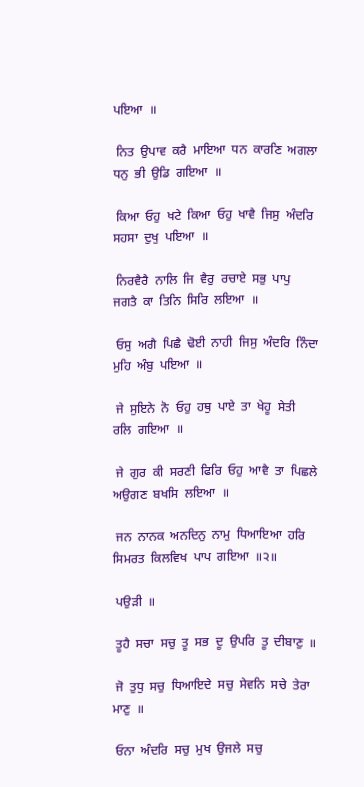ਪਇਆ  ॥

 ਨਿਤ  ਉਪਾਵ  ਕਰੈ  ਮਾਇਆ  ਧਨ  ਕਾਰਣਿ  ਅਗਲਾ  ਧਨੁ  ਭੀ  ਉਡਿ  ਗਇਆ  ॥

 ਕਿਆ  ਓਹੁ  ਖਟੇ  ਕਿਆ  ਓਹੁ  ਖਾਵੈ  ਜਿਸੁ  ਅੰਦਰਿ  ਸਹਸਾ  ਦੁਖੁ  ਪਇਆ  ॥

 ਨਿਰਵੈਰੈ  ਨਾਲਿ  ਜਿ  ਵੈਰੁ  ਰਚਾਏ  ਸਭੁ  ਪਾਪੁ  ਜਗਤੈ  ਕਾ  ਤਿਨਿ  ਸਿਰਿ  ਲਇਆ  ॥

 ਓਸੁ  ਅਗੈ  ਪਿਛੈ  ਢੋਈ  ਨਾਹੀ  ਜਿਸੁ  ਅੰਦਰਿ  ਨਿੰਦਾ  ਮੁਹਿ  ਅੰਬੁ  ਪਇਆ  ॥

 ਜੇ  ਸੁਇਨੇ  ਨੋ  ਓਹੁ  ਹਥੁ  ਪਾਏ  ਤਾ  ਖੇਹੂ  ਸੇਤੀ  ਰਲਿ  ਗਇਆ  ॥

 ਜੇ  ਗੁਰ  ਕੀ  ਸਰਣੀ  ਫਿਰਿ  ਓਹੁ  ਆਵੈ  ਤਾ  ਪਿਛਲੇ  ਅਉਗਣ  ਬਖਸਿ  ਲਇਆ  ॥

 ਜਨ  ਨਾਨਕ  ਅਨਦਿਨੁ  ਨਾਮੁ  ਧਿਆਇਆ  ਹਰਿ  ਸਿਮਰਤ  ਕਿਲਵਿਖ  ਪਾਪ  ਗਇਆ  ॥੨॥

 ਪਉੜੀ  ॥

 ਤੂਹੈ  ਸਚਾ  ਸਚੁ  ਤੂ  ਸਭ  ਦੂ  ਉਪਰਿ  ਤੂ  ਦੀਬਾਣੁ  ॥

 ਜੋ  ਤੁਧੁ  ਸਚੁ  ਧਿਆਇਦੇ  ਸਚੁ  ਸੇਵਨਿ  ਸਚੇ  ਤੇਰਾ  ਮਾਣੁ  ॥

 ਓਨਾ  ਅੰਦਰਿ  ਸਚੁ  ਮੁਖ  ਉਜਲੇ  ਸਚੁ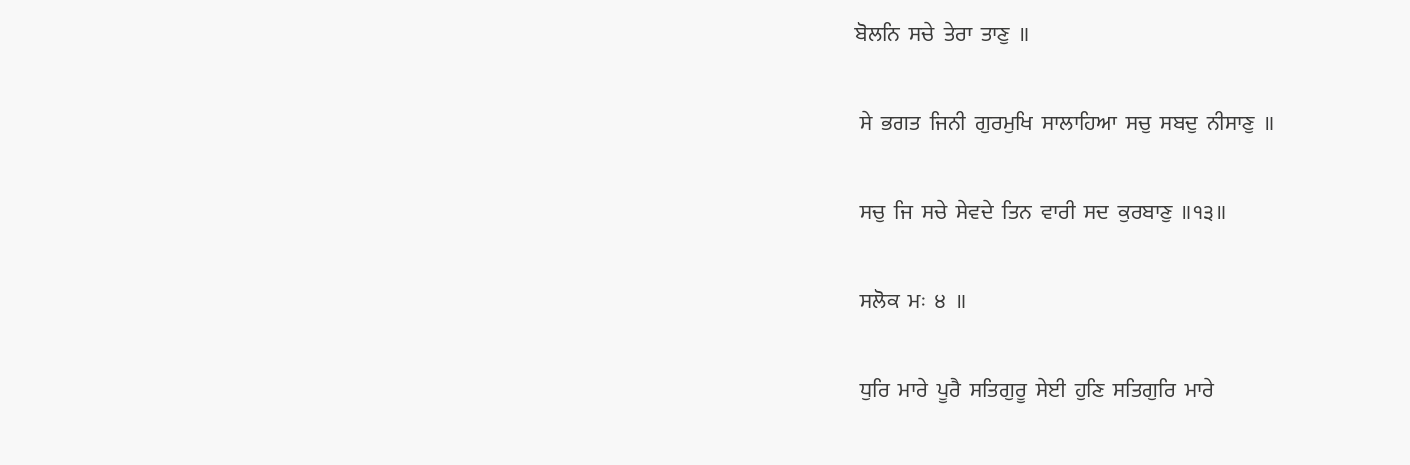ਬੋਲਨਿ  ਸਚੇ  ਤੇਰਾ  ਤਾਣੁ  ॥

 ਸੇ  ਭਗਤ  ਜਿਨੀ  ਗੁਰਮੁਖਿ  ਸਾਲਾਹਿਆ  ਸਚੁ  ਸਬਦੁ  ਨੀਸਾਣੁ  ॥

 ਸਚੁ  ਜਿ  ਸਚੇ  ਸੇਵਦੇ  ਤਿਨ  ਵਾਰੀ  ਸਦ  ਕੁਰਬਾਣੁ  ॥੧੩॥

 ਸਲੋਕ  ਮਃ  ੪  ॥

 ਧੁਰਿ  ਮਾਰੇ  ਪੂਰੈ  ਸਤਿਗੁਰੂ  ਸੇਈ  ਹੁਣਿ  ਸਤਿਗੁਰਿ  ਮਾਰੇ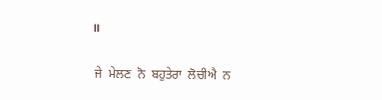॥

 ਜੇ  ਮੇਲਣ  ਨੋ  ਬਹੁਤੇਰਾ  ਲੋਚੀਐ  ਨ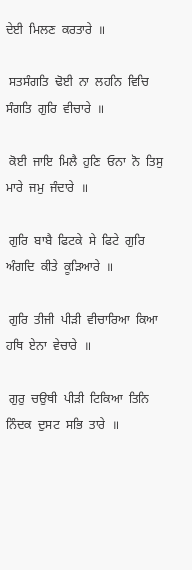ਦੇਈ  ਮਿਲਣ  ਕਰਤਾਰੇ  ॥

 ਸਤਸੰਗਤਿ  ਢੋਈ  ਨਾ  ਲਹਨਿ  ਵਿਚਿ  ਸੰਗਤਿ  ਗੁਰਿ  ਵੀਚਾਰੇ  ॥

 ਕੋਈ  ਜਾਇ  ਮਿਲੈ  ਹੁਣਿ  ਓਨਾ  ਨੋ  ਤਿਸੁ  ਮਾਰੇ  ਜਮੁ  ਜੰਦਾਰੇ  ॥

 ਗੁਰਿ  ਬਾਬੈ  ਫਿਟਕੇ  ਸੇ  ਫਿਟੇ  ਗੁਰਿ  ਅੰਗਦਿ  ਕੀਤੇ  ਕੂੜਿਆਰੇ  ॥

 ਗੁਰਿ  ਤੀਜੀ  ਪੀੜੀ  ਵੀਚਾਰਿਆ  ਕਿਆ  ਹਥਿ  ਏਨਾ  ਵੇਚਾਰੇ  ॥

 ਗੁਰੁ  ਚਉਥੀ  ਪੀੜੀ  ਟਿਕਿਆ  ਤਿਨਿ  ਨਿੰਦਕ  ਦੁਸਟ  ਸਭਿ  ਤਾਰੇ  ॥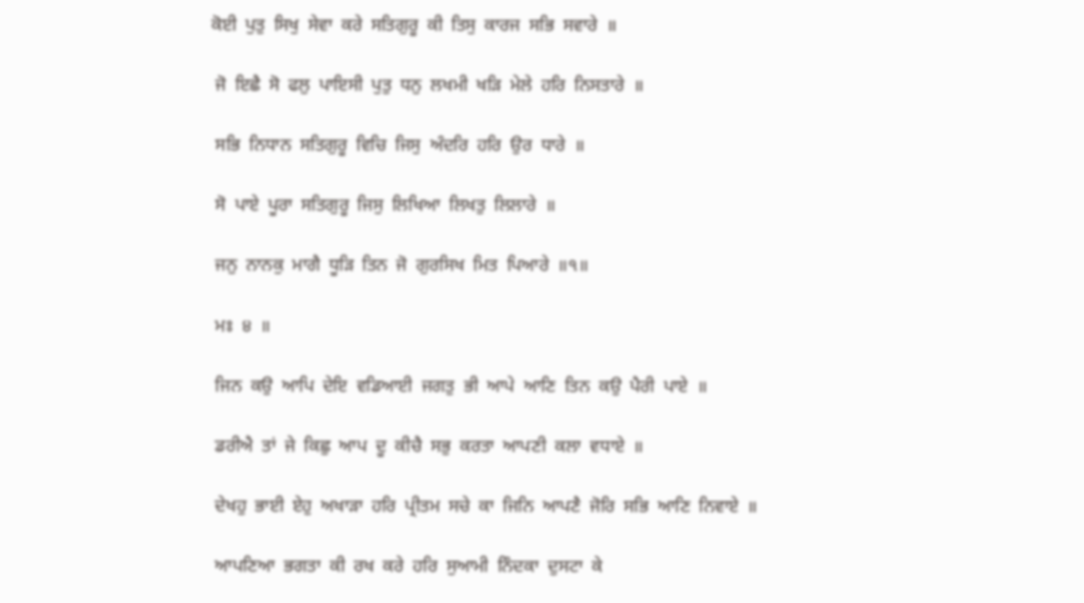ਕੋਈ  ਪੁਤੁ  ਸਿਖੁ  ਸੇਵਾ  ਕਰੇ  ਸਤਿਗੁਰੂ  ਕੀ  ਤਿਸੁ  ਕਾਰਜ  ਸਭਿ  ਸਵਾਰੇ  ॥

 ਜੋ  ਇਛੈ  ਸੋ  ਫਲੁ  ਪਾਇਸੀ  ਪੁਤੁ  ਧਨੁ  ਲਖਮੀ  ਖੜਿ  ਮੇਲੇ  ਹਰਿ  ਨਿਸਤਾਰੇ  ॥

 ਸਭਿ  ਨਿਧਾਨ  ਸਤਿਗੁਰੂ  ਵਿਚਿ  ਜਿਸੁ  ਅੰਦਰਿ  ਹਰਿ  ਉਰ  ਧਾਰੇ  ॥

 ਸੋ  ਪਾਏ  ਪੂਰਾ  ਸਤਿਗੁਰੂ  ਜਿਸੁ  ਲਿਖਿਆ  ਲਿਖਤੁ  ਲਿਲਾਰੇ  ॥

 ਜਨੁ  ਨਾਨਕੁ  ਮਾਗੈ  ਧੂੜਿ  ਤਿਨ  ਜੋ  ਗੁਰਸਿਖ  ਮਿਤ  ਪਿਆਰੇ  ॥੧॥

 ਮਃ  ੪  ॥

 ਜਿਨ  ਕਉ  ਆਪਿ  ਦੇਇ  ਵਡਿਆਈ  ਜਗਤੁ  ਭੀ  ਆਪੇ  ਆਣਿ  ਤਿਨ  ਕਉ  ਪੈਰੀ  ਪਾਏ  ॥

 ਡਰੀਐ  ਤਾਂ  ਜੇ  ਕਿਛੁ  ਆਪ  ਦੂ  ਕੀਚੈ  ਸਭੁ  ਕਰਤਾ  ਆਪਣੀ  ਕਲਾ  ਵਧਾਏ  ॥

 ਦੇਖਹੁ  ਭਾਈ  ਏਹੁ  ਅਖਾੜਾ  ਹਰਿ  ਪ੍ਰੀਤਮ  ਸਚੇ  ਕਾ  ਜਿਨਿ  ਆਪਣੈ  ਜੋਰਿ  ਸਭਿ  ਆਣਿ  ਨਿਵਾਏ  ॥

 ਆਪਣਿਆ  ਭਗਤਾ  ਕੀ  ਰਖ  ਕਰੇ  ਹਰਿ  ਸੁਆਮੀ  ਨਿੰਦਕਾ  ਦੁਸਟਾ  ਕੇ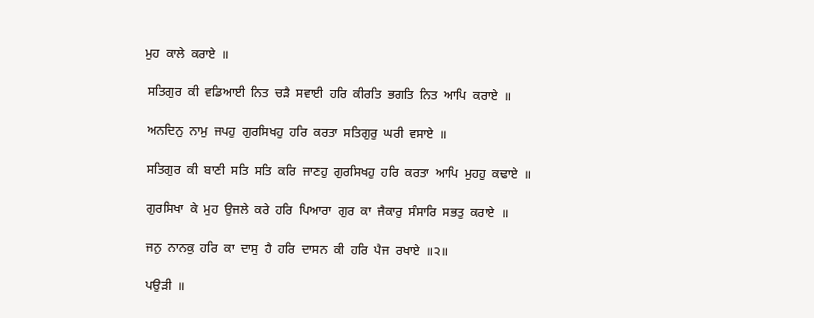ਮੁਹ  ਕਾਲੇ  ਕਰਾਏ  ॥

 ਸਤਿਗੁਰ  ਕੀ  ਵਡਿਆਈ  ਨਿਤ  ਚੜੈ  ਸਵਾਈ  ਹਰਿ  ਕੀਰਤਿ  ਭਗਤਿ  ਨਿਤ  ਆਪਿ  ਕਰਾਏ  ॥

 ਅਨਦਿਨੁ  ਨਾਮੁ  ਜਪਹੁ  ਗੁਰਸਿਖਹੁ  ਹਰਿ  ਕਰਤਾ  ਸਤਿਗੁਰੁ  ਘਰੀ  ਵਸਾਏ  ॥

 ਸਤਿਗੁਰ  ਕੀ  ਬਾਣੀ  ਸਤਿ  ਸਤਿ  ਕਰਿ  ਜਾਣਹੁ  ਗੁਰਸਿਖਹੁ  ਹਰਿ  ਕਰਤਾ  ਆਪਿ  ਮੁਹਹੁ  ਕਢਾਏ  ॥

 ਗੁਰਸਿਖਾ  ਕੇ  ਮੁਹ  ਉਜਲੇ  ਕਰੇ  ਹਰਿ  ਪਿਆਰਾ  ਗੁਰ  ਕਾ  ਜੈਕਾਰੁ  ਸੰਸਾਰਿ  ਸਭਤੁ  ਕਰਾਏ  ॥

 ਜਨੁ  ਨਾਨਕੁ  ਹਰਿ  ਕਾ  ਦਾਸੁ  ਹੈ  ਹਰਿ  ਦਾਸਨ  ਕੀ  ਹਰਿ  ਪੈਜ  ਰਖਾਏ  ॥੨॥

 ਪਉੜੀ  ॥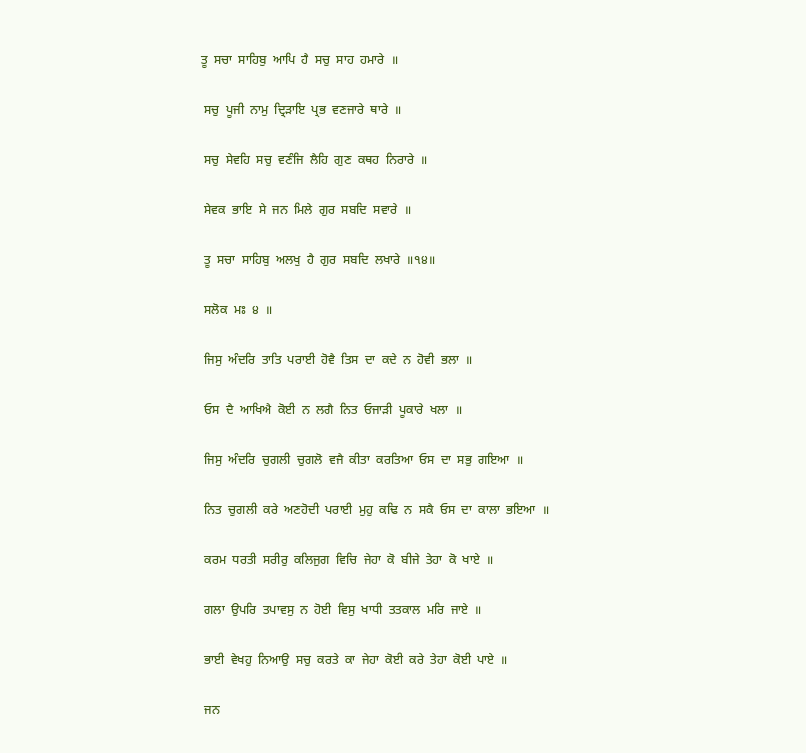ਤੂ  ਸਚਾ  ਸਾਹਿਬੁ  ਆਪਿ  ਹੈ  ਸਚੁ  ਸਾਹ  ਹਮਾਰੇ  ॥

 ਸਚੁ  ਪੂਜੀ  ਨਾਮੁ  ਦ੍ਰਿੜਾਇ  ਪ੍ਰਭ  ਵਣਜਾਰੇ  ਥਾਰੇ  ॥

 ਸਚੁ  ਸੇਵਹਿ  ਸਚੁ  ਵਣੰਜਿ  ਲੈਹਿ  ਗੁਣ  ਕਥਹ  ਨਿਰਾਰੇ  ॥

 ਸੇਵਕ  ਭਾਇ  ਸੇ  ਜਨ  ਮਿਲੇ  ਗੁਰ  ਸਬਦਿ  ਸਵਾਰੇ  ॥

 ਤੂ  ਸਚਾ  ਸਾਹਿਬੁ  ਅਲਖੁ  ਹੈ  ਗੁਰ  ਸਬਦਿ  ਲਖਾਰੇ  ॥੧੪॥

 ਸਲੋਕ  ਮਃ  ੪  ॥

 ਜਿਸੁ  ਅੰਦਰਿ  ਤਾਤਿ  ਪਰਾਈ  ਹੋਵੈ  ਤਿਸ  ਦਾ  ਕਦੇ  ਨ  ਹੋਵੀ  ਭਲਾ  ॥

 ਓਸ  ਦੈ  ਆਖਿਐ  ਕੋਈ  ਨ  ਲਗੈ  ਨਿਤ  ਓਜਾੜੀ  ਪੂਕਾਰੇ  ਖਲਾ  ॥

 ਜਿਸੁ  ਅੰਦਰਿ  ਚੁਗਲੀ  ਚੁਗਲੋ  ਵਜੈ  ਕੀਤਾ  ਕਰਤਿਆ  ਓਸ  ਦਾ  ਸਭੁ  ਗਇਆ  ॥

 ਨਿਤ  ਚੁਗਲੀ  ਕਰੇ  ਅਣਹੋਦੀ  ਪਰਾਈ  ਮੁਹੁ  ਕਢਿ  ਨ  ਸਕੈ  ਓਸ  ਦਾ  ਕਾਲਾ  ਭਇਆ  ॥

 ਕਰਮ  ਧਰਤੀ  ਸਰੀਰੁ  ਕਲਿਜੁਗ  ਵਿਚਿ  ਜੇਹਾ  ਕੋ  ਬੀਜੇ  ਤੇਹਾ  ਕੋ  ਖਾਏ  ॥

 ਗਲਾ  ਉਪਰਿ  ਤਪਾਵਸੁ  ਨ  ਹੋਈ  ਵਿਸੁ  ਖਾਧੀ  ਤਤਕਾਲ  ਮਰਿ  ਜਾਏ  ॥

 ਭਾਈ  ਵੇਖਹੁ  ਨਿਆਉ  ਸਚੁ  ਕਰਤੇ  ਕਾ  ਜੇਹਾ  ਕੋਈ  ਕਰੇ  ਤੇਹਾ  ਕੋਈ  ਪਾਏ  ॥

 ਜਨ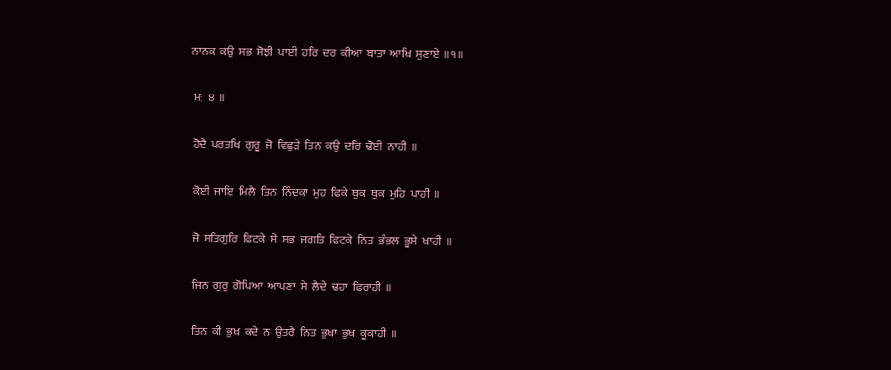ਨਾਨਕ  ਕਉ  ਸਭ  ਸੋਝੀ  ਪਾਈ  ਹਰਿ  ਦਰ  ਕੀਆ  ਬਾਤਾ  ਆਖਿ  ਸੁਣਾਏ  ॥੧॥

 ਮਃ  ੪  ॥

 ਹੋਦੈ  ਪਰਤਖਿ  ਗੁਰੂ  ਜੋ  ਵਿਛੁੜੇ  ਤਿਨ  ਕਉ  ਦਰਿ  ਢੋਈ  ਨਾਹੀ  ॥

 ਕੋਈ  ਜਾਇ  ਮਿਲੈ  ਤਿਨ  ਨਿੰਦਕਾ  ਮੁਹ  ਫਿਕੇ  ਥੁਕ  ਥੁਕ  ਮੁਹਿ  ਪਾਹੀ  ॥

 ਜੋ  ਸਤਿਗੁਰਿ  ਫਿਟਕੇ  ਸੇ  ਸਭ  ਜਗਤਿ  ਫਿਟਕੇ  ਨਿਤ  ਭੰਭਲ  ਭੂਸੇ  ਖਾਹੀ  ॥

 ਜਿਨ  ਗੁਰੁ  ਗੋਪਿਆ  ਆਪਣਾ  ਸੇ  ਲੈਦੇ  ਢਹਾ  ਫਿਰਾਹੀ  ॥

 ਤਿਨ  ਕੀ  ਭੁਖ  ਕਦੇ  ਨ  ਉਤਰੈ  ਨਿਤ  ਭੁਖਾ  ਭੁਖ  ਕੂਕਾਹੀ  ॥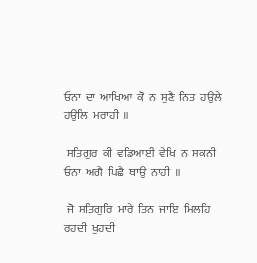ਓਨਾ  ਦਾ  ਆਖਿਆ  ਕੋ  ਨ  ਸੁਣੈ  ਨਿਤ  ਹਉਲੇ  ਹਉਲਿ  ਮਰਾਹੀ  ॥

 ਸਤਿਗੁਰ  ਕੀ  ਵਡਿਆਈ  ਵੇਖਿ  ਨ  ਸਕਨੀ  ਓਨਾ  ਅਗੈ  ਪਿਛੈ  ਥਾਉ  ਨਾਹੀ  ॥

 ਜੋ  ਸਤਿਗੁਰਿ  ਮਾਰੇ  ਤਿਨ  ਜਾਇ  ਮਿਲਹਿ  ਰਹਦੀ  ਖੁਹਦੀ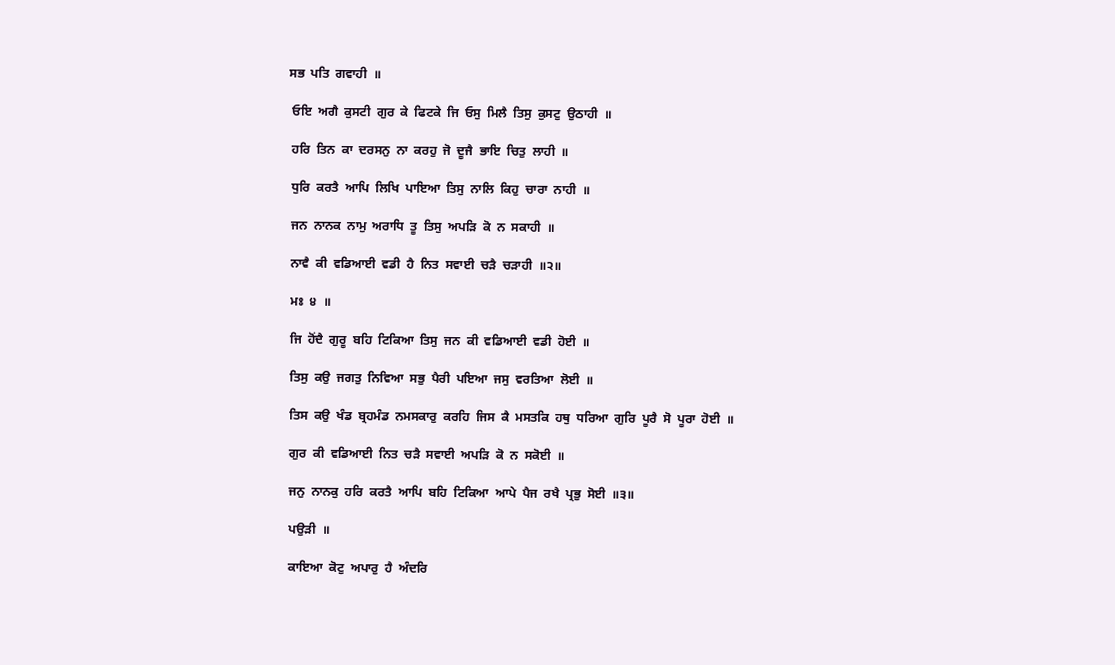ਸਭ  ਪਤਿ  ਗਵਾਹੀ  ॥

 ਓਇ  ਅਗੈ  ਕੁਸਟੀ  ਗੁਰ  ਕੇ  ਫਿਟਕੇ  ਜਿ  ਓਸੁ  ਮਿਲੈ  ਤਿਸੁ  ਕੁਸਟੁ  ਉਠਾਹੀ  ॥

 ਹਰਿ  ਤਿਨ  ਕਾ  ਦਰਸਨੁ  ਨਾ  ਕਰਹੁ  ਜੋ  ਦੂਜੈ  ਭਾਇ  ਚਿਤੁ  ਲਾਹੀ  ॥

 ਧੁਰਿ  ਕਰਤੈ  ਆਪਿ  ਲਿਖਿ  ਪਾਇਆ  ਤਿਸੁ  ਨਾਲਿ  ਕਿਹੁ  ਚਾਰਾ  ਨਾਹੀ  ॥

 ਜਨ  ਨਾਨਕ  ਨਾਮੁ  ਅਰਾਧਿ  ਤੂ  ਤਿਸੁ  ਅਪੜਿ  ਕੋ  ਨ  ਸਕਾਹੀ  ॥

 ਨਾਵੈ  ਕੀ  ਵਡਿਆਈ  ਵਡੀ  ਹੈ  ਨਿਤ  ਸਵਾਈ  ਚੜੈ  ਚੜਾਹੀ  ॥੨॥

 ਮਃ  ੪  ॥

 ਜਿ  ਹੋਂਦੈ  ਗੁਰੂ  ਬਹਿ  ਟਿਕਿਆ  ਤਿਸੁ  ਜਨ  ਕੀ  ਵਡਿਆਈ  ਵਡੀ  ਹੋਈ  ॥

 ਤਿਸੁ  ਕਉ  ਜਗਤੁ  ਨਿਵਿਆ  ਸਭੁ  ਪੈਰੀ  ਪਇਆ  ਜਸੁ  ਵਰਤਿਆ  ਲੋਈ  ॥

 ਤਿਸ  ਕਉ  ਖੰਡ  ਬ੍ਰਹਮੰਡ  ਨਮਸਕਾਰੁ  ਕਰਹਿ  ਜਿਸ  ਕੈ  ਮਸਤਕਿ  ਹਥੁ  ਧਰਿਆ  ਗੁਰਿ  ਪੂਰੈ  ਸੋ  ਪੂਰਾ  ਹੋਈ  ॥

 ਗੁਰ  ਕੀ  ਵਡਿਆਈ  ਨਿਤ  ਚੜੈ  ਸਵਾਈ  ਅਪੜਿ  ਕੋ  ਨ  ਸਕੋਈ  ॥

 ਜਨੁ  ਨਾਨਕੁ  ਹਰਿ  ਕਰਤੈ  ਆਪਿ  ਬਹਿ  ਟਿਕਿਆ  ਆਪੇ  ਪੈਜ  ਰਖੈ  ਪ੍ਰਭੁ  ਸੋਈ  ॥੩॥

 ਪਉੜੀ  ॥

 ਕਾਇਆ  ਕੋਟੁ  ਅਪਾਰੁ  ਹੈ  ਅੰਦਰਿ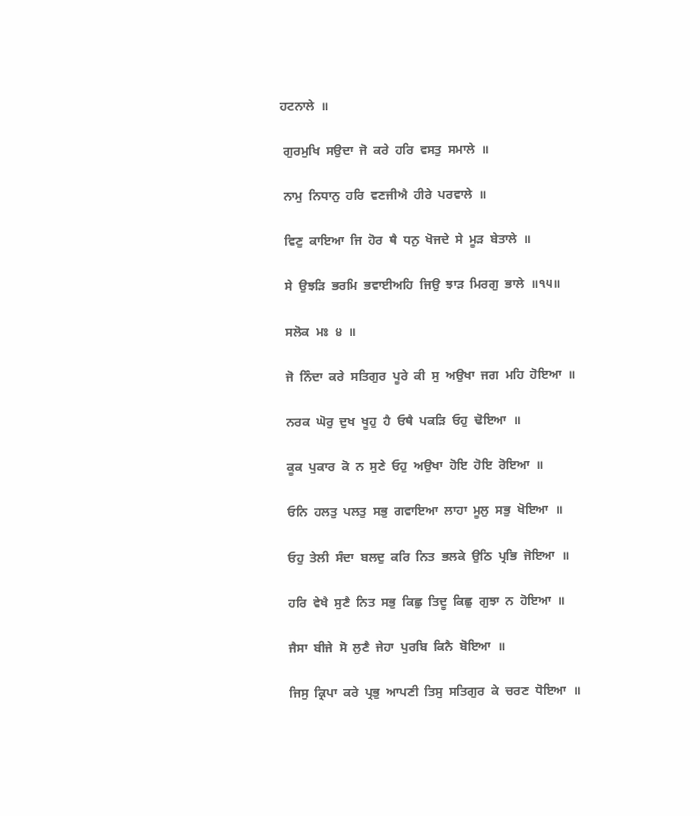ਹਟਨਾਲੇ  ॥

 ਗੁਰਮੁਖਿ  ਸਉਦਾ  ਜੋ  ਕਰੇ  ਹਰਿ  ਵਸਤੁ  ਸਮਾਲੇ  ॥

 ਨਾਮੁ  ਨਿਧਾਨੁ  ਹਰਿ  ਵਣਜੀਐ  ਹੀਰੇ  ਪਰਵਾਲੇ  ॥

 ਵਿਣੁ  ਕਾਇਆ  ਜਿ  ਹੋਰ  ਥੈ  ਧਨੁ  ਖੋਜਦੇ  ਸੇ  ਮੂੜ  ਬੇਤਾਲੇ  ॥

 ਸੇ  ਉਝੜਿ  ਭਰਮਿ  ਭਵਾਈਅਹਿ  ਜਿਉ  ਝਾੜ  ਮਿਰਗੁ  ਭਾਲੇ  ॥੧੫॥

 ਸਲੋਕ  ਮਃ  ੪  ॥

 ਜੋ  ਨਿੰਦਾ  ਕਰੇ  ਸਤਿਗੁਰ  ਪੂਰੇ  ਕੀ  ਸੁ  ਅਉਖਾ  ਜਗ  ਮਹਿ  ਹੋਇਆ  ॥

 ਨਰਕ  ਘੋਰੁ  ਦੁਖ  ਖੂਹੁ  ਹੈ  ਓਥੈ  ਪਕੜਿ  ਓਹੁ  ਢੋਇਆ  ॥

 ਕੂਕ  ਪੁਕਾਰ  ਕੋ  ਨ  ਸੁਣੇ  ਓਹੁ  ਅਉਖਾ  ਹੋਇ  ਹੋਇ  ਰੋਇਆ  ॥

 ਓਨਿ  ਹਲਤੁ  ਪਲਤੁ  ਸਭੁ  ਗਵਾਇਆ  ਲਾਹਾ  ਮੂਲੁ  ਸਭੁ  ਖੋਇਆ  ॥

 ਓਹੁ  ਤੇਲੀ  ਸੰਦਾ  ਬਲਦੁ  ਕਰਿ  ਨਿਤ  ਭਲਕੇ  ਉਠਿ  ਪ੍ਰਭਿ  ਜੋਇਆ  ॥

 ਹਰਿ  ਵੇਖੈ  ਸੁਣੈ  ਨਿਤ  ਸਭੁ  ਕਿਛੁ  ਤਿਦੂ  ਕਿਛੁ  ਗੁਝਾ  ਨ  ਹੋਇਆ  ॥

 ਜੈਸਾ  ਬੀਜੇ  ਸੋ  ਲੁਣੈ  ਜੇਹਾ  ਪੁਰਬਿ  ਕਿਨੈ  ਬੋਇਆ  ॥

 ਜਿਸੁ  ਕ੍ਰਿਪਾ  ਕਰੇ  ਪ੍ਰਭੁ  ਆਪਣੀ  ਤਿਸੁ  ਸਤਿਗੁਰ  ਕੇ  ਚਰਣ  ਧੋਇਆ  ॥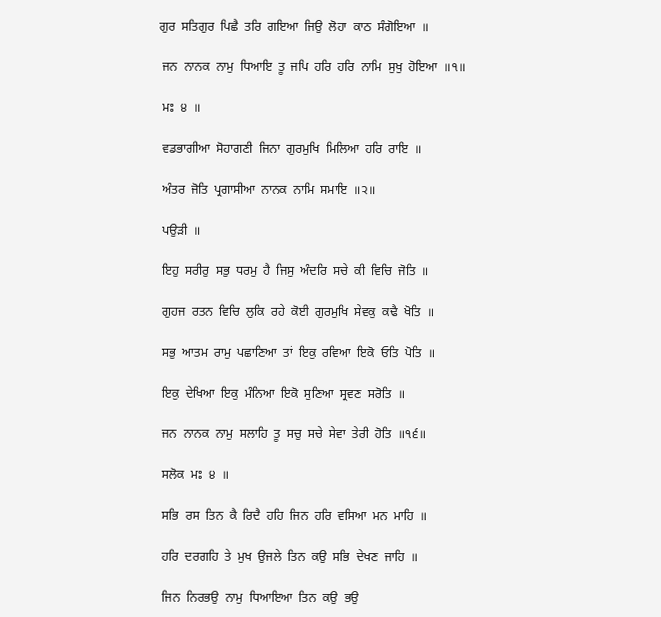ਗੁਰ  ਸਤਿਗੁਰ  ਪਿਛੈ  ਤਰਿ  ਗਇਆ  ਜਿਉ  ਲੋਹਾ  ਕਾਠ  ਸੰਗੋਇਆ  ॥

 ਜਨ  ਨਾਨਕ  ਨਾਮੁ  ਧਿਆਇ  ਤੂ  ਜਪਿ  ਹਰਿ  ਹਰਿ  ਨਾਮਿ  ਸੁਖੁ  ਹੋਇਆ  ॥੧॥

 ਮਃ  ੪  ॥

 ਵਡਭਾਗੀਆ  ਸੋਹਾਗਣੀ  ਜਿਨਾ  ਗੁਰਮੁਖਿ  ਮਿਲਿਆ  ਹਰਿ  ਰਾਇ  ॥

 ਅੰਤਰ  ਜੋਤਿ  ਪ੍ਰਗਾਸੀਆ  ਨਾਨਕ  ਨਾਮਿ  ਸਮਾਇ  ॥੨॥

 ਪਉੜੀ  ॥

 ਇਹੁ  ਸਰੀਰੁ  ਸਭੁ  ਧਰਮੁ  ਹੈ  ਜਿਸੁ  ਅੰਦਰਿ  ਸਚੇ  ਕੀ  ਵਿਚਿ  ਜੋਤਿ  ॥

 ਗੁਹਜ  ਰਤਨ  ਵਿਚਿ  ਲੁਕਿ  ਰਹੇ  ਕੋਈ  ਗੁਰਮੁਖਿ  ਸੇਵਕੁ  ਕਢੈ  ਖੋਤਿ  ॥

 ਸਭੁ  ਆਤਮ  ਰਾਮੁ  ਪਛਾਣਿਆ  ਤਾਂ  ਇਕੁ  ਰਵਿਆ  ਇਕੋ  ਓਤਿ  ਪੋਤਿ  ॥

 ਇਕੁ  ਦੇਖਿਆ  ਇਕੁ  ਮੰਨਿਆ  ਇਕੋ  ਸੁਣਿਆ  ਸ੍ਰਵਣ  ਸਰੋਤਿ  ॥

 ਜਨ  ਨਾਨਕ  ਨਾਮੁ  ਸਲਾਹਿ  ਤੂ  ਸਚੁ  ਸਚੇ  ਸੇਵਾ  ਤੇਰੀ  ਹੋਤਿ  ॥੧੬॥

 ਸਲੋਕ  ਮਃ  ੪  ॥

 ਸਭਿ  ਰਸ  ਤਿਨ  ਕੈ  ਰਿਦੈ  ਹਹਿ  ਜਿਨ  ਹਰਿ  ਵਸਿਆ  ਮਨ  ਮਾਹਿ  ॥

 ਹਰਿ  ਦਰਗਹਿ  ਤੇ  ਮੁਖ  ਉਜਲੇ  ਤਿਨ  ਕਉ  ਸਭਿ  ਦੇਖਣ  ਜਾਹਿ  ॥

 ਜਿਨ  ਨਿਰਭਉ  ਨਾਮੁ  ਧਿਆਇਆ  ਤਿਨ  ਕਉ  ਭਉ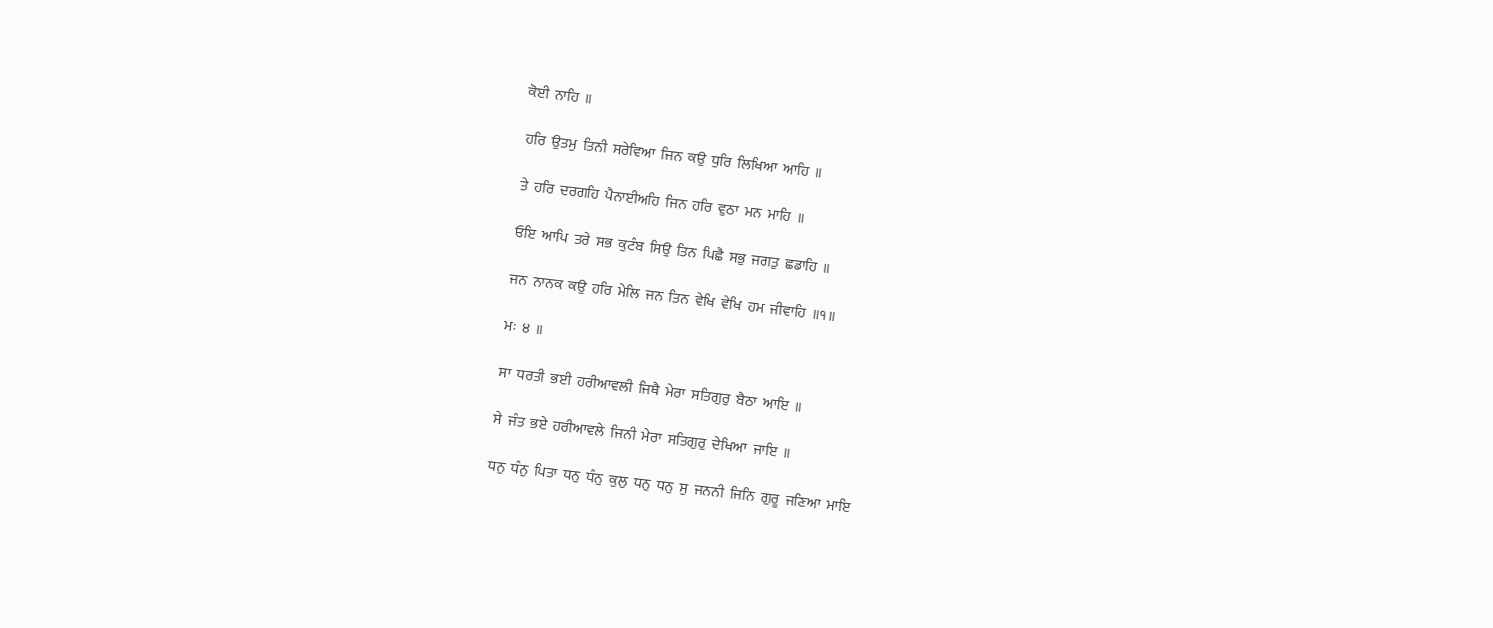ਕੋਈ  ਨਾਹਿ  ॥

 ਹਰਿ  ਉਤਮੁ  ਤਿਨੀ  ਸਰੇਵਿਆ  ਜਿਨ  ਕਉ  ਧੁਰਿ  ਲਿਖਿਆ  ਆਹਿ  ॥

 ਤੇ  ਹਰਿ  ਦਰਗਹਿ  ਪੈਨਾਈਅਹਿ  ਜਿਨ  ਹਰਿ  ਵੁਠਾ  ਮਨ  ਮਾਹਿ  ॥

 ਓਇ  ਆਪਿ  ਤਰੇ  ਸਭ  ਕੁਟੰਬ  ਸਿਉ  ਤਿਨ  ਪਿਛੈ  ਸਭੁ  ਜਗਤੁ  ਛਡਾਹਿ  ॥

 ਜਨ  ਨਾਨਕ  ਕਉ  ਹਰਿ  ਮੇਲਿ  ਜਨ  ਤਿਨ  ਵੇਖਿ  ਵੇਖਿ  ਹਮ  ਜੀਵਾਹਿ  ॥੧॥

 ਮਃ  ੪  ॥

 ਸਾ  ਧਰਤੀ  ਭਈ  ਹਰੀਆਵਲੀ  ਜਿਥੈ  ਮੇਰਾ  ਸਤਿਗੁਰੁ  ਬੈਠਾ  ਆਇ  ॥

 ਸੇ  ਜੰਤ  ਭਏ  ਹਰੀਆਵਲੇ  ਜਿਨੀ  ਮੇਰਾ  ਸਤਿਗੁਰੁ  ਦੇਖਿਆ  ਜਾਇ  ॥

 ਧਨੁ  ਧੰਨੁ  ਪਿਤਾ  ਧਨੁ  ਧੰਨੁ  ਕੁਲੁ  ਧਨੁ  ਧਨੁ  ਸੁ  ਜਨਨੀ  ਜਿਨਿ  ਗੁਰੂ  ਜਣਿਆ  ਮਾਇ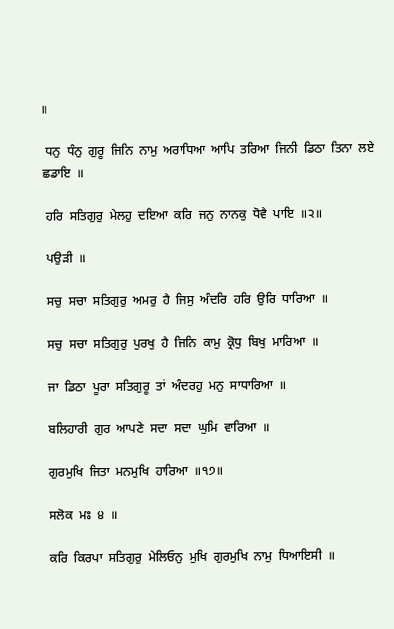॥

 ਧਨੁ  ਧੰਨੁ  ਗੁਰੂ  ਜਿਨਿ  ਨਾਮੁ  ਅਰਾਧਿਆ  ਆਪਿ  ਤਰਿਆ  ਜਿਨੀ  ਡਿਠਾ  ਤਿਨਾ  ਲਏ  ਛਡਾਇ  ॥

 ਹਰਿ  ਸਤਿਗੁਰੁ  ਮੇਲਹੁ  ਦਇਆ  ਕਰਿ  ਜਨੁ  ਨਾਨਕੁ  ਧੋਵੈ  ਪਾਇ  ॥੨॥

 ਪਉੜੀ  ॥

 ਸਚੁ  ਸਚਾ  ਸਤਿਗੁਰੁ  ਅਮਰੁ  ਹੈ  ਜਿਸੁ  ਅੰਦਰਿ  ਹਰਿ  ਉਰਿ  ਧਾਰਿਆ  ॥

 ਸਚੁ  ਸਚਾ  ਸਤਿਗੁਰੁ  ਪੁਰਖੁ  ਹੈ  ਜਿਨਿ  ਕਾਮੁ  ਕ੍ਰੋਧੁ  ਬਿਖੁ  ਮਾਰਿਆ  ॥

 ਜਾ  ਡਿਠਾ  ਪੂਰਾ  ਸਤਿਗੁਰੂ  ਤਾਂ  ਅੰਦਰਹੁ  ਮਨੁ  ਸਾਧਾਰਿਆ  ॥

 ਬਲਿਹਾਰੀ  ਗੁਰ  ਆਪਣੇ  ਸਦਾ  ਸਦਾ  ਘੁਮਿ  ਵਾਰਿਆ  ॥

 ਗੁਰਮੁਖਿ  ਜਿਤਾ  ਮਨਮੁਖਿ  ਹਾਰਿਆ  ॥੧੭॥

 ਸਲੋਕ  ਮਃ  ੪  ॥

 ਕਰਿ  ਕਿਰਪਾ  ਸਤਿਗੁਰੁ  ਮੇਲਿਓਨੁ  ਮੁਖਿ  ਗੁਰਮੁਖਿ  ਨਾਮੁ  ਧਿਆਇਸੀ  ॥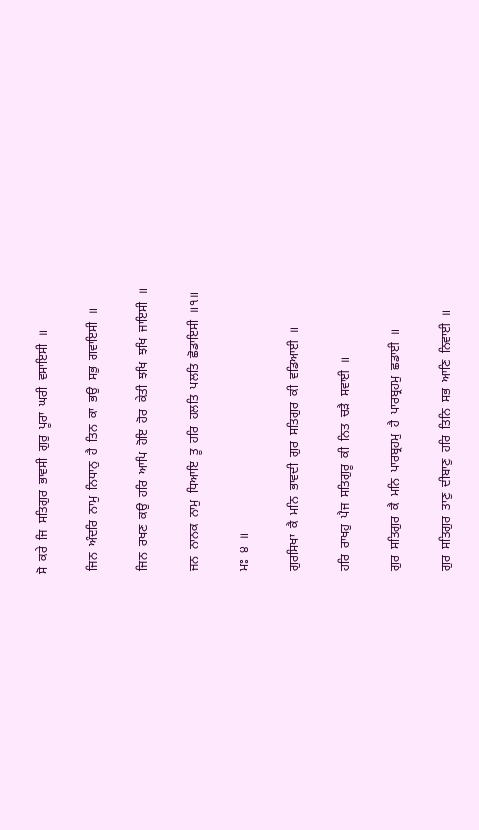ਸੋ  ਕਰੇ  ਜਿ  ਸਤਿਗੁਰ  ਭਾਵਸੀ  ਗੁਰੁ  ਪੂਰਾ  ਘਰੀ  ਵਸਾਇਸੀ  ॥

 ਜਿਨ  ਅੰਦਰਿ  ਨਾਮੁ  ਨਿਧਾਨੁ  ਹੈ  ਤਿਨ  ਕਾ  ਭਉ  ਸਭੁ  ਗਵਾਇਸੀ  ॥

 ਜਿਨ  ਰਖਣ  ਕਉ  ਹਰਿ  ਆਪਿ  ਹੋਇ  ਹੋਰ  ਕੇਤੀ  ਝਖਿ  ਝਖਿ  ਜਾਇਸੀ  ॥

 ਜਨ  ਨਾਨਕ  ਨਾਮੁ  ਧਿਆਇ  ਤੂ  ਹਰਿ  ਹਲਤਿ  ਪਲਤਿ  ਛੋਡਾਇਸੀ  ॥੧॥

 ਮਃ  ੪  ॥

 ਗੁਰਸਿਖਾ  ਕੈ  ਮਨਿ  ਭਾਵਦੀ  ਗੁਰ  ਸਤਿਗੁਰ  ਕੀ  ਵਡਿਆਈ  ॥

 ਹਰਿ  ਰਾਖਹੁ  ਪੈਜ  ਸਤਿਗੁਰੂ  ਕੀ  ਨਿਤ  ਚੜੈ  ਸਵਾਈ  ॥

 ਗੁਰ  ਸਤਿਗੁਰ  ਕੈ  ਮਨਿ  ਪਾਰਬ੍ਰਹਮੁ  ਹੈ  ਪਾਰਬ੍ਰਹਮੁ  ਛਡਾਈ  ॥

 ਗੁਰ  ਸਤਿਗੁਰ  ਤਾਣੁ  ਦੀਬਾਣੁ  ਹਰਿ  ਤਿਨਿ  ਸਭ  ਆਣਿ  ਨਿਵਾਈ  ॥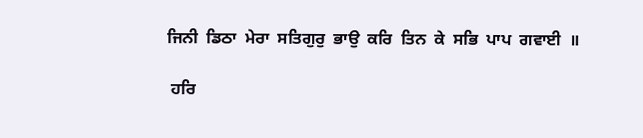ਜਿਨੀ  ਡਿਠਾ  ਮੇਰਾ  ਸਤਿਗੁਰੁ  ਭਾਉ  ਕਰਿ  ਤਿਨ  ਕੇ  ਸਭਿ  ਪਾਪ  ਗਵਾਈ  ॥

 ਹਰਿ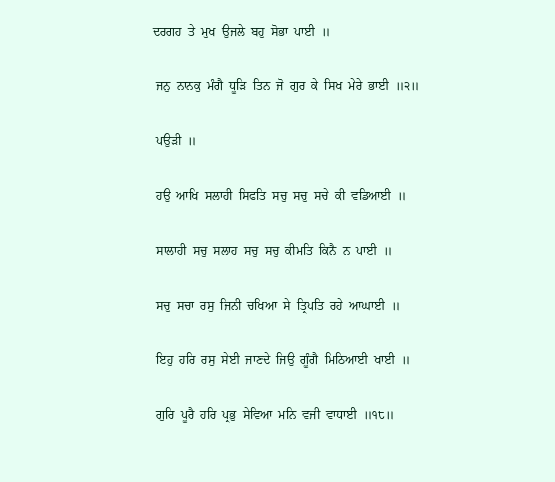ਦਰਗਹ  ਤੇ  ਮੁਖ  ਉਜਲੇ  ਬਹੁ  ਸੋਭਾ  ਪਾਈ  ॥

 ਜਨੁ  ਨਾਨਕੁ  ਮੰਗੈ  ਧੂੜਿ  ਤਿਨ  ਜੋ  ਗੁਰ  ਕੇ  ਸਿਖ  ਮੇਰੇ  ਭਾਈ  ॥੨॥

 ਪਉੜੀ  ॥

 ਹਉ  ਆਖਿ  ਸਲਾਹੀ  ਸਿਫਤਿ  ਸਚੁ  ਸਚੁ  ਸਚੇ  ਕੀ  ਵਡਿਆਈ  ॥

 ਸਾਲਾਹੀ  ਸਚੁ  ਸਲਾਹ  ਸਚੁ  ਸਚੁ  ਕੀਮਤਿ  ਕਿਨੈ  ਨ  ਪਾਈ  ॥

 ਸਚੁ  ਸਚਾ  ਰਸੁ  ਜਿਨੀ  ਚਖਿਆ  ਸੇ  ਤ੍ਰਿਪਤਿ  ਰਹੇ  ਆਘਾਈ  ॥

 ਇਹੁ  ਹਰਿ  ਰਸੁ  ਸੇਈ  ਜਾਣਦੇ  ਜਿਉ  ਗੂੰਗੈ  ਮਿਠਿਆਈ  ਖਾਈ  ॥

 ਗੁਰਿ  ਪੂਰੈ  ਹਰਿ  ਪ੍ਰਭੁ  ਸੇਵਿਆ  ਮਨਿ  ਵਜੀ  ਵਾਧਾਈ  ॥੧੮॥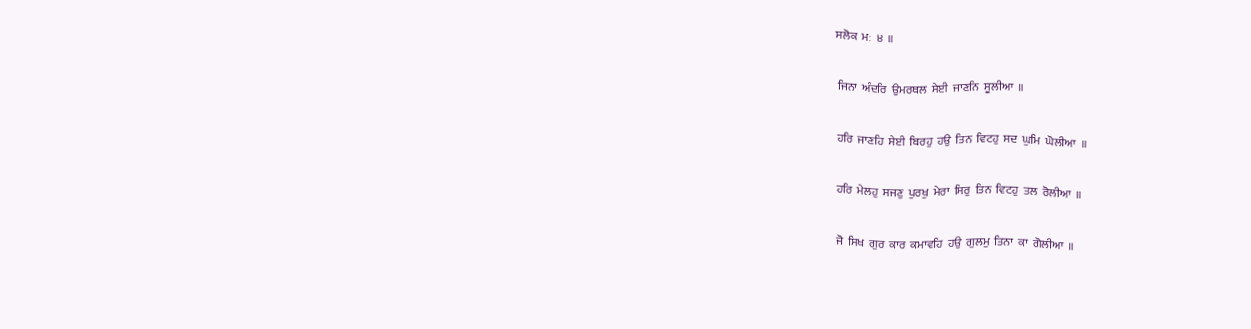ਸਲੋਕ  ਮਃ  ੪  ॥

 ਜਿਨਾ  ਅੰਦਰਿ  ਉਮਰਥਲ  ਸੇਈ  ਜਾਣਨਿ  ਸੂਲੀਆ  ॥

 ਹਰਿ  ਜਾਣਹਿ  ਸੇਈ  ਬਿਰਹੁ  ਹਉ  ਤਿਨ  ਵਿਟਹੁ  ਸਦ  ਘੁਮਿ  ਘੋਲੀਆ  ॥

 ਹਰਿ  ਮੇਲਹੁ  ਸਜਣੁ  ਪੁਰਖੁ  ਮੇਰਾ  ਸਿਰੁ  ਤਿਨ  ਵਿਟਹੁ  ਤਲ  ਰੋਲੀਆ  ॥

 ਜੋ  ਸਿਖ  ਗੁਰ  ਕਾਰ  ਕਮਾਵਹਿ  ਹਉ  ਗੁਲਮੁ  ਤਿਨਾ  ਕਾ  ਗੋਲੀਆ  ॥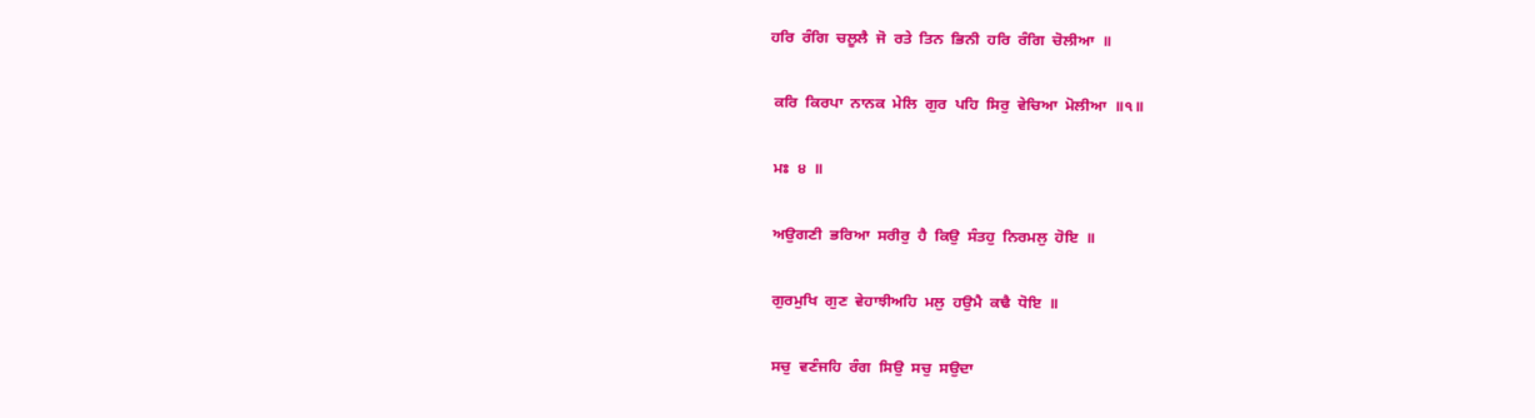ਹਰਿ  ਰੰਗਿ  ਚਲੂਲੈ  ਜੋ  ਰਤੇ  ਤਿਨ  ਭਿਨੀ  ਹਰਿ  ਰੰਗਿ  ਚੋਲੀਆ  ॥

 ਕਰਿ  ਕਿਰਪਾ  ਨਾਨਕ  ਮੇਲਿ  ਗੁਰ  ਪਹਿ  ਸਿਰੁ  ਵੇਚਿਆ  ਮੋਲੀਆ  ॥੧॥

 ਮਃ  ੪  ॥

 ਅਉਗਣੀ  ਭਰਿਆ  ਸਰੀਰੁ  ਹੈ  ਕਿਉ  ਸੰਤਹੁ  ਨਿਰਮਲੁ  ਹੋਇ  ॥

 ਗੁਰਮੁਖਿ  ਗੁਣ  ਵੇਹਾਝੀਅਹਿ  ਮਲੁ  ਹਉਮੈ  ਕਢੈ  ਧੋਇ  ॥

 ਸਚੁ  ਵਣੰਜਹਿ  ਰੰਗ  ਸਿਉ  ਸਚੁ  ਸਉਦਾ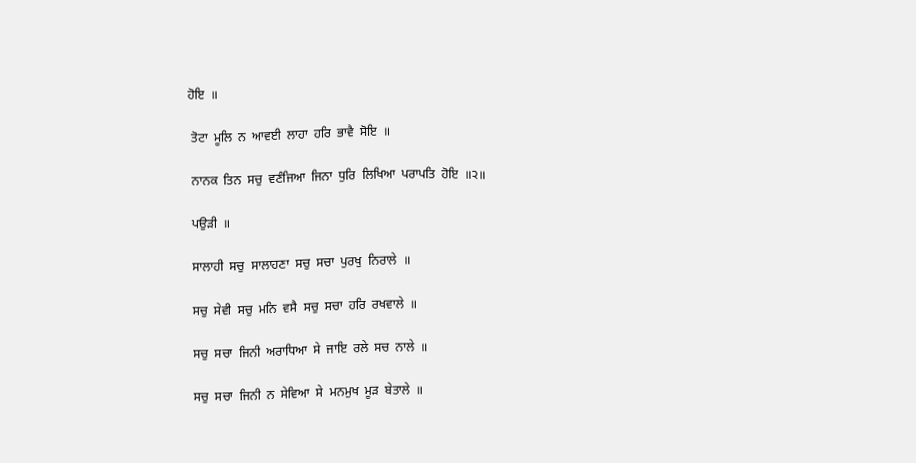ਹੋਇ  ॥

 ਤੋਟਾ  ਮੂਲਿ  ਨ  ਆਵਈ  ਲਾਹਾ  ਹਰਿ  ਭਾਵੈ  ਸੋਇ  ॥

 ਨਾਨਕ  ਤਿਨ  ਸਚੁ  ਵਣੰਜਿਆ  ਜਿਨਾ  ਧੁਰਿ  ਲਿਖਿਆ  ਪਰਾਪਤਿ  ਹੋਇ  ॥੨॥

 ਪਉੜੀ  ॥

 ਸਾਲਾਹੀ  ਸਚੁ  ਸਾਲਾਹਣਾ  ਸਚੁ  ਸਚਾ  ਪੁਰਖੁ  ਨਿਰਾਲੇ  ॥

 ਸਚੁ  ਸੇਵੀ  ਸਚੁ  ਮਨਿ  ਵਸੈ  ਸਚੁ  ਸਚਾ  ਹਰਿ  ਰਖਵਾਲੇ  ॥

 ਸਚੁ  ਸਚਾ  ਜਿਨੀ  ਅਰਾਧਿਆ  ਸੇ  ਜਾਇ  ਰਲੇ  ਸਚ  ਨਾਲੇ  ॥

 ਸਚੁ  ਸਚਾ  ਜਿਨੀ  ਨ  ਸੇਵਿਆ  ਸੇ  ਮਨਮੁਖ  ਮੂੜ  ਬੇਤਾਲੇ  ॥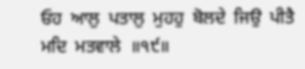ਓਹ  ਆਲੁ  ਪਤਾਲੁ  ਮੁਹਹੁ  ਬੋਲਦੇ  ਜਿਉ  ਪੀਤੈ  ਮਦਿ  ਮਤਵਾਲੇ  ॥੧੯॥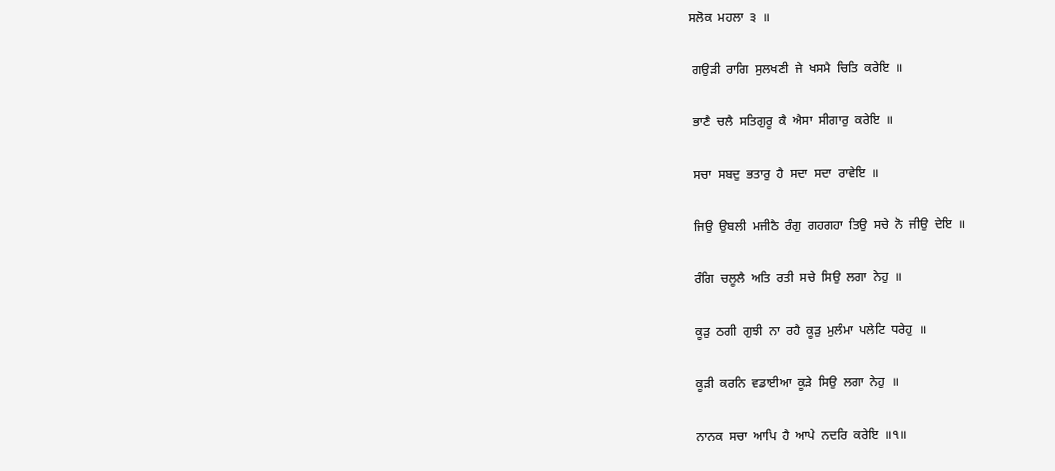ਸਲੋਕ  ਮਹਲਾ  ੩  ॥

 ਗਉੜੀ  ਰਾਗਿ  ਸੁਲਖਣੀ  ਜੇ  ਖਸਮੈ  ਚਿਤਿ  ਕਰੇਇ  ॥

 ਭਾਣੈ  ਚਲੈ  ਸਤਿਗੁਰੂ  ਕੈ  ਐਸਾ  ਸੀਗਾਰੁ  ਕਰੇਇ  ॥

 ਸਚਾ  ਸਬਦੁ  ਭਤਾਰੁ  ਹੈ  ਸਦਾ  ਸਦਾ  ਰਾਵੇਇ  ॥

 ਜਿਉ  ਉਬਲੀ  ਮਜੀਠੈ  ਰੰਗੁ  ਗਹਗਹਾ  ਤਿਉ  ਸਚੇ  ਨੋ  ਜੀਉ  ਦੇਇ  ॥

 ਰੰਗਿ  ਚਲੂਲੈ  ਅਤਿ  ਰਤੀ  ਸਚੇ  ਸਿਉ  ਲਗਾ  ਨੇਹੁ  ॥

 ਕੂੜੁ  ਠਗੀ  ਗੁਝੀ  ਨਾ  ਰਹੈ  ਕੂੜੁ  ਮੁਲੰਮਾ  ਪਲੇਟਿ  ਧਰੇਹੁ  ॥

 ਕੂੜੀ  ਕਰਨਿ  ਵਡਾਈਆ  ਕੂੜੇ  ਸਿਉ  ਲਗਾ  ਨੇਹੁ  ॥

 ਨਾਨਕ  ਸਚਾ  ਆਪਿ  ਹੈ  ਆਪੇ  ਨਦਰਿ  ਕਰੇਇ  ॥੧॥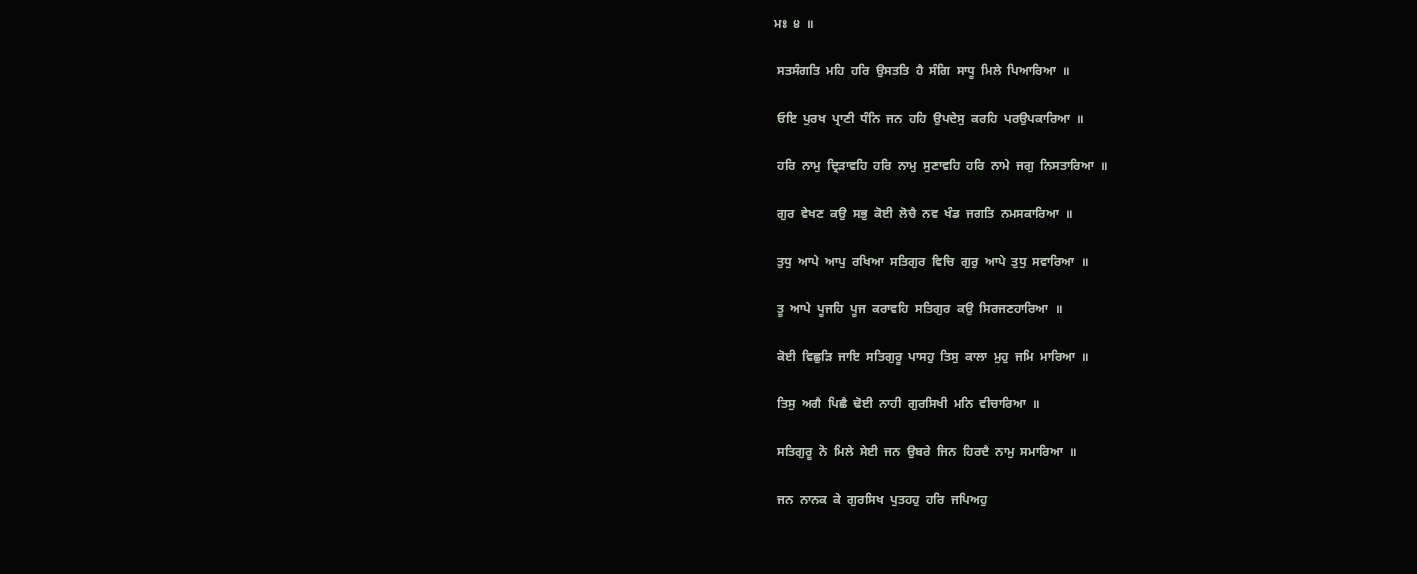ਮਃ  ੪  ॥

 ਸਤਸੰਗਤਿ  ਮਹਿ  ਹਰਿ  ਉਸਤਤਿ  ਹੈ  ਸੰਗਿ  ਸਾਧੂ  ਮਿਲੇ  ਪਿਆਰਿਆ  ॥

 ਓਇ  ਪੁਰਖ  ਪ੍ਰਾਣੀ  ਧੰਨਿ  ਜਨ  ਹਹਿ  ਉਪਦੇਸੁ  ਕਰਹਿ  ਪਰਉਪਕਾਰਿਆ  ॥

 ਹਰਿ  ਨਾਮੁ  ਦ੍ਰਿੜਾਵਹਿ  ਹਰਿ  ਨਾਮੁ  ਸੁਣਾਵਹਿ  ਹਰਿ  ਨਾਮੇ  ਜਗੁ  ਨਿਸਤਾਰਿਆ  ॥

 ਗੁਰ  ਵੇਖਣ  ਕਉ  ਸਭੁ  ਕੋਈ  ਲੋਚੈ  ਨਵ  ਖੰਡ  ਜਗਤਿ  ਨਮਸਕਾਰਿਆ  ॥

 ਤੁਧੁ  ਆਪੇ  ਆਪੁ  ਰਖਿਆ  ਸਤਿਗੁਰ  ਵਿਚਿ  ਗੁਰੁ  ਆਪੇ  ਤੁਧੁ  ਸਵਾਰਿਆ  ॥

 ਤੂ  ਆਪੇ  ਪੂਜਹਿ  ਪੂਜ  ਕਰਾਵਹਿ  ਸਤਿਗੁਰ  ਕਉ  ਸਿਰਜਣਹਾਰਿਆ  ॥

 ਕੋਈ  ਵਿਛੁੜਿ  ਜਾਇ  ਸਤਿਗੁਰੂ  ਪਾਸਹੁ  ਤਿਸੁ  ਕਾਲਾ  ਮੁਹੁ  ਜਮਿ  ਮਾਰਿਆ  ॥

 ਤਿਸੁ  ਅਗੈ  ਪਿਛੈ  ਢੋਈ  ਨਾਹੀ  ਗੁਰਸਿਖੀ  ਮਨਿ  ਵੀਚਾਰਿਆ  ॥

 ਸਤਿਗੁਰੂ  ਨੋ  ਮਿਲੇ  ਸੇਈ  ਜਨ  ਉਬਰੇ  ਜਿਨ  ਹਿਰਦੈ  ਨਾਮੁ  ਸਮਾਰਿਆ  ॥

 ਜਨ  ਨਾਨਕ  ਕੇ  ਗੁਰਸਿਖ  ਪੁਤਹਹੁ  ਹਰਿ  ਜਪਿਅਹੁ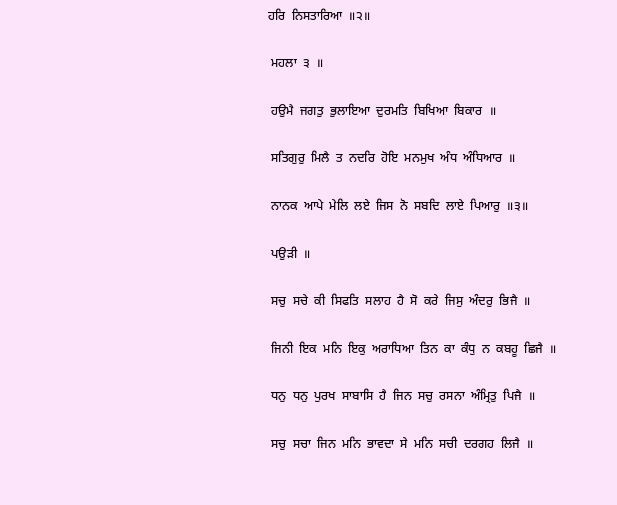ਹਰਿ  ਨਿਸਤਾਰਿਆ  ॥੨॥

 ਮਹਲਾ  ੩  ॥

 ਹਉਮੈ  ਜਗਤੁ  ਭੁਲਾਇਆ  ਦੁਰਮਤਿ  ਬਿਖਿਆ  ਬਿਕਾਰ  ॥

 ਸਤਿਗੁਰੁ  ਮਿਲੈ  ਤ  ਨਦਰਿ  ਹੋਇ  ਮਨਮੁਖ  ਅੰਧ  ਅੰਧਿਆਰ  ॥

 ਨਾਨਕ  ਆਪੇ  ਮੇਲਿ  ਲਏ  ਜਿਸ  ਨੋ  ਸਬਦਿ  ਲਾਏ  ਪਿਆਰੁ  ॥੩॥

 ਪਉੜੀ  ॥

 ਸਚੁ  ਸਚੇ  ਕੀ  ਸਿਫਤਿ  ਸਲਾਹ  ਹੈ  ਸੋ  ਕਰੇ  ਜਿਸੁ  ਅੰਦਰੁ  ਭਿਜੈ  ॥

 ਜਿਨੀ  ਇਕ  ਮਨਿ  ਇਕੁ  ਅਰਾਧਿਆ  ਤਿਨ  ਕਾ  ਕੰਧੁ  ਨ  ਕਬਹੂ  ਛਿਜੈ  ॥

 ਧਨੁ  ਧਨੁ  ਪੁਰਖ  ਸਾਬਾਸਿ  ਹੈ  ਜਿਨ  ਸਚੁ  ਰਸਨਾ  ਅੰਮ੍ਰਿਤੁ  ਪਿਜੈ  ॥

 ਸਚੁ  ਸਚਾ  ਜਿਨ  ਮਨਿ  ਭਾਵਦਾ  ਸੇ  ਮਨਿ  ਸਚੀ  ਦਰਗਹ  ਲਿਜੈ  ॥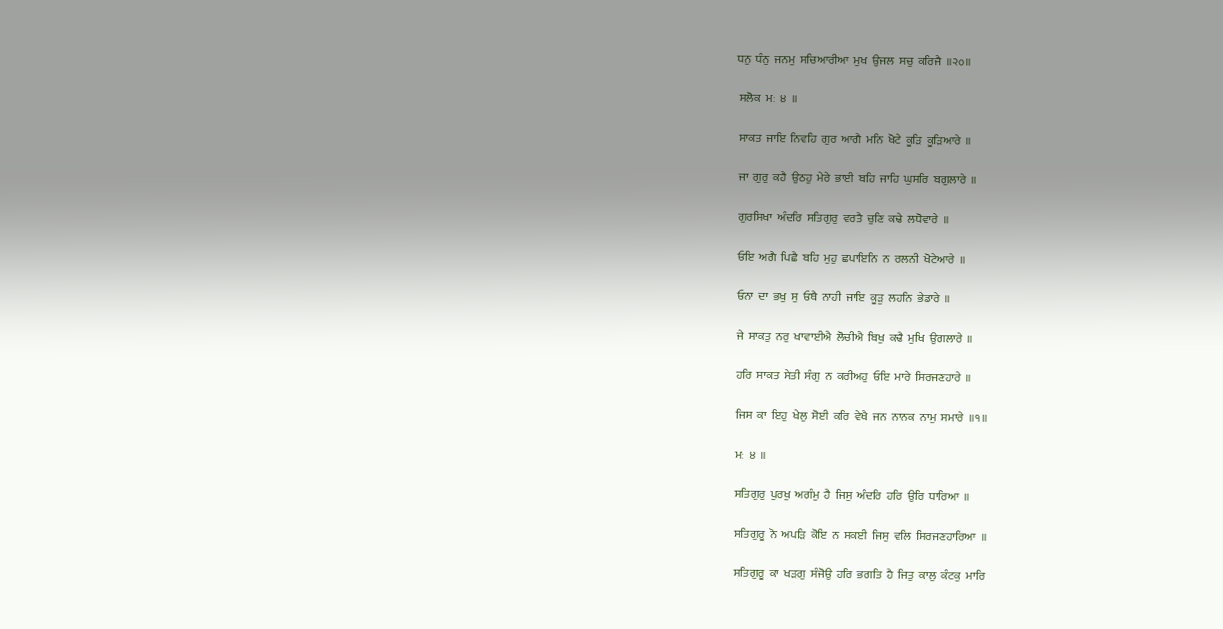ਧਨੁ  ਧੰਨੁ  ਜਨਮੁ  ਸਚਿਆਰੀਆ  ਮੁਖ  ਉਜਲ  ਸਚੁ  ਕਰਿਜੈ  ॥੨੦॥

 ਸਲੋਕ  ਮਃ  ੪  ॥

 ਸਾਕਤ  ਜਾਇ  ਨਿਵਹਿ  ਗੁਰ  ਆਗੈ  ਮਨਿ  ਖੋਟੇ  ਕੂੜਿ  ਕੂੜਿਆਰੇ  ॥

 ਜਾ  ਗੁਰੁ  ਕਹੈ  ਉਠਹੁ  ਮੇਰੇ  ਭਾਈ  ਬਹਿ  ਜਾਹਿ  ਘੁਸਰਿ  ਬਗੁਲਾਰੇ  ॥

 ਗੁਰਸਿਖਾ  ਅੰਦਰਿ  ਸਤਿਗੁਰੁ  ਵਰਤੈ  ਚੁਣਿ  ਕਢੇ  ਲਧੋਵਾਰੇ  ॥

 ਓਇ  ਅਗੈ  ਪਿਛੈ  ਬਹਿ  ਮੁਹੁ  ਛਪਾਇਨਿ  ਨ  ਰਲਨੀ  ਖੋਟੇਆਰੇ  ॥

 ਓਨਾ  ਦਾ  ਭਖੁ  ਸੁ  ਓਥੈ  ਨਾਹੀ  ਜਾਇ  ਕੂੜੁ  ਲਹਨਿ  ਭੇਡਾਰੇ  ॥

 ਜੇ  ਸਾਕਤੁ  ਨਰੁ  ਖਾਵਾਈਐ  ਲੋਚੀਐ  ਬਿਖੁ  ਕਢੈ  ਮੁਖਿ  ਉਗਲਾਰੇ  ॥

 ਹਰਿ  ਸਾਕਤ  ਸੇਤੀ  ਸੰਗੁ  ਨ  ਕਰੀਅਹੁ  ਓਇ  ਮਾਰੇ  ਸਿਰਜਣਹਾਰੇ  ॥

 ਜਿਸ  ਕਾ  ਇਹੁ  ਖੇਲੁ  ਸੋਈ  ਕਰਿ  ਵੇਖੈ  ਜਨ  ਨਾਨਕ  ਨਾਮੁ  ਸਮਾਰੇ  ॥੧॥

 ਮਃ  ੪  ॥

 ਸਤਿਗੁਰੁ  ਪੁਰਖੁ  ਅਗੰਮੁ  ਹੈ  ਜਿਸੁ  ਅੰਦਰਿ  ਹਰਿ  ਉਰਿ  ਧਾਰਿਆ  ॥

 ਸਤਿਗੁਰੂ  ਨੋ  ਅਪੜਿ  ਕੋਇ  ਨ  ਸਕਈ  ਜਿਸੁ  ਵਲਿ  ਸਿਰਜਣਹਾਰਿਆ  ॥

 ਸਤਿਗੁਰੂ  ਕਾ  ਖੜਗੁ  ਸੰਜੋਉ  ਹਰਿ  ਭਗਤਿ  ਹੈ  ਜਿਤੁ  ਕਾਲੁ  ਕੰਟਕੁ  ਮਾਰਿ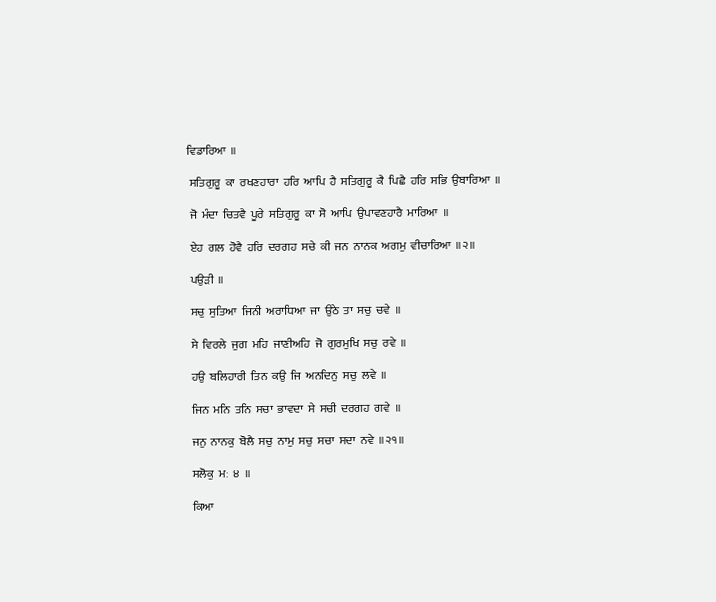ਵਿਡਾਰਿਆ  ॥

 ਸਤਿਗੁਰੂ  ਕਾ  ਰਖਣਹਾਰਾ  ਹਰਿ  ਆਪਿ  ਹੈ  ਸਤਿਗੁਰੂ  ਕੈ  ਪਿਛੈ  ਹਰਿ  ਸਭਿ  ਉਬਾਰਿਆ  ॥

 ਜੋ  ਮੰਦਾ  ਚਿਤਵੈ  ਪੂਰੇ  ਸਤਿਗੁਰੂ  ਕਾ  ਸੋ  ਆਪਿ  ਉਪਾਵਣਹਾਰੈ  ਮਾਰਿਆ  ॥

 ਏਹ  ਗਲ  ਹੋਵੈ  ਹਰਿ  ਦਰਗਹ  ਸਚੇ  ਕੀ  ਜਨ  ਨਾਨਕ  ਅਗਮੁ  ਵੀਚਾਰਿਆ  ॥੨॥

 ਪਉੜੀ  ॥

 ਸਚੁ  ਸੁਤਿਆ  ਜਿਨੀ  ਅਰਾਧਿਆ  ਜਾ  ਉਠੇ  ਤਾ  ਸਚੁ  ਚਵੇ  ॥

 ਸੇ  ਵਿਰਲੇ  ਜੁਗ  ਮਹਿ  ਜਾਣੀਅਹਿ  ਜੋ  ਗੁਰਮੁਖਿ  ਸਚੁ  ਰਵੇ  ॥

 ਹਉ  ਬਲਿਹਾਰੀ  ਤਿਨ  ਕਉ  ਜਿ  ਅਨਦਿਨੁ  ਸਚੁ  ਲਵੇ  ॥

 ਜਿਨ  ਮਨਿ  ਤਨਿ  ਸਚਾ  ਭਾਵਦਾ  ਸੇ  ਸਚੀ  ਦਰਗਹ  ਗਵੇ  ॥

 ਜਨੁ  ਨਾਨਕੁ  ਬੋਲੈ  ਸਚੁ  ਨਾਮੁ  ਸਚੁ  ਸਚਾ  ਸਦਾ  ਨਵੇ  ॥੨੧॥

 ਸਲੋਕੁ  ਮਃ  ੪  ॥

 ਕਿਆ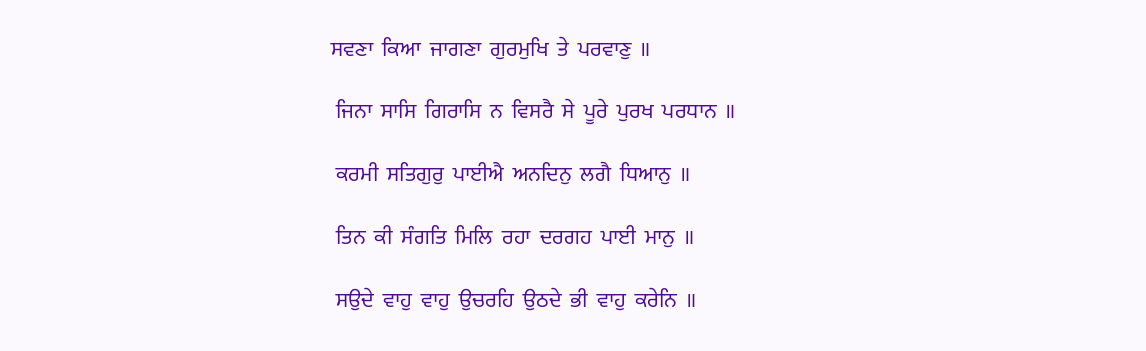ਸਵਣਾ  ਕਿਆ  ਜਾਗਣਾ  ਗੁਰਮੁਖਿ  ਤੇ  ਪਰਵਾਣੁ  ॥

 ਜਿਨਾ  ਸਾਸਿ  ਗਿਰਾਸਿ  ਨ  ਵਿਸਰੈ  ਸੇ  ਪੂਰੇ  ਪੁਰਖ  ਪਰਧਾਨ  ॥

 ਕਰਮੀ  ਸਤਿਗੁਰੁ  ਪਾਈਐ  ਅਨਦਿਨੁ  ਲਗੈ  ਧਿਆਨੁ  ॥

 ਤਿਨ  ਕੀ  ਸੰਗਤਿ  ਮਿਲਿ  ਰਹਾ  ਦਰਗਹ  ਪਾਈ  ਮਾਨੁ  ॥

 ਸਉਦੇ  ਵਾਹੁ  ਵਾਹੁ  ਉਚਰਹਿ  ਉਠਦੇ  ਭੀ  ਵਾਹੁ  ਕਰੇਨਿ  ॥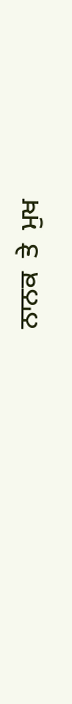ਨਾਨਕ  ਤੇ  ਮੁਖ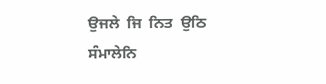ਉਜਲੇ  ਜਿ  ਨਿਤ  ਉਠਿ  ਸੰਮਾਲੇਨਿ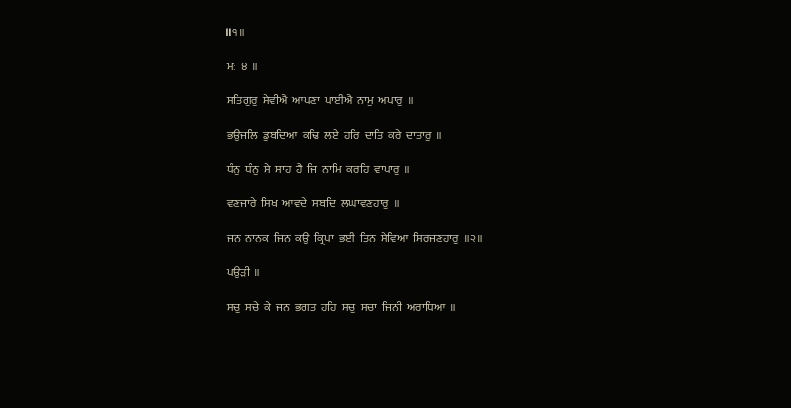॥੧॥

 ਮਃ  ੪  ॥

 ਸਤਿਗੁਰੁ  ਸੇਵੀਐ  ਆਪਣਾ  ਪਾਈਐ  ਨਾਮੁ  ਅਪਾਰੁ  ॥

 ਭਉਜਲਿ  ਡੁਬਦਿਆ  ਕਢਿ  ਲਏ  ਹਰਿ  ਦਾਤਿ  ਕਰੇ  ਦਾਤਾਰੁ  ॥

 ਧੰਨੁ  ਧੰਨੁ  ਸੇ  ਸਾਹ  ਹੈ  ਜਿ  ਨਾਮਿ  ਕਰਹਿ  ਵਾਪਾਰੁ  ॥

 ਵਣਜਾਰੇ  ਸਿਖ  ਆਵਦੇ  ਸਬਦਿ  ਲਘਾਵਣਹਾਰੁ  ॥

 ਜਨ  ਨਾਨਕ  ਜਿਨ  ਕਉ  ਕ੍ਰਿਪਾ  ਭਈ  ਤਿਨ  ਸੇਵਿਆ  ਸਿਰਜਣਹਾਰੁ  ॥੨॥

 ਪਉੜੀ  ॥

 ਸਚੁ  ਸਚੇ  ਕੇ  ਜਨ  ਭਗਤ  ਹਹਿ  ਸਚੁ  ਸਚਾ  ਜਿਨੀ  ਅਰਾਧਿਆ  ॥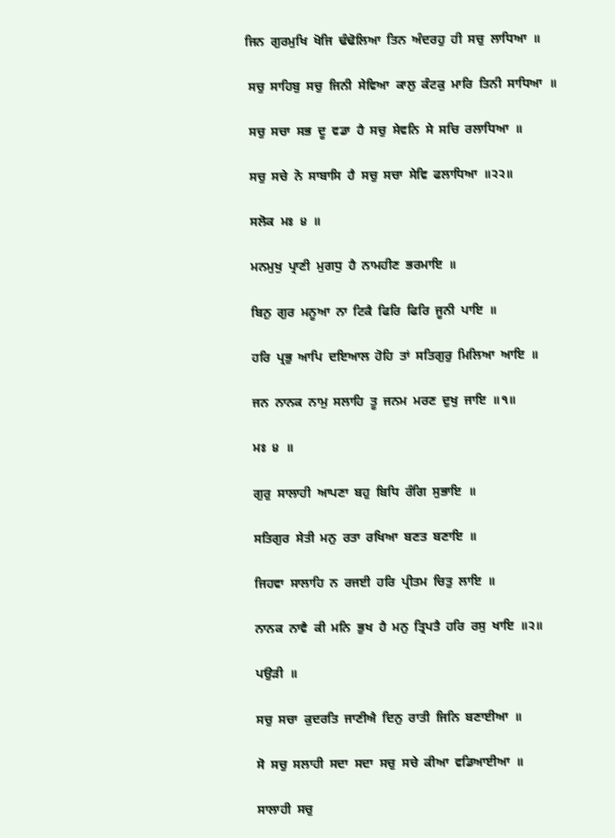ਜਿਨ  ਗੁਰਮੁਖਿ  ਖੋਜਿ  ਢੰਢੋਲਿਆ  ਤਿਨ  ਅੰਦਰਹੁ  ਹੀ  ਸਚੁ  ਲਾਧਿਆ  ॥

 ਸਚੁ  ਸਾਹਿਬੁ  ਸਚੁ  ਜਿਨੀ  ਸੇਵਿਆ  ਕਾਲੁ  ਕੰਟਕੁ  ਮਾਰਿ  ਤਿਨੀ  ਸਾਧਿਆ  ॥

 ਸਚੁ  ਸਚਾ  ਸਭ  ਦੂ  ਵਡਾ  ਹੈ  ਸਚੁ  ਸੇਵਨਿ  ਸੇ  ਸਚਿ  ਰਲਾਧਿਆ  ॥

 ਸਚੁ  ਸਚੇ  ਨੋ  ਸਾਬਾਸਿ  ਹੈ  ਸਚੁ  ਸਚਾ  ਸੇਵਿ  ਫਲਾਧਿਆ  ॥੨੨॥

 ਸਲੋਕ  ਮਃ  ੪  ॥

 ਮਨਮੁਖੁ  ਪ੍ਰਾਣੀ  ਮੁਗਧੁ  ਹੈ  ਨਾਮਹੀਣ  ਭਰਮਾਇ  ॥

 ਬਿਨੁ  ਗੁਰ  ਮਨੂਆ  ਨਾ  ਟਿਕੈ  ਫਿਰਿ  ਫਿਰਿ  ਜੂਨੀ  ਪਾਇ  ॥

 ਹਰਿ  ਪ੍ਰਭੁ  ਆਪਿ  ਦਇਆਲ  ਹੋਹਿ  ਤਾਂ  ਸਤਿਗੁਰੁ  ਮਿਲਿਆ  ਆਇ  ॥

 ਜਨ  ਨਾਨਕ  ਨਾਮੁ  ਸਲਾਹਿ  ਤੂ  ਜਨਮ  ਮਰਣ  ਦੁਖੁ  ਜਾਇ  ॥੧॥

 ਮਃ  ੪  ॥

 ਗੁਰੁ  ਸਾਲਾਹੀ  ਆਪਣਾ  ਬਹੁ  ਬਿਧਿ  ਰੰਗਿ  ਸੁਭਾਇ  ॥

 ਸਤਿਗੁਰ  ਸੇਤੀ  ਮਨੁ  ਰਤਾ  ਰਖਿਆ  ਬਣਤ  ਬਣਾਇ  ॥

 ਜਿਹਵਾ  ਸਾਲਾਹਿ  ਨ  ਰਜਈ  ਹਰਿ  ਪ੍ਰੀਤਮ  ਚਿਤੁ  ਲਾਇ  ॥

 ਨਾਨਕ  ਨਾਵੈ  ਕੀ  ਮਨਿ  ਭੁਖ  ਹੈ  ਮਨੁ  ਤ੍ਰਿਪਤੈ  ਹਰਿ  ਰਸੁ  ਖਾਇ  ॥੨॥

 ਪਉੜੀ  ॥

 ਸਚੁ  ਸਚਾ  ਕੁਦਰਤਿ  ਜਾਣੀਐ  ਦਿਨੁ  ਰਾਤੀ  ਜਿਨਿ  ਬਣਾਈਆ  ॥

 ਸੋ  ਸਚੁ  ਸਲਾਹੀ  ਸਦਾ  ਸਦਾ  ਸਚੁ  ਸਚੇ  ਕੀਆ  ਵਡਿਆਈਆ  ॥

 ਸਾਲਾਹੀ  ਸਚੁ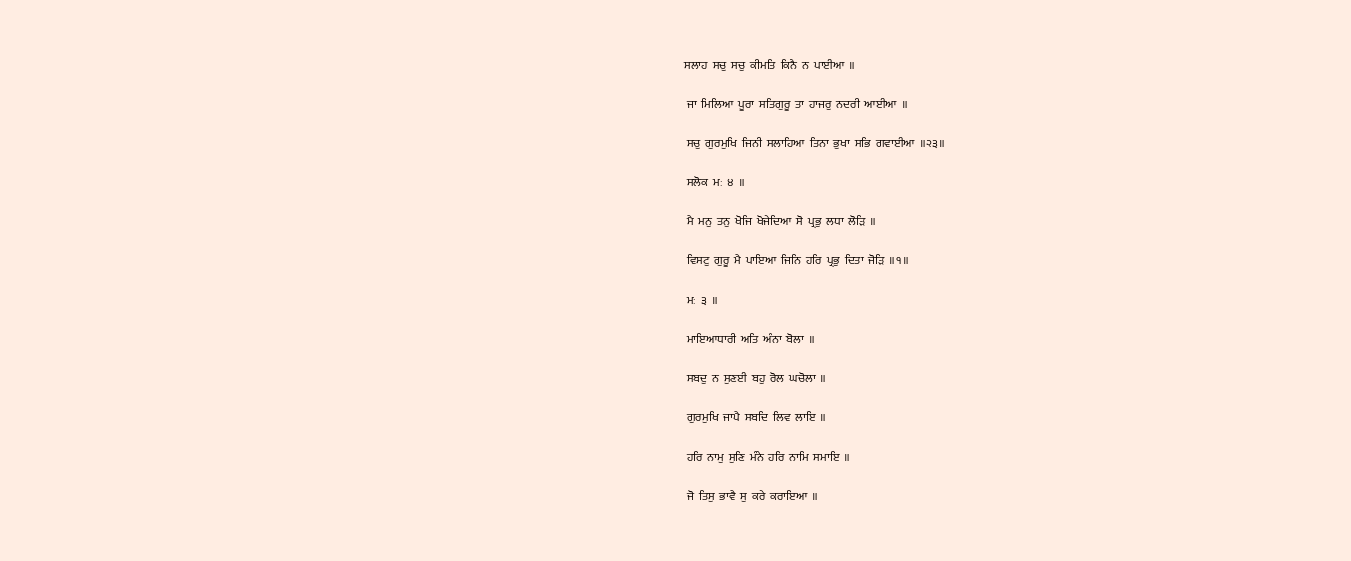ਸਲਾਹ  ਸਚੁ  ਸਚੁ  ਕੀਮਤਿ  ਕਿਨੈ  ਨ  ਪਾਈਆ  ॥

 ਜਾ  ਮਿਲਿਆ  ਪੂਰਾ  ਸਤਿਗੁਰੂ  ਤਾ  ਹਾਜਰੁ  ਨਦਰੀ  ਆਈਆ  ॥

 ਸਚੁ  ਗੁਰਮੁਖਿ  ਜਿਨੀ  ਸਲਾਹਿਆ  ਤਿਨਾ  ਭੁਖਾ  ਸਭਿ  ਗਵਾਈਆ  ॥੨੩॥

 ਸਲੋਕ  ਮਃ  ੪  ॥

 ਮੈ  ਮਨੁ  ਤਨੁ  ਖੋਜਿ  ਖੋਜੇਦਿਆ  ਸੋ  ਪ੍ਰਭੁ  ਲਧਾ  ਲੋੜਿ  ॥

 ਵਿਸਟੁ  ਗੁਰੂ  ਮੈ  ਪਾਇਆ  ਜਿਨਿ  ਹਰਿ  ਪ੍ਰਭੁ  ਦਿਤਾ  ਜੋੜਿ  ॥੧॥

 ਮਃ  ੩  ॥

 ਮਾਇਆਧਾਰੀ  ਅਤਿ  ਅੰਨਾ  ਬੋਲਾ  ॥

 ਸਬਦੁ  ਨ  ਸੁਣਈ  ਬਹੁ  ਰੋਲ  ਘਚੋਲਾ  ॥

 ਗੁਰਮੁਖਿ  ਜਾਪੈ  ਸਬਦਿ  ਲਿਵ  ਲਾਇ  ॥

 ਹਰਿ  ਨਾਮੁ  ਸੁਣਿ  ਮੰਨੇ  ਹਰਿ  ਨਾਮਿ  ਸਮਾਇ  ॥

 ਜੋ  ਤਿਸੁ  ਭਾਵੈ  ਸੁ  ਕਰੇ  ਕਰਾਇਆ  ॥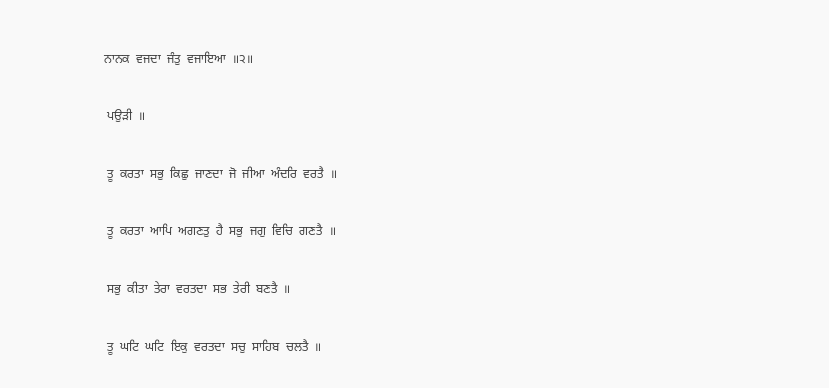ਨਾਨਕ  ਵਜਦਾ  ਜੰਤੁ  ਵਜਾਇਆ  ॥੨॥

 ਪਉੜੀ  ॥

 ਤੂ  ਕਰਤਾ  ਸਭੁ  ਕਿਛੁ  ਜਾਣਦਾ  ਜੋ  ਜੀਆ  ਅੰਦਰਿ  ਵਰਤੈ  ॥

 ਤੂ  ਕਰਤਾ  ਆਪਿ  ਅਗਣਤੁ  ਹੈ  ਸਭੁ  ਜਗੁ  ਵਿਚਿ  ਗਣਤੈ  ॥

 ਸਭੁ  ਕੀਤਾ  ਤੇਰਾ  ਵਰਤਦਾ  ਸਭ  ਤੇਰੀ  ਬਣਤੈ  ॥

 ਤੂ  ਘਟਿ  ਘਟਿ  ਇਕੁ  ਵਰਤਦਾ  ਸਚੁ  ਸਾਹਿਬ  ਚਲਤੈ  ॥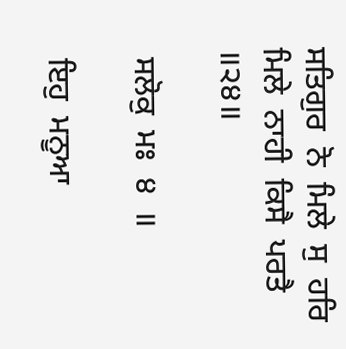ਸਤਿਗੁਰ  ਨੋ  ਮਿਲੇ  ਸੁ  ਹਰਿ  ਮਿਲੇ  ਨਾਹੀ  ਕਿਸੈ  ਪਰਤੈ  ॥੨੪॥

 ਸਲੋਕੁ  ਮਃ  ੪  ॥

 ਇਹੁ  ਮਨੂਆ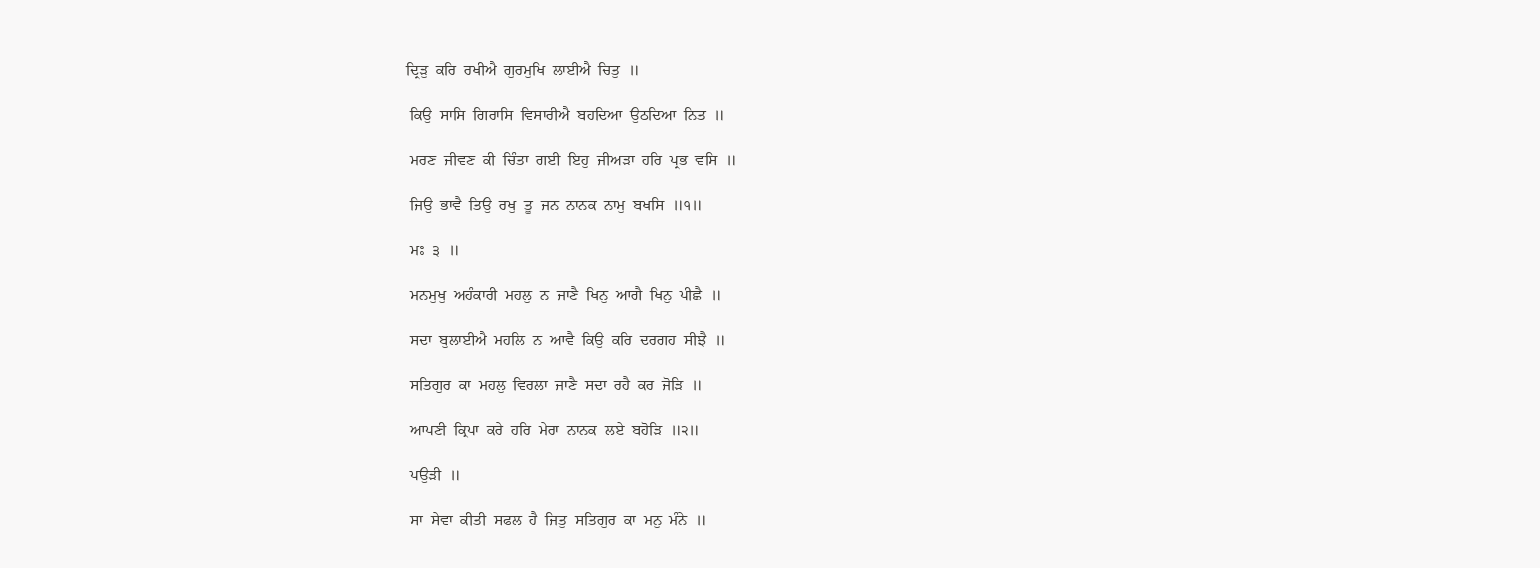ਦ੍ਰਿੜੁ  ਕਰਿ  ਰਖੀਐ  ਗੁਰਮੁਖਿ  ਲਾਈਐ  ਚਿਤੁ  ॥

 ਕਿਉ  ਸਾਸਿ  ਗਿਰਾਸਿ  ਵਿਸਾਰੀਐ  ਬਹਦਿਆ  ਉਠਦਿਆ  ਨਿਤ  ॥

 ਮਰਣ  ਜੀਵਣ  ਕੀ  ਚਿੰਤਾ  ਗਈ  ਇਹੁ  ਜੀਅੜਾ  ਹਰਿ  ਪ੍ਰਭ  ਵਸਿ  ॥

 ਜਿਉ  ਭਾਵੈ  ਤਿਉ  ਰਖੁ  ਤੂ  ਜਨ  ਨਾਨਕ  ਨਾਮੁ  ਬਖਸਿ  ॥੧॥

 ਮਃ  ੩  ॥

 ਮਨਮੁਖੁ  ਅਹੰਕਾਰੀ  ਮਹਲੁ  ਨ  ਜਾਣੈ  ਖਿਨੁ  ਆਗੈ  ਖਿਨੁ  ਪੀਛੈ  ॥

 ਸਦਾ  ਬੁਲਾਈਐ  ਮਹਲਿ  ਨ  ਆਵੈ  ਕਿਉ  ਕਰਿ  ਦਰਗਹ  ਸੀਝੈ  ॥

 ਸਤਿਗੁਰ  ਕਾ  ਮਹਲੁ  ਵਿਰਲਾ  ਜਾਣੈ  ਸਦਾ  ਰਹੈ  ਕਰ  ਜੋੜਿ  ॥

 ਆਪਣੀ  ਕ੍ਰਿਪਾ  ਕਰੇ  ਹਰਿ  ਮੇਰਾ  ਨਾਨਕ  ਲਏ  ਬਹੋੜਿ  ॥੨॥

 ਪਉੜੀ  ॥

 ਸਾ  ਸੇਵਾ  ਕੀਤੀ  ਸਫਲ  ਹੈ  ਜਿਤੁ  ਸਤਿਗੁਰ  ਕਾ  ਮਨੁ  ਮੰਨੇ  ॥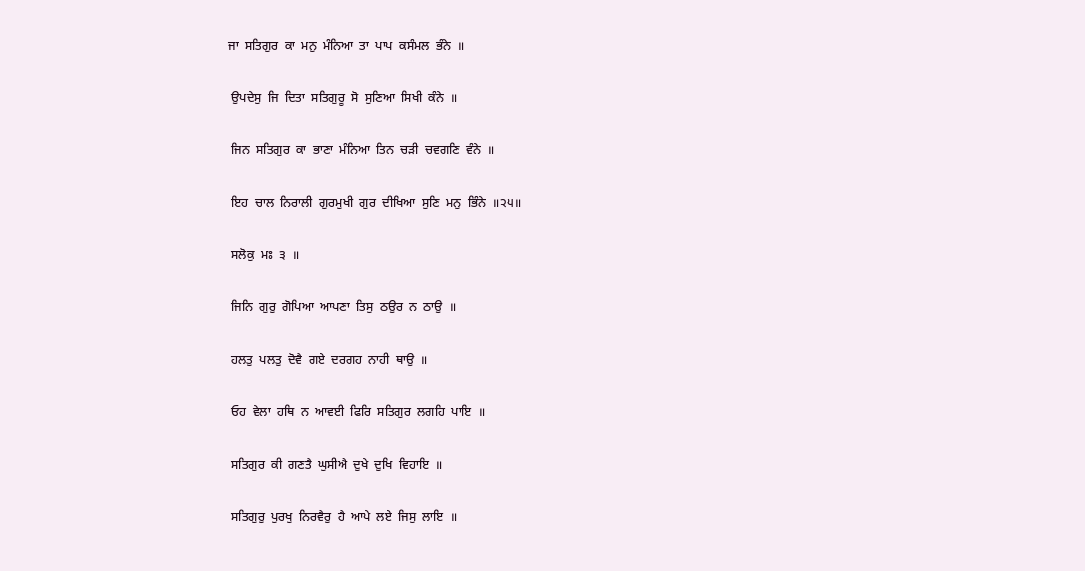ਜਾ  ਸਤਿਗੁਰ  ਕਾ  ਮਨੁ  ਮੰਨਿਆ  ਤਾ  ਪਾਪ  ਕਸੰਮਲ  ਭੰਨੇ  ॥

 ਉਪਦੇਸੁ  ਜਿ  ਦਿਤਾ  ਸਤਿਗੁਰੂ  ਸੋ  ਸੁਣਿਆ  ਸਿਖੀ  ਕੰਨੇ  ॥

 ਜਿਨ  ਸਤਿਗੁਰ  ਕਾ  ਭਾਣਾ  ਮੰਨਿਆ  ਤਿਨ  ਚੜੀ  ਚਵਗਣਿ  ਵੰਨੇ  ॥

 ਇਹ  ਚਾਲ  ਨਿਰਾਲੀ  ਗੁਰਮੁਖੀ  ਗੁਰ  ਦੀਖਿਆ  ਸੁਣਿ  ਮਨੁ  ਭਿੰਨੇ  ॥੨੫॥

 ਸਲੋਕੁ  ਮਃ  ੩  ॥

 ਜਿਨਿ  ਗੁਰੁ  ਗੋਪਿਆ  ਆਪਣਾ  ਤਿਸੁ  ਠਉਰ  ਨ  ਠਾਉ  ॥

 ਹਲਤੁ  ਪਲਤੁ  ਦੋਵੈ  ਗਏ  ਦਰਗਹ  ਨਾਹੀ  ਥਾਉ  ॥

 ਓਹ  ਵੇਲਾ  ਹਥਿ  ਨ  ਆਵਈ  ਫਿਰਿ  ਸਤਿਗੁਰ  ਲਗਹਿ  ਪਾਇ  ॥

 ਸਤਿਗੁਰ  ਕੀ  ਗਣਤੈ  ਘੁਸੀਐ  ਦੁਖੇ  ਦੁਖਿ  ਵਿਹਾਇ  ॥

 ਸਤਿਗੁਰੁ  ਪੁਰਖੁ  ਨਿਰਵੈਰੁ  ਹੈ  ਆਪੇ  ਲਏ  ਜਿਸੁ  ਲਾਇ  ॥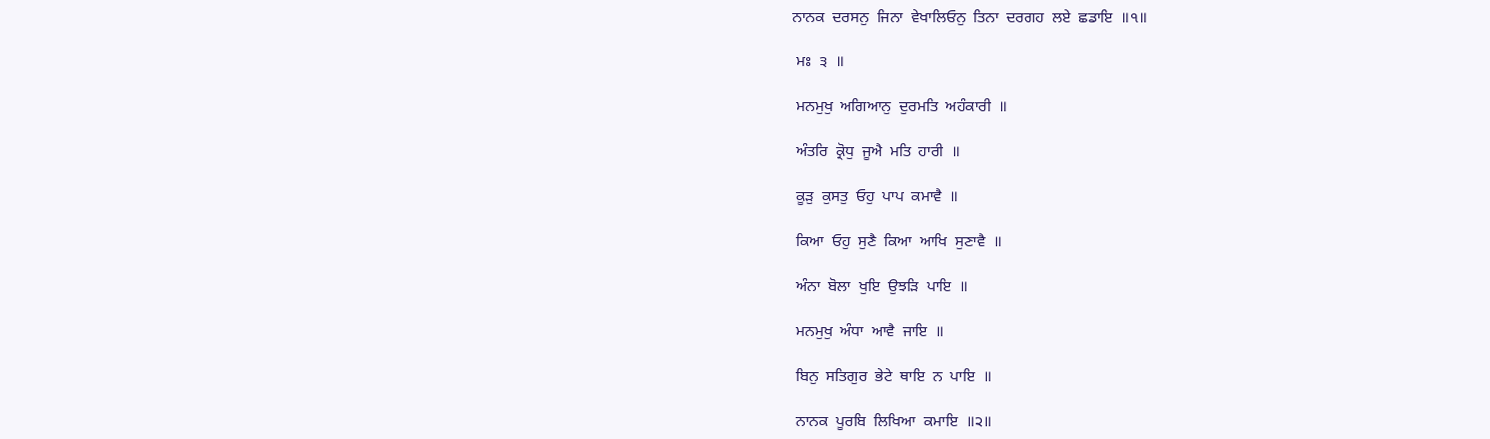ਨਾਨਕ  ਦਰਸਨੁ  ਜਿਨਾ  ਵੇਖਾਲਿਓਨੁ  ਤਿਨਾ  ਦਰਗਹ  ਲਏ  ਛਡਾਇ  ॥੧॥

 ਮਃ  ੩  ॥

 ਮਨਮੁਖੁ  ਅਗਿਆਨੁ  ਦੁਰਮਤਿ  ਅਹੰਕਾਰੀ  ॥

 ਅੰਤਰਿ  ਕ੍ਰੋਧੁ  ਜੂਐ  ਮਤਿ  ਹਾਰੀ  ॥

 ਕੂੜੁ  ਕੁਸਤੁ  ਓਹੁ  ਪਾਪ  ਕਮਾਵੈ  ॥

 ਕਿਆ  ਓਹੁ  ਸੁਣੈ  ਕਿਆ  ਆਖਿ  ਸੁਣਾਵੈ  ॥

 ਅੰਨਾ  ਬੋਲਾ  ਖੁਇ  ਉਝੜਿ  ਪਾਇ  ॥

 ਮਨਮੁਖੁ  ਅੰਧਾ  ਆਵੈ  ਜਾਇ  ॥

 ਬਿਨੁ  ਸਤਿਗੁਰ  ਭੇਟੇ  ਥਾਇ  ਨ  ਪਾਇ  ॥

 ਨਾਨਕ  ਪੂਰਬਿ  ਲਿਖਿਆ  ਕਮਾਇ  ॥੨॥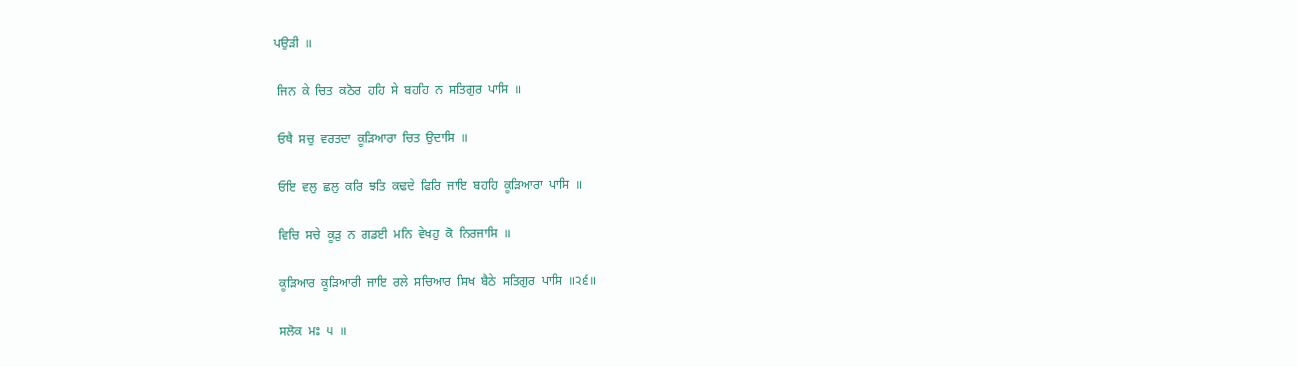ਪਉੜੀ  ॥

 ਜਿਨ  ਕੇ  ਚਿਤ  ਕਠੋਰ  ਹਹਿ  ਸੇ  ਬਹਹਿ  ਨ  ਸਤਿਗੁਰ  ਪਾਸਿ  ॥

 ਓਥੈ  ਸਚੁ  ਵਰਤਦਾ  ਕੂੜਿਆਰਾ  ਚਿਤ  ਉਦਾਸਿ  ॥

 ਓਇ  ਵਲੁ  ਛਲੁ  ਕਰਿ  ਝਤਿ  ਕਢਦੇ  ਫਿਰਿ  ਜਾਇ  ਬਹਹਿ  ਕੂੜਿਆਰਾ  ਪਾਸਿ  ॥

 ਵਿਚਿ  ਸਚੇ  ਕੂੜੁ  ਨ  ਗਡਈ  ਮਨਿ  ਵੇਖਹੁ  ਕੋ  ਨਿਰਜਾਸਿ  ॥

 ਕੂੜਿਆਰ  ਕੂੜਿਆਰੀ  ਜਾਇ  ਰਲੇ  ਸਚਿਆਰ  ਸਿਖ  ਬੈਠੇ  ਸਤਿਗੁਰ  ਪਾਸਿ  ॥੨੬॥

 ਸਲੋਕ  ਮਃ  ੫  ॥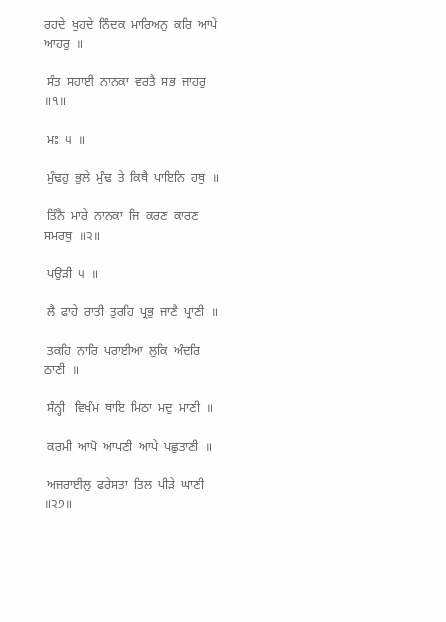ਰਹਦੇ  ਖੁਹਦੇ  ਨਿੰਦਕ  ਮਾਰਿਅਨੁ  ਕਰਿ  ਆਪੇ  ਆਹਰੁ  ॥

 ਸੰਤ  ਸਹਾਈ  ਨਾਨਕਾ  ਵਰਤੈ  ਸਭ  ਜਾਹਰੁ  ॥੧॥

 ਮਃ  ੫  ॥

 ਮੁੰਢਹੁ  ਭੁਲੇ  ਮੁੰਢ  ਤੇ  ਕਿਥੈ  ਪਾਇਨਿ  ਹਥੁ  ॥

 ਤਿੰਨੈ  ਮਾਰੇ  ਨਾਨਕਾ  ਜਿ  ਕਰਣ  ਕਾਰਣ  ਸਮਰਥੁ  ॥੨॥

 ਪਉੜੀ  ੫  ॥

 ਲੈ  ਫਾਹੇ  ਰਾਤੀ  ਤੁਰਹਿ  ਪ੍ਰਭੁ  ਜਾਣੈ  ਪ੍ਰਾਣੀ  ॥

 ਤਕਹਿ  ਨਾਰਿ  ਪਰਾਈਆ  ਲੁਕਿ  ਅੰਦਰਿ  ਠਾਣੀ  ॥

 ਸੰਨ੍ਹੀ   ਵਿਖੰਮ  ਥਾਇ  ਮਿਠਾ  ਮਦੁ  ਮਾਣੀ  ॥

 ਕਰਮੀ  ਆਪੋ  ਆਪਣੀ  ਆਪੇ  ਪਛੁਤਾਣੀ  ॥

 ਅਜਰਾਈਲੁ  ਫਰੇਸਤਾ  ਤਿਲ  ਪੀੜੇ  ਘਾਣੀ  ॥੨੭॥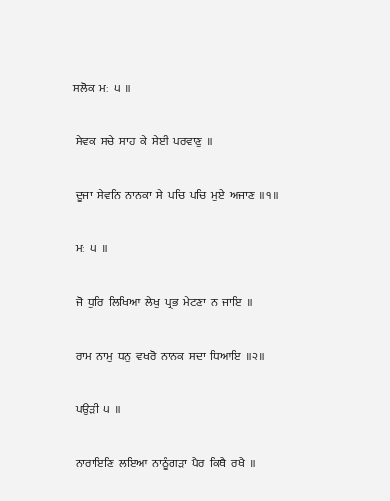ਸਲੋਕ  ਮਃ  ੫  ॥

 ਸੇਵਕ  ਸਚੇ  ਸਾਹ  ਕੇ  ਸੇਈ  ਪਰਵਾਣੁ  ॥

 ਦੂਜਾ  ਸੇਵਨਿ  ਨਾਨਕਾ  ਸੇ  ਪਚਿ  ਪਚਿ  ਮੁਏ  ਅਜਾਣ  ॥੧॥

 ਮਃ  ੫  ॥

 ਜੋ  ਧੁਰਿ  ਲਿਖਿਆ  ਲੇਖੁ  ਪ੍ਰਭ  ਮੇਟਣਾ  ਨ  ਜਾਇ  ॥

 ਰਾਮ  ਨਾਮੁ  ਧਨੁ  ਵਖਰੋ  ਨਾਨਕ  ਸਦਾ  ਧਿਆਇ  ॥੨॥

 ਪਉੜੀ  ੫  ॥

 ਨਾਰਾਇਣਿ  ਲਇਆ  ਨਾਠੂੰਗੜਾ  ਪੈਰ  ਕਿਥੈ  ਰਖੈ  ॥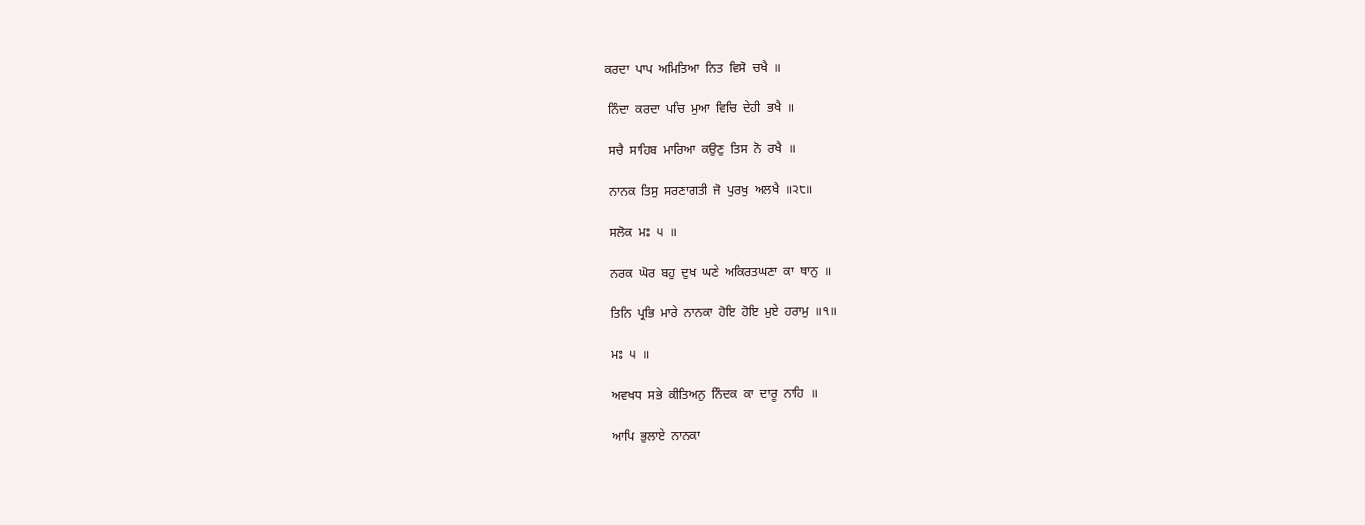ਕਰਦਾ  ਪਾਪ  ਅਮਿਤਿਆ  ਨਿਤ  ਵਿਸੋ  ਚਖੈ  ॥

 ਨਿੰਦਾ  ਕਰਦਾ  ਪਚਿ  ਮੁਆ  ਵਿਚਿ  ਦੇਹੀ  ਭਖੈ  ॥

 ਸਚੈ  ਸਾਹਿਬ  ਮਾਰਿਆ  ਕਉਣੁ  ਤਿਸ  ਨੋ  ਰਖੈ  ॥

 ਨਾਨਕ  ਤਿਸੁ  ਸਰਣਾਗਤੀ  ਜੋ  ਪੁਰਖੁ  ਅਲਖੈ  ॥੨੮॥

 ਸਲੋਕ  ਮਃ  ੫  ॥

 ਨਰਕ  ਘੋਰ  ਬਹੁ  ਦੁਖ  ਘਣੇ  ਅਕਿਰਤਘਣਾ  ਕਾ  ਥਾਨੁ  ॥

 ਤਿਨਿ  ਪ੍ਰਭਿ  ਮਾਰੇ  ਨਾਨਕਾ  ਹੋਇ  ਹੋਇ  ਮੁਏ  ਹਰਾਮੁ  ॥੧॥

 ਮਃ  ੫  ॥

 ਅਵਖਧ  ਸਭੇ  ਕੀਤਿਅਨੁ  ਨਿੰਦਕ  ਕਾ  ਦਾਰੂ  ਨਾਹਿ  ॥

 ਆਪਿ  ਭੁਲਾਏ  ਨਾਨਕਾ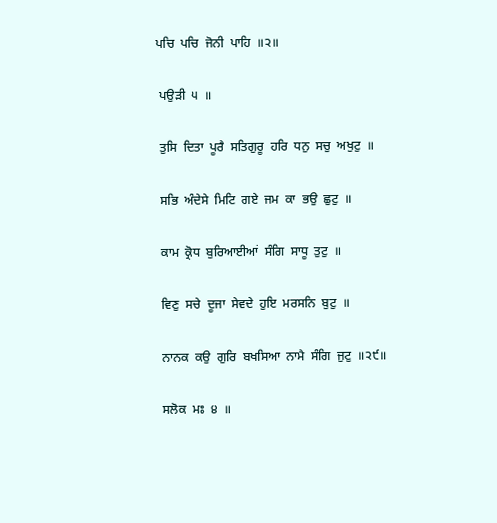ਪਚਿ  ਪਚਿ  ਜੋਨੀ  ਪਾਹਿ  ॥੨॥

 ਪਉੜੀ  ੫  ॥

 ਤੁਸਿ  ਦਿਤਾ  ਪੂਰੈ  ਸਤਿਗੁਰੂ  ਹਰਿ  ਧਨੁ  ਸਚੁ  ਅਖੁਟੁ  ॥

 ਸਭਿ  ਅੰਦੇਸੇ  ਮਿਟਿ  ਗਏ  ਜਮ  ਕਾ  ਭਉ  ਛੁਟੁ  ॥

 ਕਾਮ  ਕ੍ਰੋਧ  ਬੁਰਿਆਈਆਂ  ਸੰਗਿ  ਸਾਧੂ  ਤੁਟੁ  ॥

 ਵਿਣੁ  ਸਚੇ  ਦੂਜਾ  ਸੇਵਦੇ  ਹੁਇ  ਮਰਸਨਿ  ਬੁਟੁ  ॥

 ਨਾਨਕ  ਕਉ  ਗੁਰਿ  ਬਖਸਿਆ  ਨਾਮੈ  ਸੰਗਿ  ਜੁਟੁ  ॥੨੯॥

 ਸਲੋਕ  ਮਃ  ੪  ॥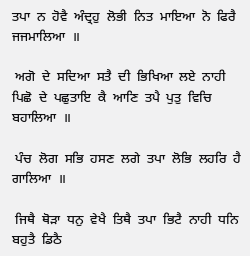ਤਪਾ  ਨ  ਹੋਵੈ  ਅੰਦ੍ਰਹੁ  ਲੋਭੀ  ਨਿਤ  ਮਾਇਆ  ਨੋ  ਫਿਰੈ  ਜਜਮਾਲਿਆ  ॥

 ਅਗੋ  ਦੇ  ਸਦਿਆ  ਸਤੈ  ਦੀ  ਭਿਖਿਆ  ਲਏ  ਨਾਹੀ  ਪਿਛੋ  ਦੇ  ਪਛੁਤਾਇ  ਕੈ  ਆਣਿ  ਤਪੈ  ਪੁਤੁ  ਵਿਚਿ  ਬਹਾਲਿਆ  ॥

 ਪੰਚ  ਲੋਗ  ਸਭਿ  ਹਸਣ  ਲਗੇ  ਤਪਾ  ਲੋਭਿ  ਲਹਰਿ  ਹੈ  ਗਾਲਿਆ  ॥

 ਜਿਥੈ  ਥੋੜਾ  ਧਨੁ  ਵੇਖੈ  ਤਿਥੈ  ਤਪਾ  ਭਿਟੈ  ਨਾਹੀ  ਧਨਿ  ਬਹੁਤੈ  ਡਿਠੈ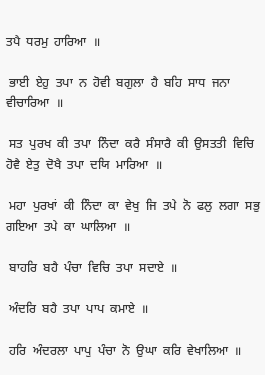ਤਪੈ  ਧਰਮੁ  ਹਾਰਿਆ  ॥

 ਭਾਈ  ਏਹੁ  ਤਪਾ  ਨ  ਹੋਵੀ  ਬਗੁਲਾ  ਹੈ  ਬਹਿ  ਸਾਧ  ਜਨਾ  ਵੀਚਾਰਿਆ  ॥

 ਸਤ  ਪੁਰਖ  ਕੀ  ਤਪਾ  ਨਿੰਦਾ  ਕਰੈ  ਸੰਸਾਰੈ  ਕੀ  ਉਸਤਤੀ  ਵਿਚਿ  ਹੋਵੈ  ਏਤੁ  ਦੋਖੈ  ਤਪਾ  ਦਯਿ  ਮਾਰਿਆ  ॥

 ਮਹਾ  ਪੁਰਖਾਂ  ਕੀ  ਨਿੰਦਾ  ਕਾ  ਵੇਖੁ  ਜਿ  ਤਪੇ  ਨੋ  ਫਲੁ  ਲਗਾ  ਸਭੁ  ਗਇਆ  ਤਪੇ  ਕਾ  ਘਾਲਿਆ  ॥

 ਬਾਹਰਿ  ਬਹੈ  ਪੰਚਾ  ਵਿਚਿ  ਤਪਾ  ਸਦਾਏ  ॥

 ਅੰਦਰਿ  ਬਹੈ  ਤਪਾ  ਪਾਪ  ਕਮਾਏ  ॥

 ਹਰਿ  ਅੰਦਰਲਾ  ਪਾਪੁ  ਪੰਚਾ  ਨੋ  ਉਘਾ  ਕਰਿ  ਵੇਖਾਲਿਆ  ॥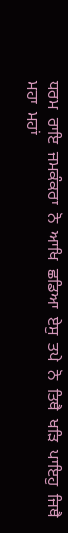ਧਰਮ  ਰਾਇ  ਜਮਕੰਕਰਾ  ਨੋ  ਆਖਿ  ਛਡਿਆ  ਏਸੁ  ਤਪੇ  ਨੋ  ਤਿਥੈ  ਖੜਿ  ਪਾਇਹੁ  ਜਿਥੈ  ਮਹਾ  ਮਹਾਂ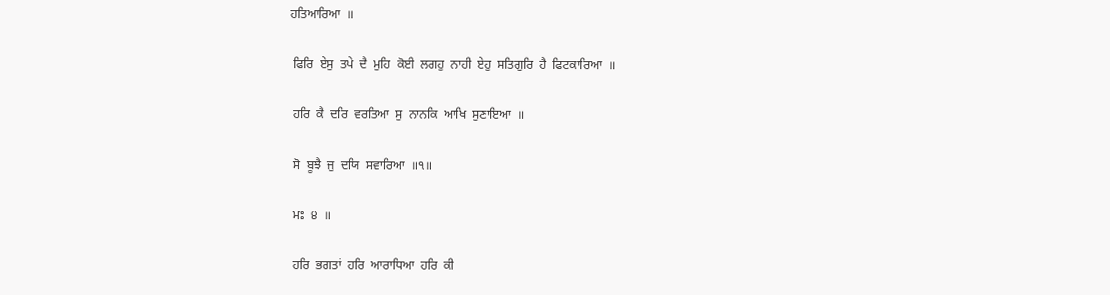ਹਤਿਆਰਿਆ  ॥

 ਫਿਰਿ  ਏਸੁ  ਤਪੇ  ਦੈ  ਮੁਹਿ  ਕੋਈ  ਲਗਹੁ  ਨਾਹੀ  ਏਹੁ  ਸਤਿਗੁਰਿ  ਹੈ  ਫਿਟਕਾਰਿਆ  ॥

 ਹਰਿ  ਕੈ  ਦਰਿ  ਵਰਤਿਆ  ਸੁ  ਨਾਨਕਿ  ਆਖਿ  ਸੁਣਾਇਆ  ॥

 ਸੋ  ਬੂਝੈ  ਜੁ  ਦਯਿ  ਸਵਾਰਿਆ  ॥੧॥

 ਮਃ  ੪  ॥

 ਹਰਿ  ਭਗਤਾਂ  ਹਰਿ  ਆਰਾਧਿਆ  ਹਰਿ  ਕੀ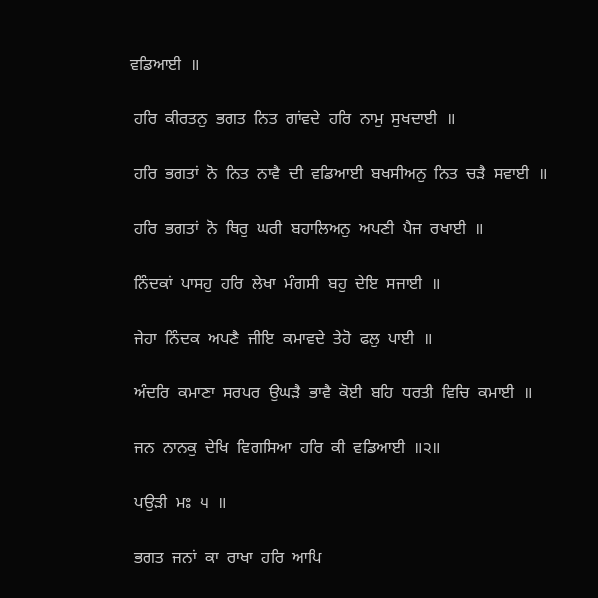ਵਡਿਆਈ  ॥

 ਹਰਿ  ਕੀਰਤਨੁ  ਭਗਤ  ਨਿਤ  ਗਾਂਵਦੇ  ਹਰਿ  ਨਾਮੁ  ਸੁਖਦਾਈ  ॥

 ਹਰਿ  ਭਗਤਾਂ  ਨੋ  ਨਿਤ  ਨਾਵੈ  ਦੀ  ਵਡਿਆਈ  ਬਖਸੀਅਨੁ  ਨਿਤ  ਚੜੈ  ਸਵਾਈ  ॥

 ਹਰਿ  ਭਗਤਾਂ  ਨੋ  ਥਿਰੁ  ਘਰੀ  ਬਹਾਲਿਅਨੁ  ਅਪਣੀ  ਪੈਜ  ਰਖਾਈ  ॥

 ਨਿੰਦਕਾਂ  ਪਾਸਹੁ  ਹਰਿ  ਲੇਖਾ  ਮੰਗਸੀ  ਬਹੁ  ਦੇਇ  ਸਜਾਈ  ॥

 ਜੇਹਾ  ਨਿੰਦਕ  ਅਪਣੈ  ਜੀਇ  ਕਮਾਵਦੇ  ਤੇਹੋ  ਫਲੁ  ਪਾਈ  ॥

 ਅੰਦਰਿ  ਕਮਾਣਾ  ਸਰਪਰ  ਉਘੜੈ  ਭਾਵੈ  ਕੋਈ  ਬਹਿ  ਧਰਤੀ  ਵਿਚਿ  ਕਮਾਈ  ॥

 ਜਨ  ਨਾਨਕੁ  ਦੇਖਿ  ਵਿਗਸਿਆ  ਹਰਿ  ਕੀ  ਵਡਿਆਈ  ॥੨॥

 ਪਉੜੀ  ਮਃ  ੫  ॥

 ਭਗਤ  ਜਨਾਂ  ਕਾ  ਰਾਖਾ  ਹਰਿ  ਆਪਿ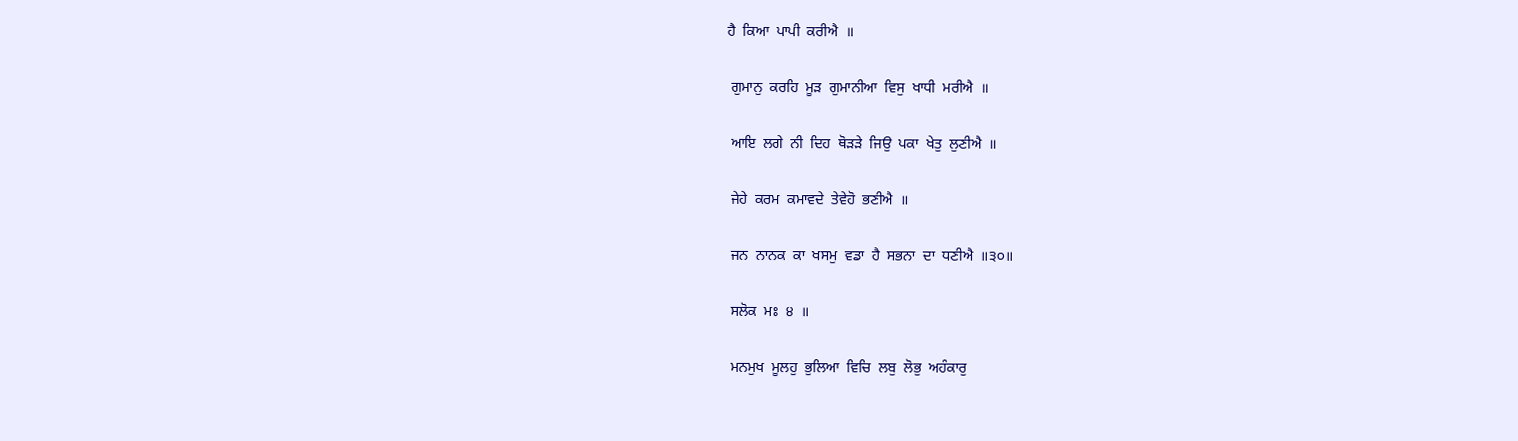ਹੈ  ਕਿਆ  ਪਾਪੀ  ਕਰੀਐ  ॥

 ਗੁਮਾਨੁ  ਕਰਹਿ  ਮੂੜ  ਗੁਮਾਨੀਆ  ਵਿਸੁ  ਖਾਧੀ  ਮਰੀਐ  ॥

 ਆਇ  ਲਗੇ  ਨੀ  ਦਿਹ  ਥੋੜੜੇ  ਜਿਉ  ਪਕਾ  ਖੇਤੁ  ਲੁਣੀਐ  ॥

 ਜੇਹੇ  ਕਰਮ  ਕਮਾਵਦੇ  ਤੇਵੇਹੋ  ਭਣੀਐ  ॥

 ਜਨ  ਨਾਨਕ  ਕਾ  ਖਸਮੁ  ਵਡਾ  ਹੈ  ਸਭਨਾ  ਦਾ  ਧਣੀਐ  ॥੩੦॥

 ਸਲੋਕ  ਮਃ  ੪  ॥

 ਮਨਮੁਖ  ਮੂਲਹੁ  ਭੁਲਿਆ  ਵਿਚਿ  ਲਬੁ  ਲੋਭੁ  ਅਹੰਕਾਰੁ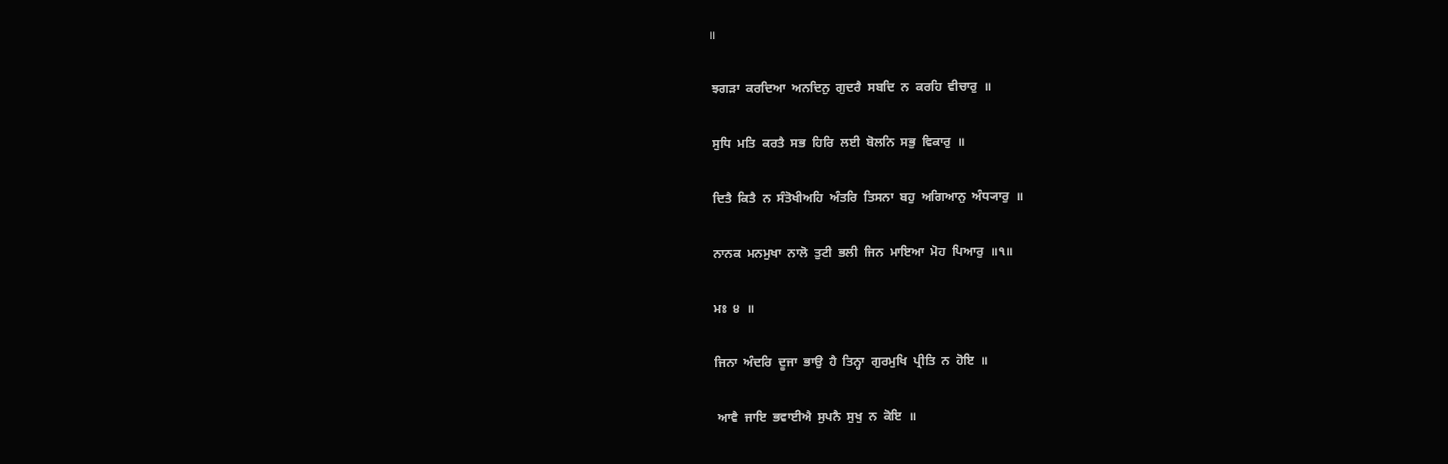॥

 ਝਗੜਾ  ਕਰਦਿਆ  ਅਨਦਿਨੁ  ਗੁਦਰੈ  ਸਬਦਿ  ਨ  ਕਰਹਿ  ਵੀਚਾਰੁ  ॥

 ਸੁਧਿ  ਮਤਿ  ਕਰਤੈ  ਸਭ  ਹਿਰਿ  ਲਈ  ਬੋਲਨਿ  ਸਭੁ  ਵਿਕਾਰੁ  ॥

 ਦਿਤੈ  ਕਿਤੈ  ਨ  ਸੰਤੋਖੀਅਹਿ  ਅੰਤਰਿ  ਤਿਸਨਾ  ਬਹੁ  ਅਗਿਆਨੁ  ਅੰਧ੍ਯਾਰੁ  ॥

 ਨਾਨਕ  ਮਨਮੁਖਾ  ਨਾਲੋ  ਤੁਟੀ  ਭਲੀ  ਜਿਨ  ਮਾਇਆ  ਮੋਹ  ਪਿਆਰੁ  ॥੧॥

 ਮਃ  ੪  ॥

 ਜਿਨਾ  ਅੰਦਰਿ  ਦੂਜਾ  ਭਾਉ  ਹੈ  ਤਿਨ੍ਹਾ  ਗੁਰਮੁਖਿ  ਪ੍ਰੀਤਿ  ਨ  ਹੋਇ  ॥

  ਆਵੈ  ਜਾਇ  ਭਵਾਈਐ  ਸੁਪਨੈ  ਸੁਖੁ  ਨ  ਕੋਇ  ॥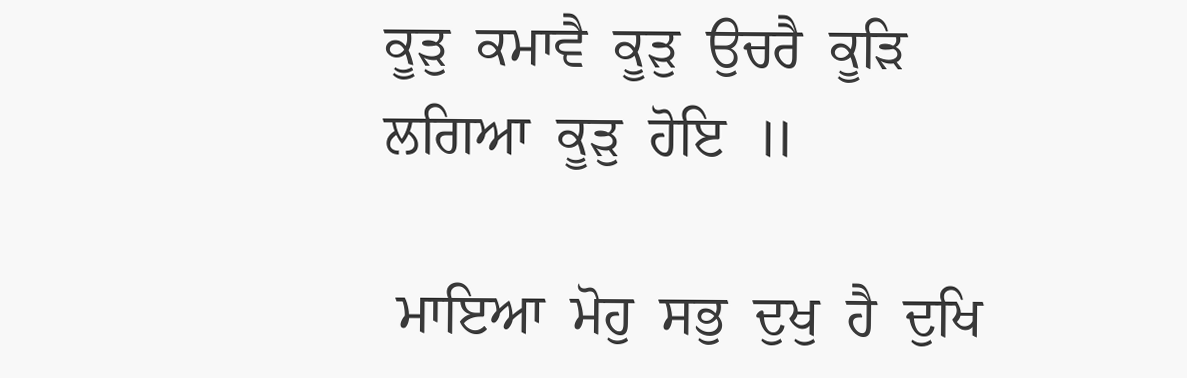ਕੂੜੁ  ਕਮਾਵੈ  ਕੂੜੁ  ਉਚਰੈ  ਕੂੜਿ  ਲਗਿਆ  ਕੂੜੁ  ਹੋਇ  ॥

 ਮਾਇਆ  ਮੋਹੁ  ਸਭੁ  ਦੁਖੁ  ਹੈ  ਦੁਖਿ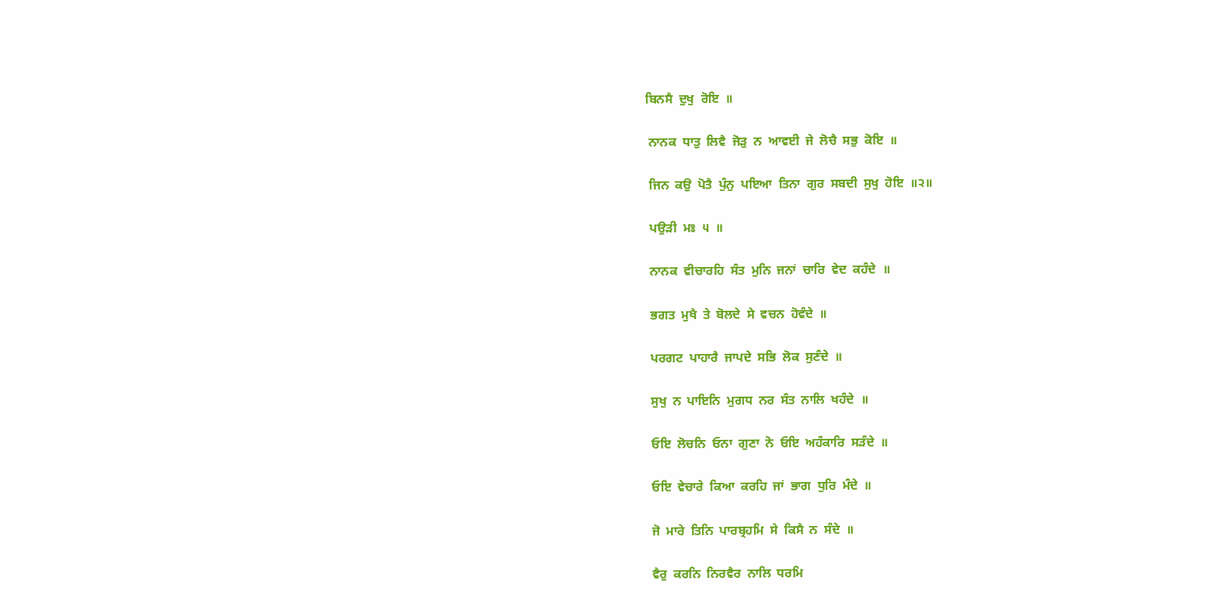ਬਿਨਸੈ  ਦੁਖੁ  ਰੋਇ  ॥

 ਨਾਨਕ  ਧਾਤੁ  ਲਿਵੈ  ਜੋੜੁ  ਨ  ਆਵਈ  ਜੇ  ਲੋਚੈ  ਸਭੁ  ਕੋਇ  ॥

 ਜਿਨ  ਕਉ  ਪੋਤੈ  ਪੁੰਨੁ  ਪਇਆ  ਤਿਨਾ  ਗੁਰ  ਸਬਦੀ  ਸੁਖੁ  ਹੋਇ  ॥੨॥

 ਪਉੜੀ  ਮਃ  ੫  ॥

 ਨਾਨਕ  ਵੀਚਾਰਹਿ  ਸੰਤ  ਮੁਨਿ  ਜਨਾਂ  ਚਾਰਿ  ਵੇਦ  ਕਹੰਦੇ  ॥

 ਭਗਤ  ਮੁਖੈ  ਤੇ  ਬੋਲਦੇ  ਸੇ  ਵਚਨ  ਹੋਵੰਦੇ  ॥

 ਪਰਗਟ  ਪਾਹਾਰੈ  ਜਾਪਦੇ  ਸਭਿ  ਲੋਕ  ਸੁਣੰਦੇ  ॥

 ਸੁਖੁ  ਨ  ਪਾਇਨਿ  ਮੁਗਧ  ਨਰ  ਸੰਤ  ਨਾਲਿ  ਖਹੰਦੇ  ॥

 ਓਇ  ਲੋਚਨਿ  ਓਨਾ  ਗੁਣਾ  ਨੋ  ਓਇ  ਅਹੰਕਾਰਿ  ਸੜੰਦੇ  ॥

 ਓਇ  ਵੇਚਾਰੇ  ਕਿਆ  ਕਰਹਿ  ਜਾਂ  ਭਾਗ  ਧੁਰਿ  ਮੰਦੇ  ॥

 ਜੋ  ਮਾਰੇ  ਤਿਨਿ  ਪਾਰਬ੍ਰਹਮਿ  ਸੇ  ਕਿਸੈ  ਨ  ਸੰਦੇ  ॥

 ਵੈਰੁ  ਕਰਨਿ  ਨਿਰਵੈਰ  ਨਾਲਿ  ਧਰਮਿ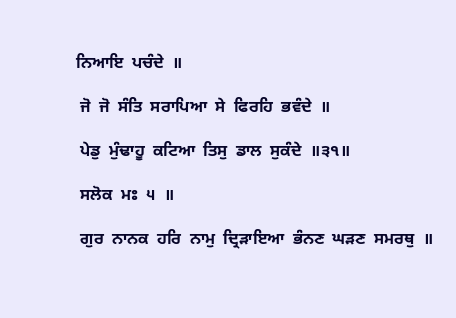ਨਿਆਇ  ਪਚੰਦੇ  ॥

 ਜੋ  ਜੋ  ਸੰਤਿ  ਸਰਾਪਿਆ  ਸੇ  ਫਿਰਹਿ  ਭਵੰਦੇ  ॥

 ਪੇਡੁ  ਮੁੰਢਾਹੂ  ਕਟਿਆ  ਤਿਸੁ  ਡਾਲ  ਸੁਕੰਦੇ  ॥੩੧॥

 ਸਲੋਕ  ਮਃ  ੫  ॥

 ਗੁਰ  ਨਾਨਕ  ਹਰਿ  ਨਾਮੁ  ਦ੍ਰਿੜਾਇਆ  ਭੰਨਣ  ਘੜਣ  ਸਮਰਥੁ  ॥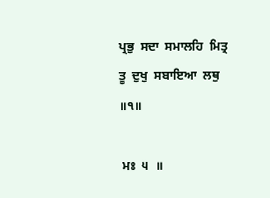ਪ੍ਰਭੁ  ਸਦਾ  ਸਮਾਲਹਿ  ਮਿਤ੍ਰ  ਤੂ  ਦੁਖੁ  ਸਬਾਇਆ  ਲਥੁ  ॥੧॥

 ਮਃ  ੫  ॥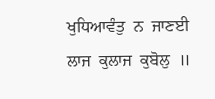ਖੁਧਿਆਵੰਤੁ  ਨ  ਜਾਣਈ  ਲਾਜ  ਕੁਲਾਜ  ਕੁਬੋਲੁ  ॥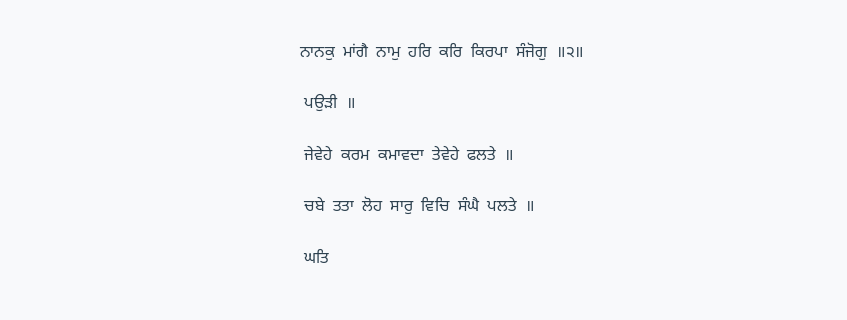ਨਾਨਕੁ  ਮਾਂਗੈ  ਨਾਮੁ  ਹਰਿ  ਕਰਿ  ਕਿਰਪਾ  ਸੰਜੋਗੁ  ॥੨॥

 ਪਉੜੀ  ॥

 ਜੇਵੇਹੇ  ਕਰਮ  ਕਮਾਵਦਾ  ਤੇਵੇਹੇ  ਫਲਤੇ  ॥

 ਚਬੇ  ਤਤਾ  ਲੋਹ  ਸਾਰੁ  ਵਿਚਿ  ਸੰਘੈ  ਪਲਤੇ  ॥

 ਘਤਿ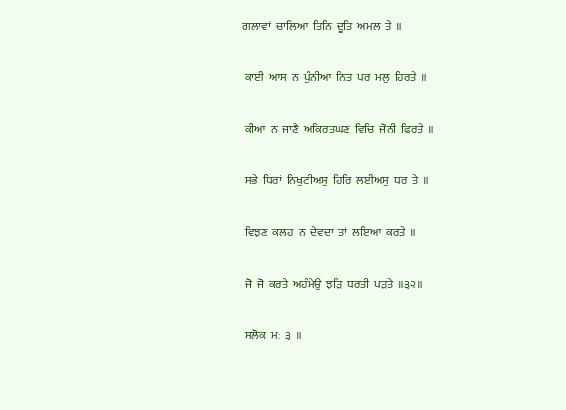ਗਲਾਵਾਂ  ਚਾਲਿਆ  ਤਿਨਿ  ਦੂਤਿ  ਅਮਲ  ਤੇ  ॥

 ਕਾਈ  ਆਸ  ਨ  ਪੁੰਨੀਆ  ਨਿਤ  ਪਰ  ਮਲੁ  ਹਿਰਤੇ  ॥

 ਕੀਆ  ਨ  ਜਾਣੈ  ਅਕਿਰਤਘਣ  ਵਿਚਿ  ਜੋਨੀ  ਫਿਰਤੇ  ॥

 ਸਭੇ  ਧਿਰਾਂ  ਨਿਖੁਟੀਅਸੁ  ਹਿਰਿ  ਲਈਅਸੁ  ਧਰ  ਤੇ  ॥

 ਵਿਝਣ  ਕਲਹ  ਨ  ਦੇਵਦਾ  ਤਾਂ  ਲਇਆ  ਕਰਤੇ  ॥

 ਜੋ  ਜੋ  ਕਰਤੇ  ਅਹੰਮੇਉ  ਝੜਿ  ਧਰਤੀ  ਪੜਤੇ  ॥੩੨॥

 ਸਲੋਕ  ਮਃ  ੩  ॥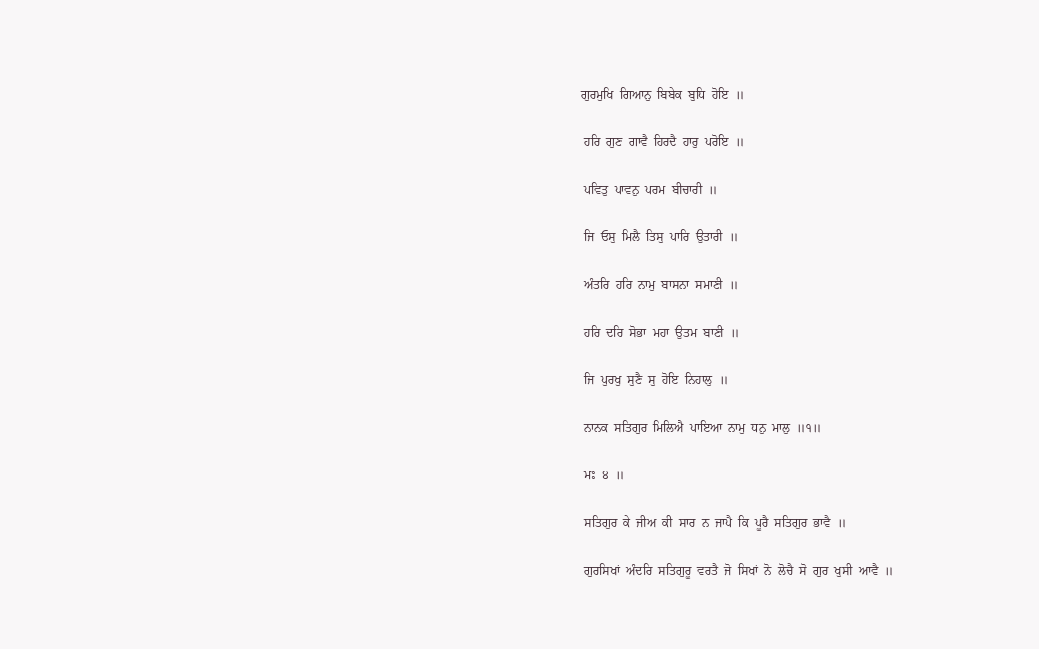ਗੁਰਮੁਖਿ  ਗਿਆਨੁ  ਬਿਬੇਕ  ਬੁਧਿ  ਹੋਇ  ॥

 ਹਰਿ  ਗੁਣ  ਗਾਵੈ  ਹਿਰਦੈ  ਹਾਰੁ  ਪਰੋਇ  ॥

 ਪਵਿਤੁ  ਪਾਵਨੁ  ਪਰਮ  ਬੀਚਾਰੀ  ॥

 ਜਿ  ਓਸੁ  ਮਿਲੈ  ਤਿਸੁ  ਪਾਰਿ  ਉਤਾਰੀ  ॥

 ਅੰਤਰਿ  ਹਰਿ  ਨਾਮੁ  ਬਾਸਨਾ  ਸਮਾਣੀ  ॥

 ਹਰਿ  ਦਰਿ  ਸੋਭਾ  ਮਹਾ  ਉਤਮ  ਬਾਣੀ  ॥

 ਜਿ  ਪੁਰਖੁ  ਸੁਣੈ  ਸੁ  ਹੋਇ  ਨਿਹਾਲੁ  ॥

 ਨਾਨਕ  ਸਤਿਗੁਰ  ਮਿਲਿਐ  ਪਾਇਆ  ਨਾਮੁ  ਧਨੁ  ਮਾਲੁ  ॥੧॥

 ਮਃ  ੪  ॥

 ਸਤਿਗੁਰ  ਕੇ  ਜੀਅ  ਕੀ  ਸਾਰ  ਨ  ਜਾਪੈ  ਕਿ  ਪੂਰੈ  ਸਤਿਗੁਰ  ਭਾਵੈ  ॥

 ਗੁਰਸਿਖਾਂ  ਅੰਦਰਿ  ਸਤਿਗੁਰੂ  ਵਰਤੈ  ਜੋ  ਸਿਖਾਂ  ਨੋ  ਲੋਚੈ  ਸੋ  ਗੁਰ  ਖੁਸੀ  ਆਵੈ  ॥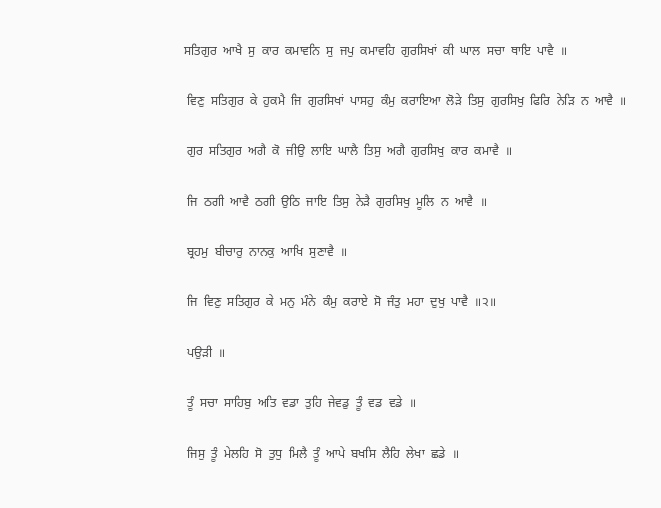ਸਤਿਗੁਰ  ਆਖੈ  ਸੁ  ਕਾਰ  ਕਮਾਵਨਿ  ਸੁ  ਜਪੁ  ਕਮਾਵਹਿ  ਗੁਰਸਿਖਾਂ  ਕੀ  ਘਾਲ  ਸਚਾ  ਥਾਇ  ਪਾਵੈ  ॥

 ਵਿਣੁ  ਸਤਿਗੁਰ  ਕੇ  ਹੁਕਮੈ  ਜਿ  ਗੁਰਸਿਖਾਂ  ਪਾਸਹੁ  ਕੰਮੁ  ਕਰਾਇਆ  ਲੋੜੇ  ਤਿਸੁ  ਗੁਰਸਿਖੁ  ਫਿਰਿ  ਨੇੜਿ  ਨ  ਆਵੈ  ॥

 ਗੁਰ  ਸਤਿਗੁਰ  ਅਗੈ  ਕੋ  ਜੀਉ  ਲਾਇ  ਘਾਲੈ  ਤਿਸੁ  ਅਗੈ  ਗੁਰਸਿਖੁ  ਕਾਰ  ਕਮਾਵੈ  ॥

 ਜਿ  ਠਗੀ  ਆਵੈ  ਠਗੀ  ਉਠਿ  ਜਾਇ  ਤਿਸੁ  ਨੇੜੈ  ਗੁਰਸਿਖੁ  ਮੂਲਿ  ਨ  ਆਵੈ  ॥

 ਬ੍ਰਹਮੁ  ਬੀਚਾਰੁ  ਨਾਨਕੁ  ਆਖਿ  ਸੁਣਾਵੈ  ॥

 ਜਿ  ਵਿਣੁ  ਸਤਿਗੁਰ  ਕੇ  ਮਨੁ  ਮੰਨੇ  ਕੰਮੁ  ਕਰਾਏ  ਸੋ  ਜੰਤੁ  ਮਹਾ  ਦੁਖੁ  ਪਾਵੈ  ॥੨॥

 ਪਉੜੀ  ॥

 ਤੂੰ  ਸਚਾ  ਸਾਹਿਬੁ  ਅਤਿ  ਵਡਾ  ਤੁਹਿ  ਜੇਵਡੁ  ਤੂੰ  ਵਡ  ਵਡੇ  ॥

 ਜਿਸੁ  ਤੂੰ  ਮੇਲਹਿ  ਸੋ  ਤੁਧੁ  ਮਿਲੈ  ਤੂੰ  ਆਪੇ  ਬਖਸਿ  ਲੈਹਿ  ਲੇਖਾ  ਛਡੇ  ॥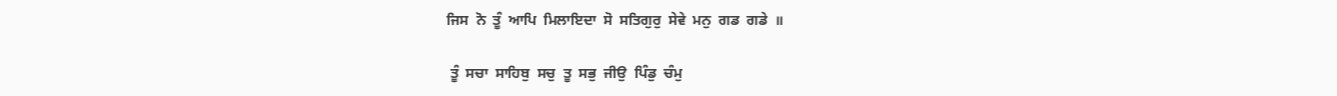ਜਿਸ  ਨੋ  ਤੂੰ  ਆਪਿ  ਮਿਲਾਇਦਾ  ਸੋ  ਸਤਿਗੁਰੁ  ਸੇਵੇ  ਮਨੁ  ਗਡ  ਗਡੇ  ॥

 ਤੂੰ  ਸਚਾ  ਸਾਹਿਬੁ  ਸਚੁ  ਤੂ  ਸਭੁ  ਜੀਉ  ਪਿੰਡੁ  ਚੰਮੁ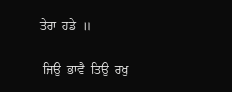ਤੇਰਾ  ਹਡੇ  ॥

 ਜਿਉ  ਭਾਵੈ  ਤਿਉ  ਰਖੁ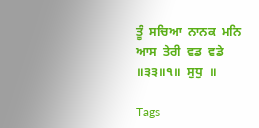ਤੂੰ  ਸਚਿਆ  ਨਾਨਕ  ਮਨਿ  ਆਸ  ਤੇਰੀ  ਵਡ  ਵਡੇ  ॥੩੩॥੧॥  ਸੁਧੁ  ॥

Tags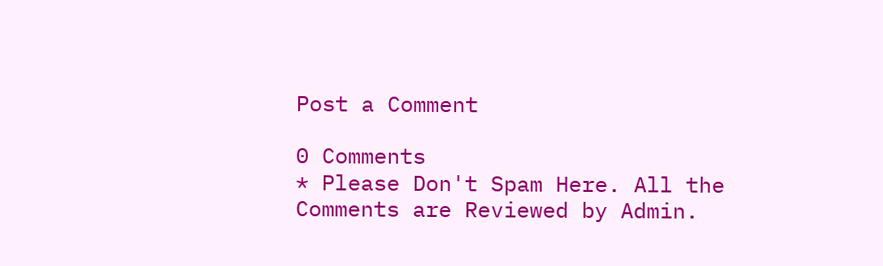Post a Comment

0 Comments
* Please Don't Spam Here. All the Comments are Reviewed by Admin.